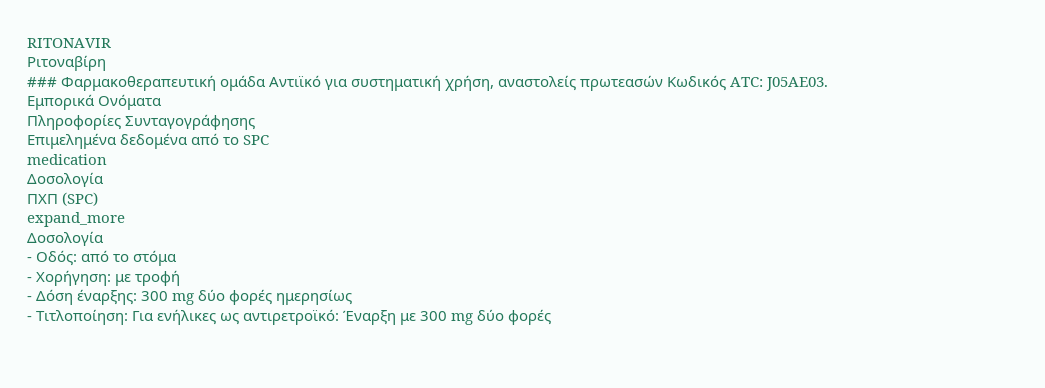RITONAVIR
Ριτοναβίρη
### Φαρμακοθεραπευτική ομάδα Αντιϊκό για συστηματική χρήση, αναστολείς πρωτεασών Κωδικός ATC: J05AE03.
Εμπορικά Ονόματα
Πληροφορίες Συνταγογράφησης
Επιμελημένα δεδομένα από το SPC
medication
Δοσολογία
ΠΧΠ (SPC)
expand_more
Δοσολογία
- Οδός: από το στόμα
- Χορήγηση: με τροφή
- Δόση έναρξης: 300 mg δύο φορές ημερησίως
- Τιτλοποίηση: Για ενήλικες ως αντιρετροϊκό: Έναρξη με 300 mg δύο φορές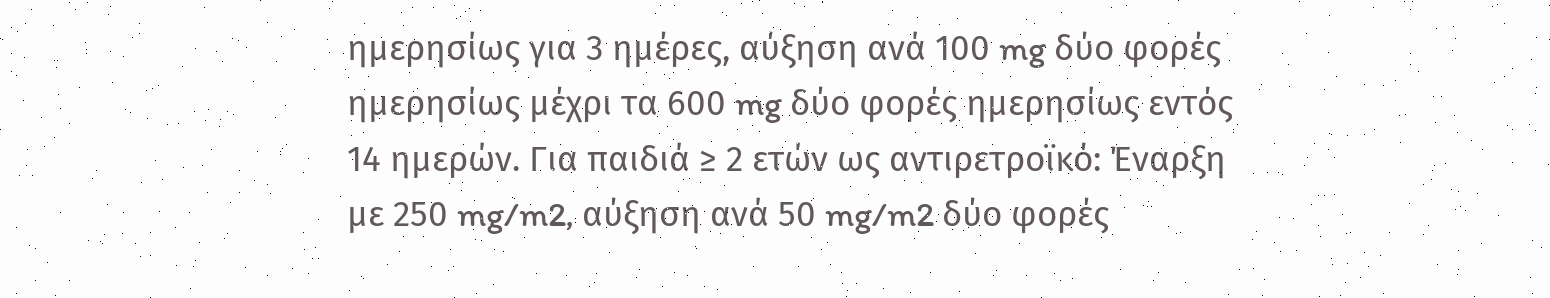ημερησίως για 3 ημέρες, αύξηση ανά 100 mg δύο φορές ημερησίως μέχρι τα 600 mg δύο φορές ημερησίως εντός 14 ημερών. Για παιδιά ≥ 2 ετών ως αντιρετροϊκό: Έναρξη με 250 mg/m2, αύξηση ανά 50 mg/m2 δύο φορές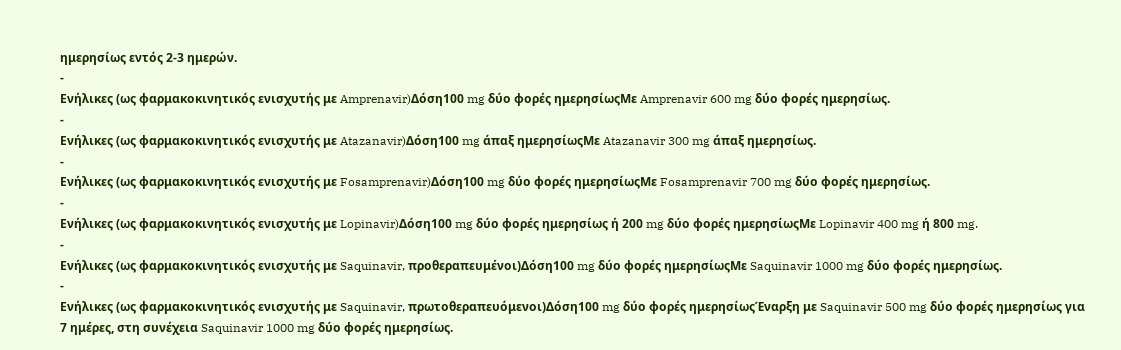ημερησίως εντός 2-3 ημερών.
-
Ενήλικες (ως φαρμακοκινητικός ενισχυτής με Amprenavir)Δόση100 mg δύο φορές ημερησίωςΜε Amprenavir 600 mg δύο φορές ημερησίως.
-
Ενήλικες (ως φαρμακοκινητικός ενισχυτής με Atazanavir)Δόση100 mg άπαξ ημερησίωςΜε Atazanavir 300 mg άπαξ ημερησίως.
-
Ενήλικες (ως φαρμακοκινητικός ενισχυτής με Fosamprenavir)Δόση100 mg δύο φορές ημερησίωςΜε Fosamprenavir 700 mg δύο φορές ημερησίως.
-
Ενήλικες (ως φαρμακοκινητικός ενισχυτής με Lopinavir)Δόση100 mg δύο φορές ημερησίως ή 200 mg δύο φορές ημερησίωςΜε Lopinavir 400 mg ή 800 mg.
-
Ενήλικες (ως φαρμακοκινητικός ενισχυτής με Saquinavir, προθεραπευμένοι)Δόση100 mg δύο φορές ημερησίωςΜε Saquinavir 1000 mg δύο φορές ημερησίως.
-
Ενήλικες (ως φαρμακοκινητικός ενισχυτής με Saquinavir, πρωτοθεραπευόμενοι)Δόση100 mg δύο φορές ημερησίωςΈναρξη με Saquinavir 500 mg δύο φορές ημερησίως για 7 ημέρες, στη συνέχεια Saquinavir 1000 mg δύο φορές ημερησίως.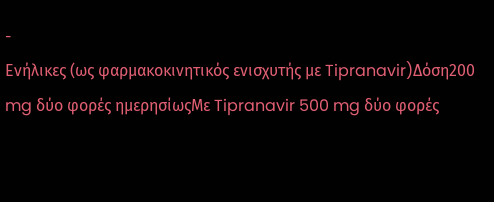-
Ενήλικες (ως φαρμακοκινητικός ενισχυτής με Tipranavir)Δόση200 mg δύο φορές ημερησίωςΜε Tipranavir 500 mg δύο φορές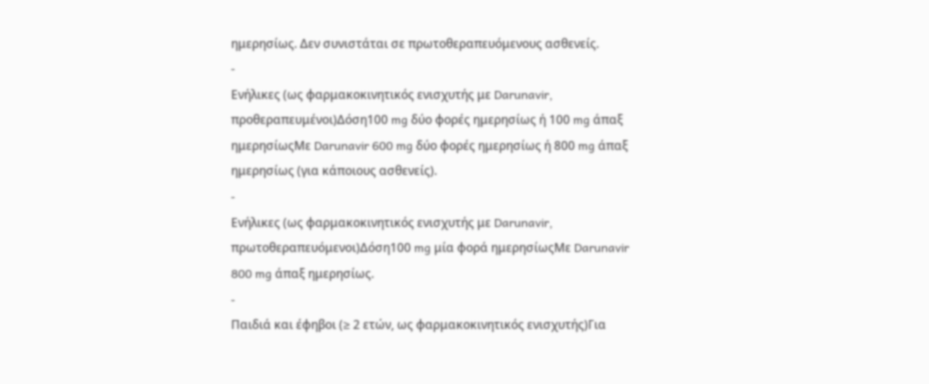ημερησίως. Δεν συνιστάται σε πρωτοθεραπευόμενους ασθενείς.
-
Ενήλικες (ως φαρμακοκινητικός ενισχυτής με Darunavir, προθεραπευμένοι)Δόση100 mg δύο φορές ημερησίως ή 100 mg άπαξ ημερησίωςΜε Darunavir 600 mg δύο φορές ημερησίως ή 800 mg άπαξ ημερησίως (για κάποιους ασθενείς).
-
Ενήλικες (ως φαρμακοκινητικός ενισχυτής με Darunavir, πρωτοθεραπευόμενοι)Δόση100 mg μία φορά ημερησίωςΜε Darunavir 800 mg άπαξ ημερησίως.
-
Παιδιά και έφηβοι (≥ 2 ετών, ως φαρμακοκινητικός ενισχυτής)Για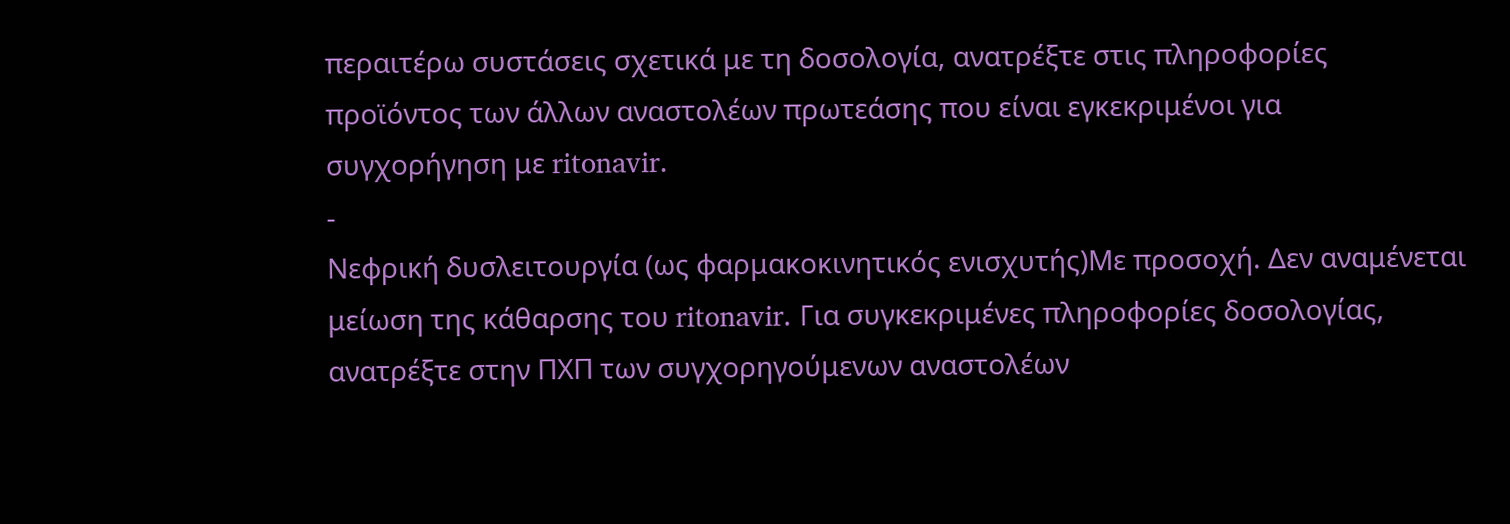περαιτέρω συστάσεις σχετικά με τη δοσολογία, ανατρέξτε στις πληροφορίες προϊόντος των άλλων αναστολέων πρωτεάσης που είναι εγκεκριμένοι για συγχορήγηση με ritonavir.
-
Νεφρική δυσλειτουργία (ως φαρμακοκινητικός ενισχυτής)Με προσοχή. Δεν αναμένεται μείωση της κάθαρσης του ritonavir. Για συγκεκριμένες πληροφορίες δοσολογίας, ανατρέξτε στην ΠΧΠ των συγχορηγούμενων αναστολέων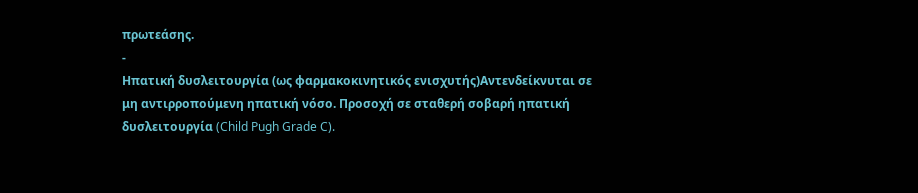πρωτεάσης.
-
Ηπατική δυσλειτουργία (ως φαρμακοκινητικός ενισχυτής)Αντενδείκνυται σε μη αντιρροπούμενη ηπατική νόσο. Προσοχή σε σταθερή σοβαρή ηπατική δυσλειτουργία (Child Pugh Grade C).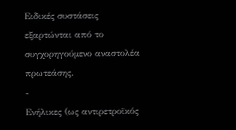Ειδικές συστάσεις εξαρτώνται από το συγχορηγούμενο αναστολέα πρωτεάσης.
-
Ενήλικες (ως αντιρετροϊκός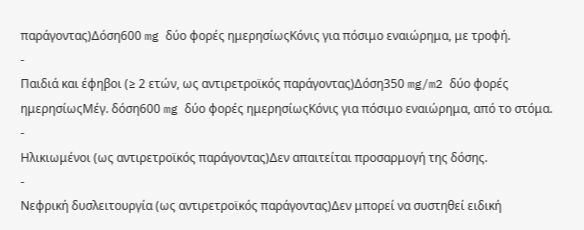παράγοντας)Δόση600 mg δύο φορές ημερησίωςΚόνις για πόσιμο εναιώρημα, με τροφή.
-
Παιδιά και έφηβοι (≥ 2 ετών, ως αντιρετροϊκός παράγοντας)Δόση350 mg/m2 δύο φορές ημερησίωςΜέγ. δόση600 mg δύο φορές ημερησίωςΚόνις για πόσιμο εναιώρημα, από το στόμα.
-
Ηλικιωμένοι (ως αντιρετροϊκός παράγοντας)Δεν απαιτείται προσαρμογή της δόσης.
-
Νεφρική δυσλειτουργία (ως αντιρετροϊκός παράγοντας)Δεν μπορεί να συστηθεί ειδική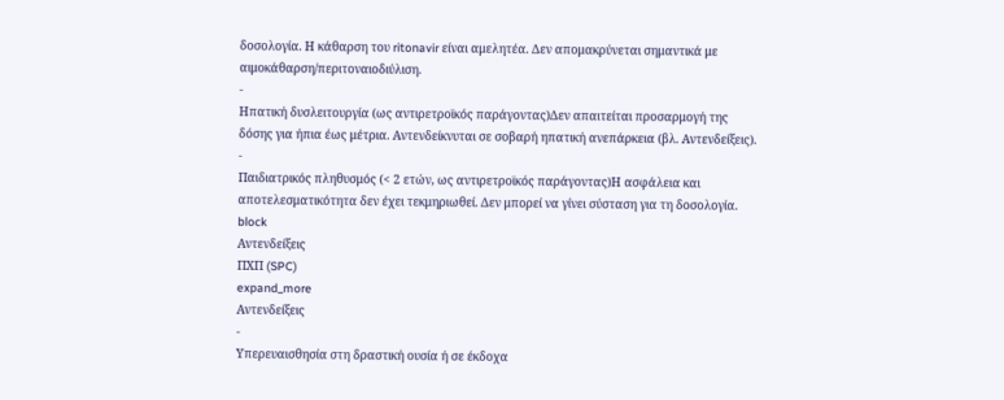δοσολογία. Η κάθαρση του ritonavir είναι αμελητέα. Δεν απομακρύνεται σημαντικά με αιμοκάθαρση/περιτοναιοδιύλιση.
-
Ηπατική δυσλειτουργία (ως αντιρετροϊκός παράγοντας)Δεν απαιτείται προσαρμογή της δόσης για ήπια έως μέτρια. Αντενδείκνυται σε σοβαρή ηπατική ανεπάρκεια (βλ. Αντενδείξεις).
-
Παιδιατρικός πληθυσμός (< 2 ετών, ως αντιρετροϊκός παράγοντας)Η ασφάλεια και αποτελεσματικότητα δεν έχει τεκμηριωθεί. Δεν μπορεί να γίνει σύσταση για τη δοσολογία.
block
Αντενδείξεις
ΠΧΠ (SPC)
expand_more
Αντενδείξεις
-
Υπερευαισθησία στη δραστική ουσία ή σε έκδοχα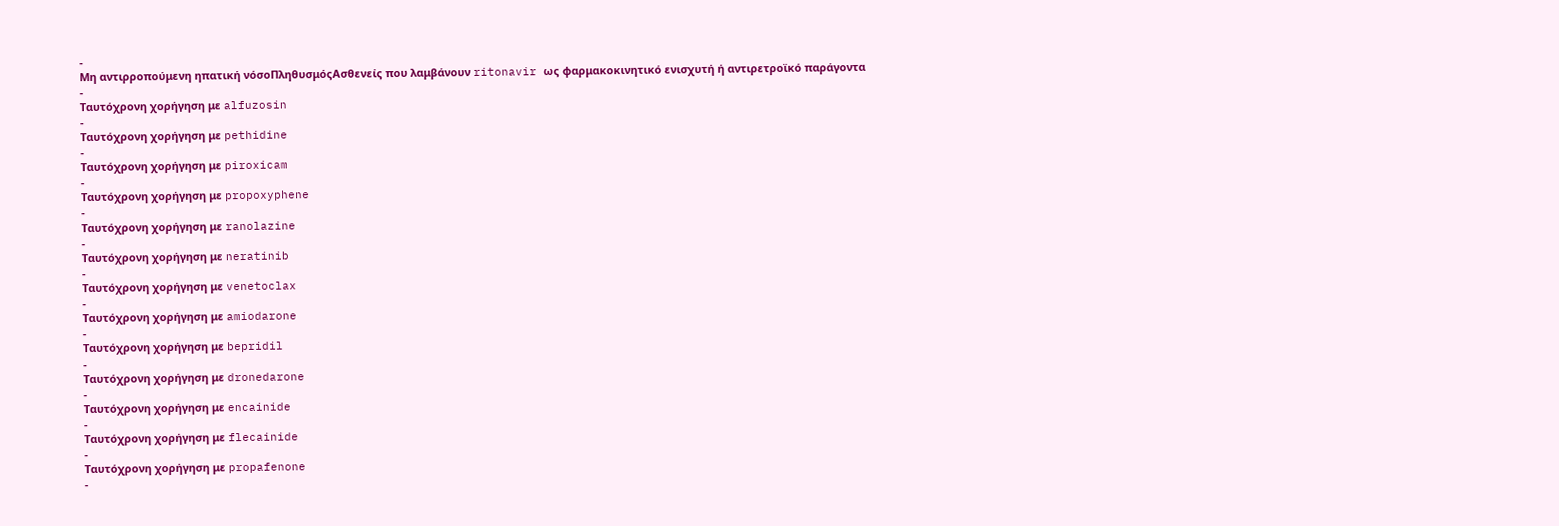-
Μη αντιρροπούμενη ηπατική νόσοΠληθυσμόςΑσθενείς που λαμβάνουν ritonavir ως φαρμακοκινητικό ενισχυτή ή αντιρετροϊκό παράγοντα
-
Ταυτόχρονη χορήγηση με alfuzosin
-
Ταυτόχρονη χορήγηση με pethidine
-
Ταυτόχρονη χορήγηση με piroxicam
-
Ταυτόχρονη χορήγηση με propoxyphene
-
Ταυτόχρονη χορήγηση με ranolazine
-
Ταυτόχρονη χορήγηση με neratinib
-
Ταυτόχρονη χορήγηση με venetoclax
-
Ταυτόχρονη χορήγηση με amiodarone
-
Ταυτόχρονη χορήγηση με bepridil
-
Ταυτόχρονη χορήγηση με dronedarone
-
Ταυτόχρονη χορήγηση με encainide
-
Ταυτόχρονη χορήγηση με flecainide
-
Ταυτόχρονη χορήγηση με propafenone
-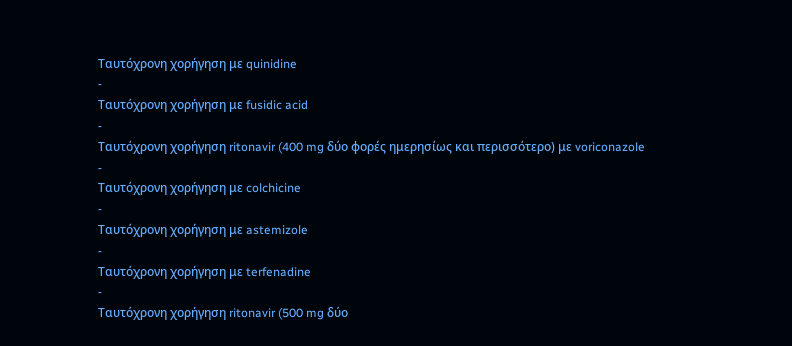Ταυτόχρονη χορήγηση με quinidine
-
Ταυτόχρονη χορήγηση με fusidic acid
-
Ταυτόχρονη χορήγηση ritonavir (400 mg δύο φορές ημερησίως και περισσότερο) με voriconazole
-
Ταυτόχρονη χορήγηση με colchicine
-
Ταυτόχρονη χορήγηση με astemizole
-
Ταυτόχρονη χορήγηση με terfenadine
-
Ταυτόχρονη χορήγηση ritonavir (500 mg δύο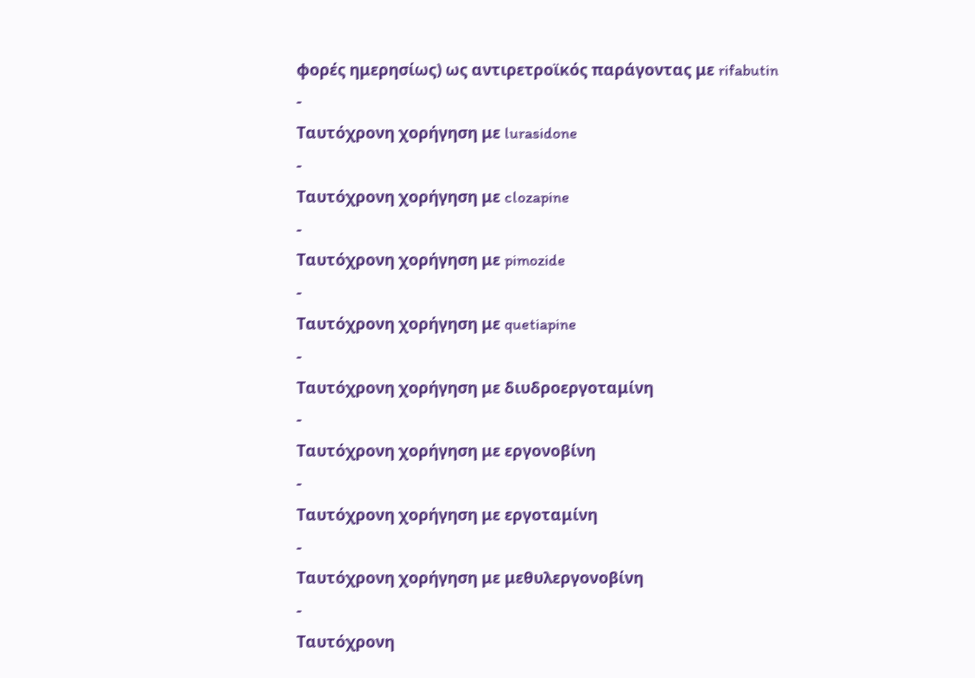φορές ημερησίως) ως αντιρετροϊκός παράγοντας με rifabutin
-
Ταυτόχρονη χορήγηση με lurasidone
-
Ταυτόχρονη χορήγηση με clozapine
-
Ταυτόχρονη χορήγηση με pimozide
-
Ταυτόχρονη χορήγηση με quetiapine
-
Ταυτόχρονη χορήγηση με διυδροεργοταμίνη
-
Ταυτόχρονη χορήγηση με εργονοβίνη
-
Ταυτόχρονη χορήγηση με εργοταμίνη
-
Ταυτόχρονη χορήγηση με μεθυλεργονοβίνη
-
Ταυτόχρονη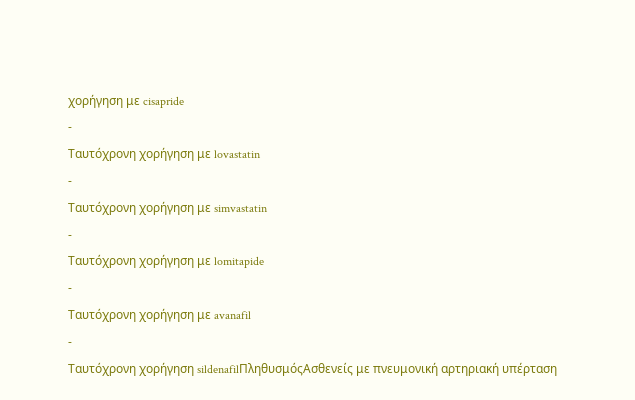χορήγηση με cisapride
-
Ταυτόχρονη χορήγηση με lovastatin
-
Ταυτόχρονη χορήγηση με simvastatin
-
Ταυτόχρονη χορήγηση με lomitapide
-
Ταυτόχρονη χορήγηση με avanafil
-
Ταυτόχρονη χορήγηση sildenafilΠληθυσμόςΑσθενείς με πνευμονική αρτηριακή υπέρταση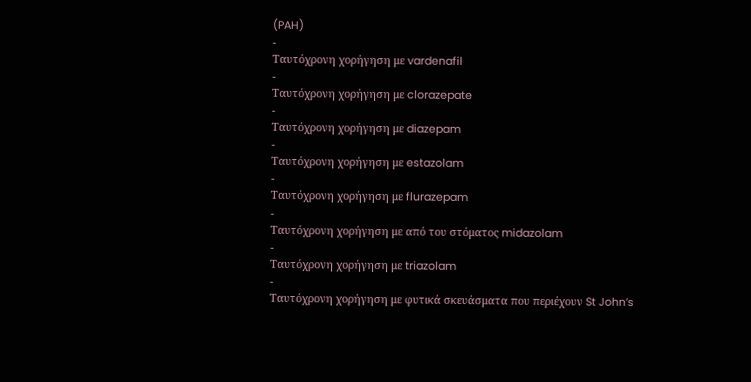(PAH)
-
Ταυτόχρονη χορήγηση με vardenafil
-
Ταυτόχρονη χορήγηση με clorazepate
-
Ταυτόχρονη χορήγηση με diazepam
-
Ταυτόχρονη χορήγηση με estazolam
-
Ταυτόχρονη χορήγηση με flurazepam
-
Ταυτόχρονη χορήγηση με από του στόματος midazolam
-
Ταυτόχρονη χορήγηση με triazolam
-
Ταυτόχρονη χορήγηση με φυτικά σκευάσματα που περιέχουν St John’s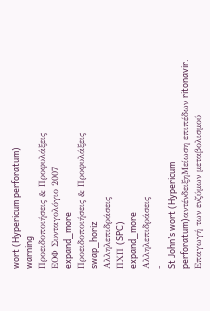wort (Hypericum perforatum)
warning
Προειδοποιήσεις & Προφυλάξεις
ΕΟΦ Συνταγολόγιο 2007
expand_more
Προειδοποιήσεις & Προφυλάξεις
swap_horiz
Αλληλεπιδράσεις
ΠΧΠ (SPC)
expand_more
Αλληλεπιδράσεις
-
St John’s wort (Hypericum perforatum)αντένδειξηΜείωση επιπέδων ritonavir. Επαγωγή των ενζύμων μεταβολισμού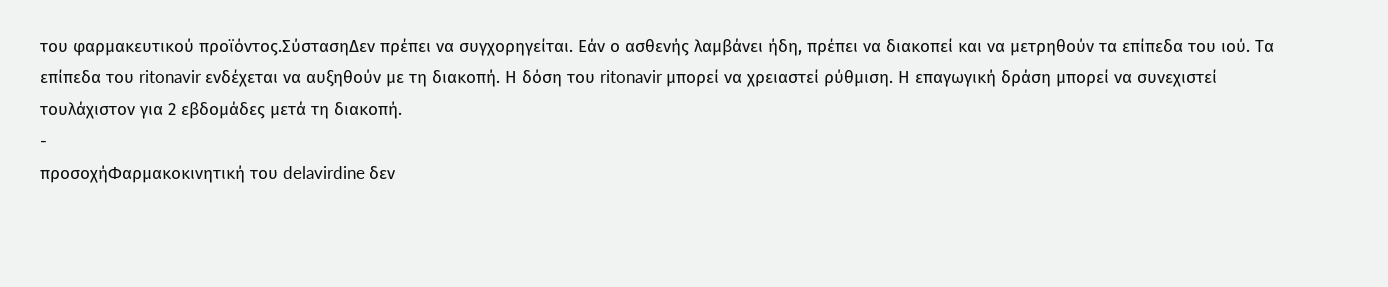του φαρμακευτικού προϊόντος.ΣύστασηΔεν πρέπει να συγχορηγείται. Εάν ο ασθενής λαμβάνει ήδη, πρέπει να διακοπεί και να μετρηθούν τα επίπεδα του ιού. Τα επίπεδα του ritonavir ενδέχεται να αυξηθούν με τη διακοπή. Η δόση του ritonavir μπορεί να χρειαστεί ρύθμιση. Η επαγωγική δράση μπορεί να συνεχιστεί τουλάχιστον για 2 εβδομάδες μετά τη διακοπή.
-
προσοχήΦαρμακοκινητική του delavirdine δεν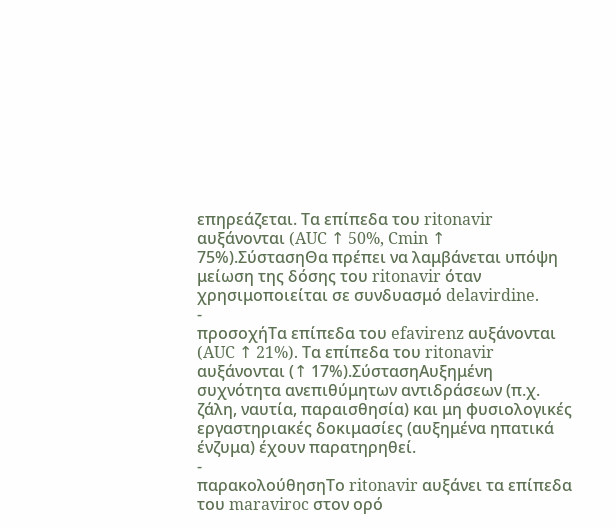επηρεάζεται. Τα επίπεδα του ritonavir αυξάνονται (AUC ↑ 50%, Cmin ↑ 75%).ΣύστασηΘα πρέπει να λαμβάνεται υπόψη μείωση της δόσης του ritonavir όταν χρησιμοποιείται σε συνδυασμό delavirdine.
-
προσοχήΤα επίπεδα του efavirenz αυξάνονται (AUC ↑ 21%). Τα επίπεδα του ritonavir αυξάνονται (↑ 17%).ΣύστασηΑυξημένη συχνότητα ανεπιθύμητων αντιδράσεων (π.χ. ζάλη, ναυτία, παραισθησία) και μη φυσιολογικές εργαστηριακές δοκιμασίες (αυξημένα ηπατικά ένζυμα) έχουν παρατηρηθεί.
-
παρακολούθησηΤο ritonavir αυξάνει τα επίπεδα του maraviroc στον ορό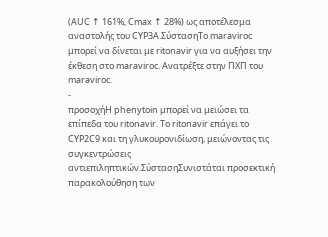(AUC ↑ 161%, Cmax ↑ 28%) ως αποτέλεσμα αναστολής του CYP3A.ΣύστασηΤο maraviroc μπορεί να δίνεται με ritonavir για να αυξήσει την έκθεση στο maraviroc. Ανατρέξτε στην ΠΧΠ του maraviroc.
-
προσοχήΗ phenytoin μπορεί να μειώσει τα επίπεδα του ritonavir. Το ritonavir επάγει το CYP2C9 και τη γλυκουρονιδίωση, μειώνοντας τις συγκεντρώσεις αντιεπιληπτικών.ΣύστασηΣυνιστάται προσεκτική παρακολούθηση των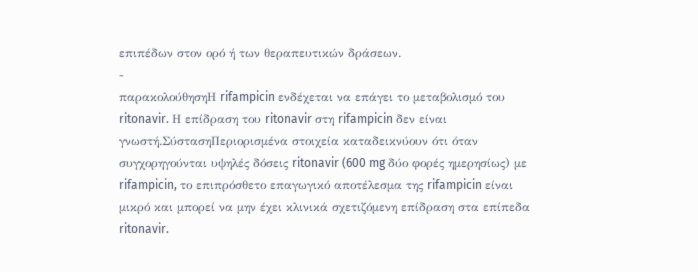επιπέδων στον ορό ή των θεραπευτικών δράσεων.
-
παρακολούθησηΗ rifampicin ενδέχεται να επάγει το μεταβολισμό του ritonavir. Η επίδραση του ritonavir στη rifampicin δεν είναι γνωστή.ΣύστασηΠεριορισμένα στοιχεία καταδεικνύουν ότι όταν συγχορηγούνται υψηλές δόσεις ritonavir (600 mg δύο φορές ημερησίως) με rifampicin, το επιπρόσθετο επαγωγικό αποτέλεσμα της rifampicin είναι μικρό και μπορεί να μην έχει κλινικά σχετιζόμενη επίδραση στα επίπεδα ritonavir.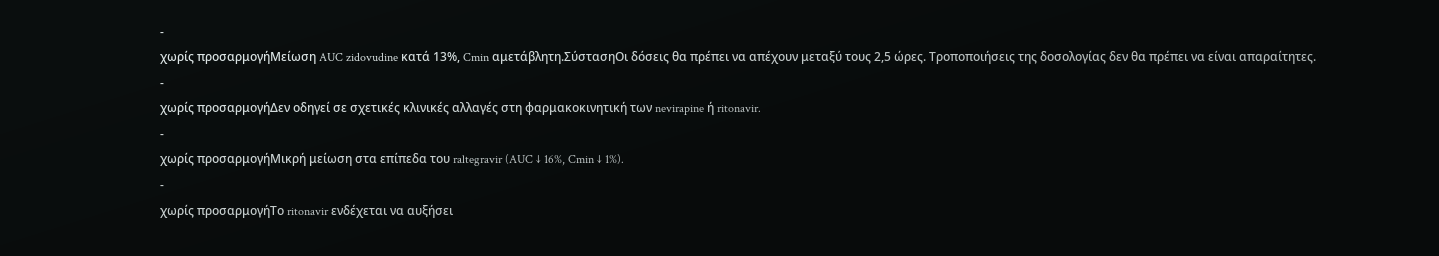-
χωρίς προσαρμογήΜείωση AUC zidovudine κατά 13%, Cmin αμετάβλητη.ΣύστασηΟι δόσεις θα πρέπει να απέχουν μεταξύ τους 2,5 ώρες. Τροποποιήσεις της δοσολογίας δεν θα πρέπει να είναι απαραίτητες.
-
χωρίς προσαρμογήΔεν οδηγεί σε σχετικές κλινικές αλλαγές στη φαρμακοκινητική των nevirapine ή ritonavir.
-
χωρίς προσαρμογήΜικρή μείωση στα επίπεδα του raltegravir (AUC ↓ 16%, Cmin ↓ 1%).
-
χωρίς προσαρμογήΤο ritonavir ενδέχεται να αυξήσει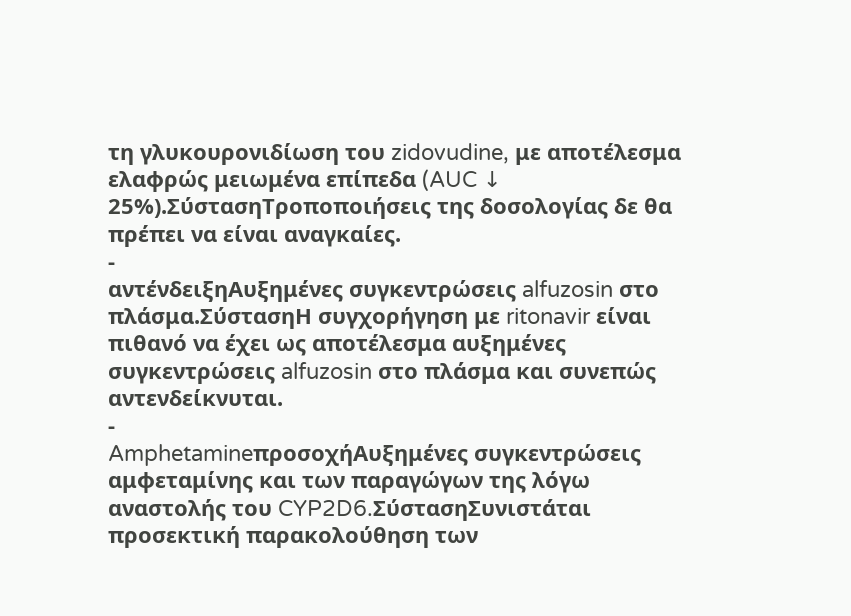τη γλυκουρονιδίωση του zidovudine, με αποτέλεσμα ελαφρώς μειωμένα επίπεδα (AUC ↓ 25%).ΣύστασηΤροποποιήσεις της δοσολογίας δε θα πρέπει να είναι αναγκαίες.
-
αντένδειξηΑυξημένες συγκεντρώσεις alfuzosin στο πλάσμα.ΣύστασηΗ συγχορήγηση με ritonavir είναι πιθανό να έχει ως αποτέλεσμα αυξημένες συγκεντρώσεις alfuzosin στο πλάσμα και συνεπώς αντενδείκνυται.
-
AmphetamineπροσοχήΑυξημένες συγκεντρώσεις αμφεταμίνης και των παραγώγων της λόγω αναστολής του CYP2D6.ΣύστασηΣυνιστάται προσεκτική παρακολούθηση των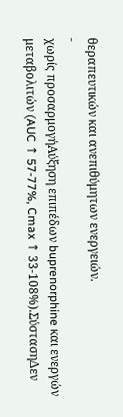θεραπευτικών και ανεπιθύμητων ενεργειών.
-
χωρίς προσαρμογήΑύξηση επιπέδων buprenorphine και ενεργών μεταβολιτών (AUC ↑ 57-77%, Cmax ↑ 33-108%).ΣύστασηΔεν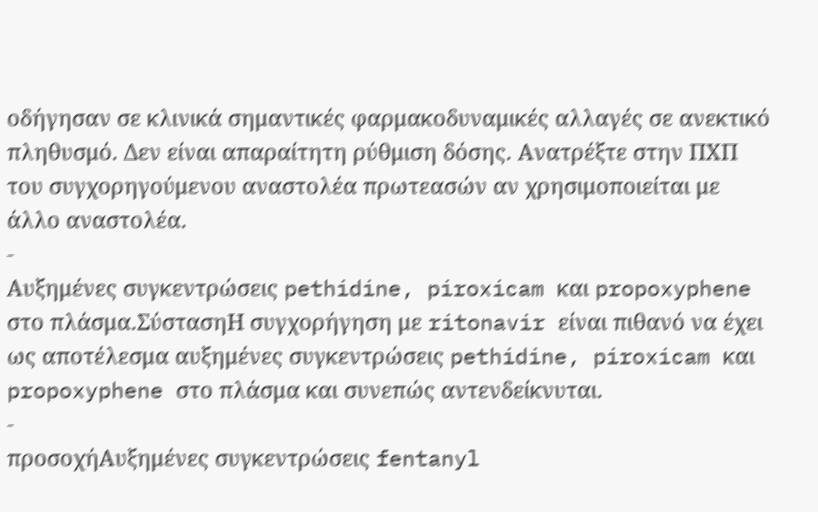οδήγησαν σε κλινικά σημαντικές φαρμακοδυναμικές αλλαγές σε ανεκτικό πληθυσμό. Δεν είναι απαραίτητη ρύθμιση δόσης. Ανατρέξτε στην ΠΧΠ του συγχορηγούμενου αναστολέα πρωτεασών αν χρησιμοποιείται με άλλο αναστολέα.
-
Αυξημένες συγκεντρώσεις pethidine, piroxicam και propoxyphene στο πλάσμα.ΣύστασηΗ συγχορήγηση με ritonavir είναι πιθανό να έχει ως αποτέλεσμα αυξημένες συγκεντρώσεις pethidine, piroxicam και propoxyphene στο πλάσμα και συνεπώς αντενδείκνυται.
-
προσοχήΑυξημένες συγκεντρώσεις fentanyl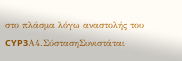στο πλάσμα λόγω αναστολής του CYP3Α4.ΣύστασηΣυνιστάται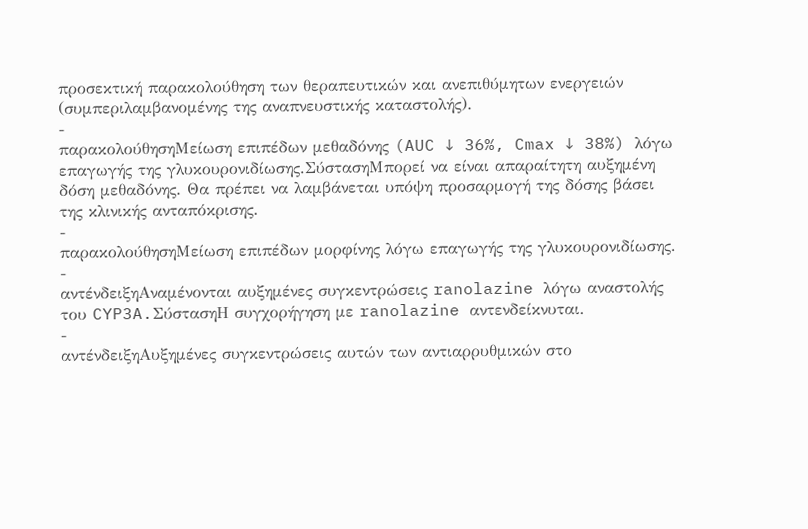προσεκτική παρακολούθηση των θεραπευτικών και ανεπιθύμητων ενεργειών (συμπεριλαμβανομένης της αναπνευστικής καταστολής).
-
παρακολούθησηΜείωση επιπέδων μεθαδόνης (AUC ↓ 36%, Cmax ↓ 38%) λόγω επαγωγής της γλυκουρονιδίωσης.ΣύστασηΜπορεί να είναι απαραίτητη αυξημένη δόση μεθαδόνης. Θα πρέπει να λαμβάνεται υπόψη προσαρμογή της δόσης βάσει της κλινικής ανταπόκρισης.
-
παρακολούθησηΜείωση επιπέδων μορφίνης λόγω επαγωγής της γλυκουρονιδίωσης.
-
αντένδειξηΑναμένονται αυξημένες συγκεντρώσεις ranolazine λόγω αναστολής του CYP3A.ΣύστασηΗ συγχορήγηση με ranolazine αντενδείκνυται.
-
αντένδειξηΑυξημένες συγκεντρώσεις αυτών των αντιαρρυθμικών στο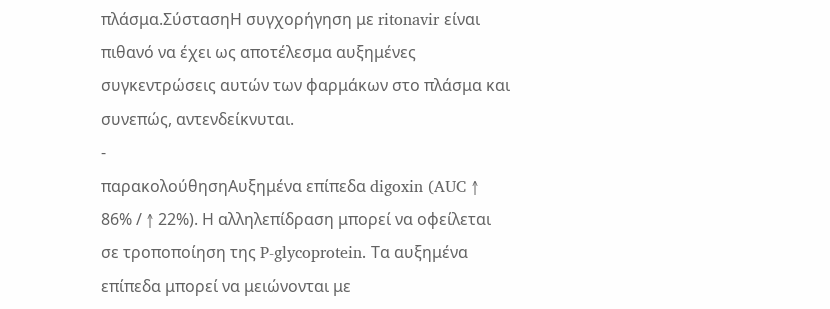πλάσμα.ΣύστασηΗ συγχορήγηση με ritonavir είναι πιθανό να έχει ως αποτέλεσμα αυξημένες συγκεντρώσεις αυτών των φαρμάκων στο πλάσμα και συνεπώς, αντενδείκνυται.
-
παρακολούθησηΑυξημένα επίπεδα digoxin (AUC ↑ 86% / ↑ 22%). Η αλληλεπίδραση μπορεί να οφείλεται σε τροποποίηση της P-glycoprotein. Τα αυξημένα επίπεδα μπορεί να μειώνονται με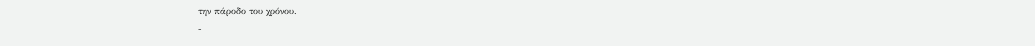την πάροδο του χρόνου.
-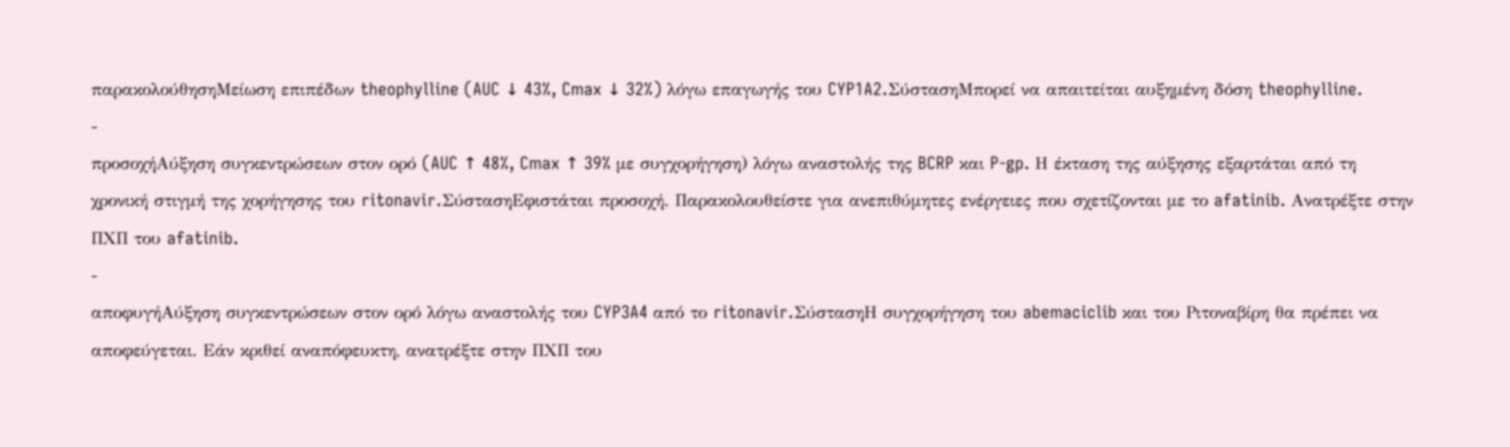παρακολούθησηΜείωση επιπέδων theophylline (AUC ↓ 43%, Cmax ↓ 32%) λόγω επαγωγής του CYP1A2.ΣύστασηΜπορεί να απαιτείται αυξημένη δόση theophylline.
-
προσοχήΑύξηση συγκεντρώσεων στον ορό (AUC ↑ 48%, Cmax ↑ 39% με συγχορήγηση) λόγω αναστολής της BCRP και P-gp. Η έκταση της αύξησης εξαρτάται από τη χρονική στιγμή της χορήγησης του ritonavir.ΣύστασηΕφιστάται προσοχή. Παρακολουθείστε για ανεπιθύμητες ενέργειες που σχετίζονται με το afatinib. Ανατρέξτε στην ΠΧΠ του afatinib.
-
αποφυγήΑύξηση συγκεντρώσεων στον ορό λόγω αναστολής του CYP3A4 από το ritonavir.ΣύστασηΗ συγχορήγηση του abemaciclib και του Ριτοναβίρη θα πρέπει να αποφεύγεται. Εάν κριθεί αναπόφευκτη, ανατρέξτε στην ΠΧΠ του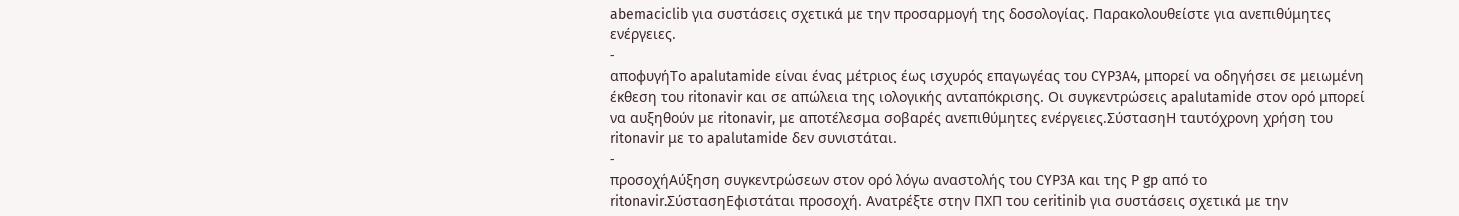abemaciclib για συστάσεις σχετικά με την προσαρμογή της δοσολογίας. Παρακολουθείστε για ανεπιθύμητες ενέργειες.
-
αποφυγήΤο apalutamide είναι ένας μέτριος έως ισχυρός επαγωγέας του CYP3A4, μπορεί να οδηγήσει σε μειωμένη έκθεση του ritonavir και σε απώλεια της ιολογικής ανταπόκρισης. Οι συγκεντρώσεις apalutamide στον ορό μπορεί να αυξηθούν με ritonavir, με αποτέλεσμα σοβαρές ανεπιθύμητες ενέργειες.ΣύστασηΗ ταυτόχρονη χρήση του ritonavir με το apalutamide δεν συνιστάται.
-
προσοχήΑύξηση συγκεντρώσεων στον ορό λόγω αναστολής του CYP3A και της P gp από το ritonavir.ΣύστασηΕφιστάται προσοχή. Ανατρέξτε στην ΠΧΠ του ceritinib για συστάσεις σχετικά με την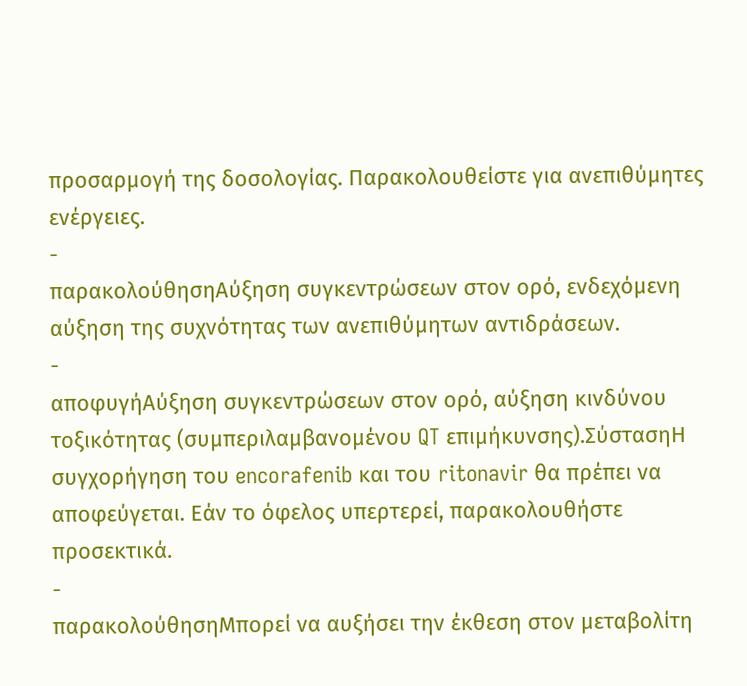προσαρμογή της δοσολογίας. Παρακολουθείστε για ανεπιθύμητες ενέργειες.
-
παρακολούθησηΑύξηση συγκεντρώσεων στον ορό, ενδεχόμενη αύξηση της συχνότητας των ανεπιθύμητων αντιδράσεων.
-
αποφυγήΑύξηση συγκεντρώσεων στον ορό, αύξηση κινδύνου τοξικότητας (συμπεριλαμβανομένου QT επιμήκυνσης).ΣύστασηΗ συγχορήγηση του encorafenib και του ritonavir θα πρέπει να αποφεύγεται. Εάν το όφελος υπερτερεί, παρακολουθήστε προσεκτικά.
-
παρακολούθησηΜπορεί να αυξήσει την έκθεση στον μεταβολίτη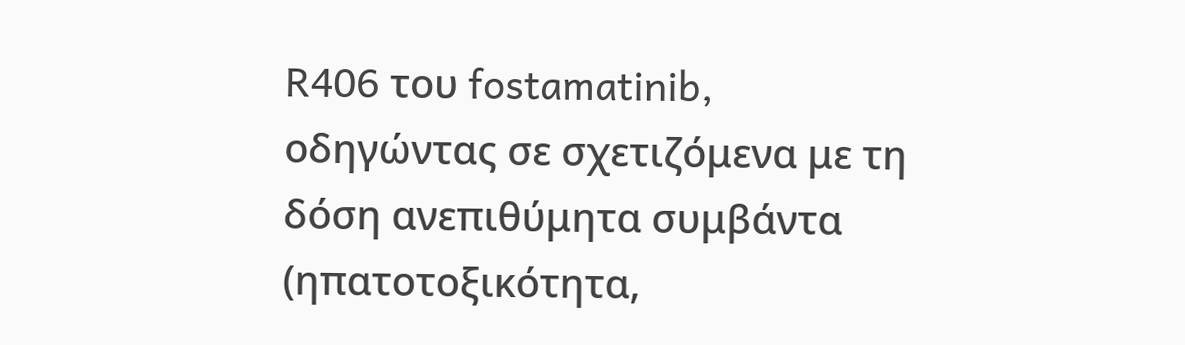R406 του fostamatinib, οδηγώντας σε σχετιζόμενα με τη δόση ανεπιθύμητα συμβάντα (ηπατοτοξικότητα,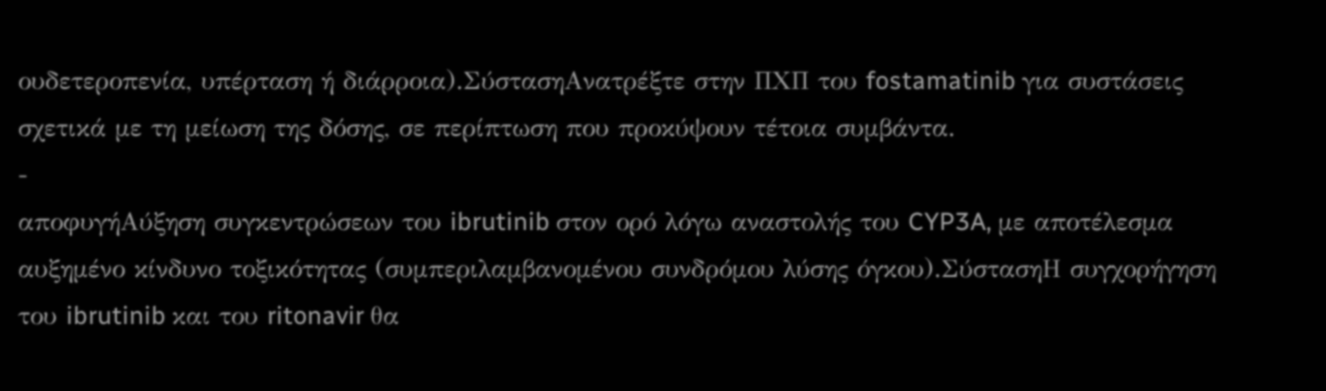ουδετεροπενία, υπέρταση ή διάρροια).ΣύστασηΑνατρέξτε στην ΠΧΠ του fostamatinib για συστάσεις σχετικά με τη μείωση της δόσης, σε περίπτωση που προκύψουν τέτοια συμβάντα.
-
αποφυγήΑύξηση συγκεντρώσεων του ibrutinib στον ορό λόγω αναστολής του CYP3A, με αποτέλεσμα αυξημένο κίνδυνο τοξικότητας (συμπεριλαμβανομένου συνδρόμου λύσης όγκου).ΣύστασηΗ συγχορήγηση του ibrutinib και του ritonavir θα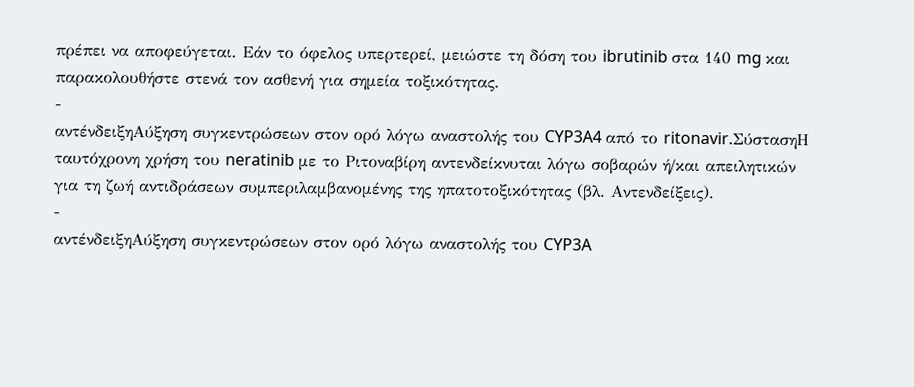πρέπει να αποφεύγεται. Εάν το όφελος υπερτερεί, μειώστε τη δόση του ibrutinib στα 140 mg και παρακολουθήστε στενά τον ασθενή για σημεία τοξικότητας.
-
αντένδειξηΑύξηση συγκεντρώσεων στον ορό λόγω αναστολής του CYP3A4 από το ritonavir.ΣύστασηΗ ταυτόχρονη χρήση του neratinib με το Ριτοναβίρη αντενδείκνυται λόγω σοβαρών ή/και απειλητικών για τη ζωή αντιδράσεων συμπεριλαμβανομένης της ηπατοτοξικότητας (βλ. Αντενδείξεις).
-
αντένδειξηΑύξηση συγκεντρώσεων στον ορό λόγω αναστολής του CYP3A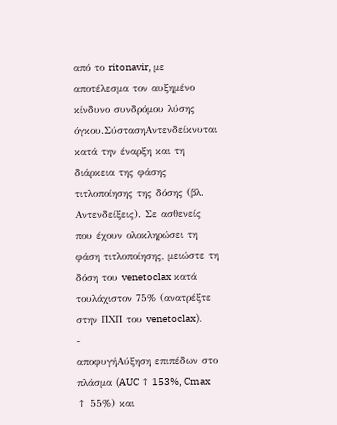από το ritonavir, με αποτέλεσμα τον αυξημένο κίνδυνο συνδρόμου λύσης όγκου.ΣύστασηΑντενδείκνυται κατά την έναρξη και τη διάρκεια της φάσης τιτλοποίησης της δόσης (βλ. Αντενδείξεις). Σε ασθενείς που έχουν ολοκληρώσει τη φάση τιτλοποίησης, μειώστε τη δόση του venetoclax κατά τουλάχιστον 75% (ανατρέξτε στην ΠΧΠ του venetoclax).
-
αποφυγήΑύξηση επιπέδων στο πλάσμα (AUC ↑ 153%, Cmax ↑ 55%) και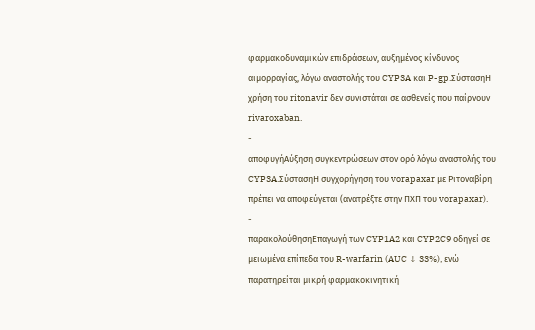φαρμακοδυναμικών επιδράσεων, αυξημένος κίνδυνος αιμορραγίας, λόγω αναστολής του CYP3A και P-gp.ΣύστασηΗ χρήση του ritonavir δεν συνιστάται σε ασθενείς που παίρνουν rivaroxaban.
-
αποφυγήΑύξηση συγκεντρώσεων στον ορό λόγω αναστολής του CYP3A.ΣύστασηΗ συγχορήγηση του vorapaxar με Ριτοναβίρη πρέπει να αποφεύγεται (ανατρέξτε στην ΠΧΠ του vorapaxar).
-
παρακολούθησηΕπαγωγή των CYP1A2 και CYP2C9 οδηγεί σε μειωμένα επίπεδα του R-warfarin (AUC ↓ 33%), ενώ παρατηρείται μικρή φαρμακοκινητική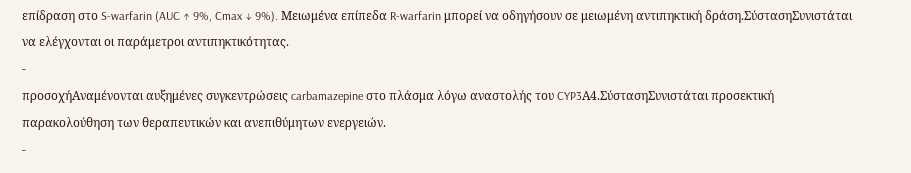επίδραση στο S-warfarin (AUC ↑ 9%, Cmax ↓ 9%). Μειωμένα επίπεδα R-warfarin μπορεί να οδηγήσουν σε μειωμένη αντιπηκτική δράση.ΣύστασηΣυνιστάται να ελέγχονται οι παράμετροι αντιπηκτικότητας.
-
προσοχήΑναμένονται αυξημένες συγκεντρώσεις carbamazepine στο πλάσμα λόγω αναστολής του CYP3Α4.ΣύστασηΣυνιστάται προσεκτική παρακολούθηση των θεραπευτικών και ανεπιθύμητων ενεργειών.
-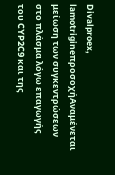Divalproex, lamotrigineπροσοχήΑναμένεται μείωση των συγκεντρώσεων στο πλάσμα λόγω επαγωγής του CYP2C9 και της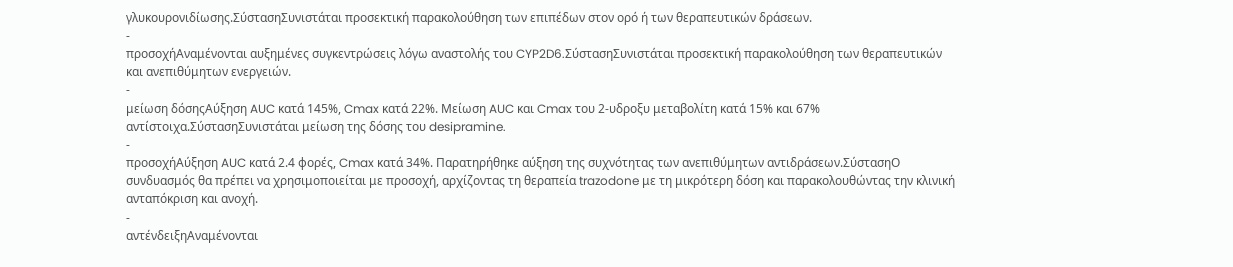γλυκουρονιδίωσης.ΣύστασηΣυνιστάται προσεκτική παρακολούθηση των επιπέδων στον ορό ή των θεραπευτικών δράσεων.
-
προσοχήΑναμένονται αυξημένες συγκεντρώσεις λόγω αναστολής του CYP2D6.ΣύστασηΣυνιστάται προσεκτική παρακολούθηση των θεραπευτικών και ανεπιθύμητων ενεργειών.
-
μείωση δόσηςΑύξηση AUC κατά 145%, Cmax κατά 22%. Μείωση AUC και Cmax του 2-υδροξυ μεταβολίτη κατά 15% και 67% αντίστοιχα.ΣύστασηΣυνιστάται μείωση της δόσης του desipramine.
-
προσοχήΑύξηση AUC κατά 2.4 φορές, Cmax κατά 34%. Παρατηρήθηκε αύξηση της συχνότητας των ανεπιθύμητων αντιδράσεων.ΣύστασηΟ συνδυασμός θα πρέπει να χρησιμοποιείται με προσοχή, αρχίζοντας τη θεραπεία trazodone με τη μικρότερη δόση και παρακολουθώντας την κλινική ανταπόκριση και ανοχή.
-
αντένδειξηΑναμένονται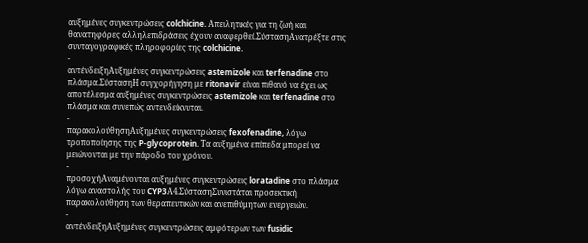αυξημένες συγκεντρώσεις colchicine. Απειλητικές για τη ζωή και θανατηφόρες αλληλεπιδράσεις έχουν αναφερθεί.ΣύστασηΑνατρέξτε στις συνταγογραφικές πληροφορίες της colchicine.
-
αντένδειξηΑυξημένες συγκεντρώσεις astemizole και terfenadine στο πλάσμα.ΣύστασηΗ συγχορήγηση με ritonavir είναι πιθανό να έχει ως αποτέλεσμα αυξημένες συγκεντρώσεις astemizole και terfenadine στο πλάσμα και συνεπώς αντενδείκνυται.
-
παρακολούθησηΑυξημένες συγκεντρώσεις fexofenadine, λόγω τροποποίησης της P-glycoprotein. Τα αυξημένα επίπεδα μπορεί να μειώνονται με την πάροδο του χρόνου.
-
προσοχήΑναμένονται αυξημένες συγκεντρώσεις loratadine στο πλάσμα λόγω αναστολής του CYP3Α4.ΣύστασηΣυνιστάται προσεκτική παρακολούθηση των θεραπευτικών και ανεπιθύμητων ενεργειών.
-
αντένδειξηΑυξημένες συγκεντρώσεις αμφότερων των fusidic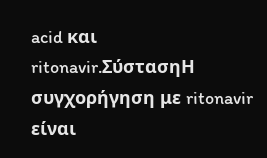acid και ritonavir.ΣύστασηΗ συγχορήγηση με ritonavir είναι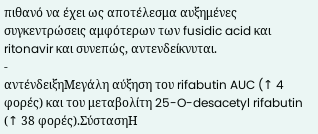πιθανό να έχει ως αποτέλεσμα αυξημένες συγκεντρώσεις αμφότερων των fusidic acid και ritonavir και συνεπώς, αντενδείκνυται.
-
αντένδειξηΜεγάλη αύξηση του rifabutin AUC (↑ 4 φορές) και του μεταβολίτη 25-O-desacetyl rifabutin (↑ 38 φορές).ΣύστασηΗ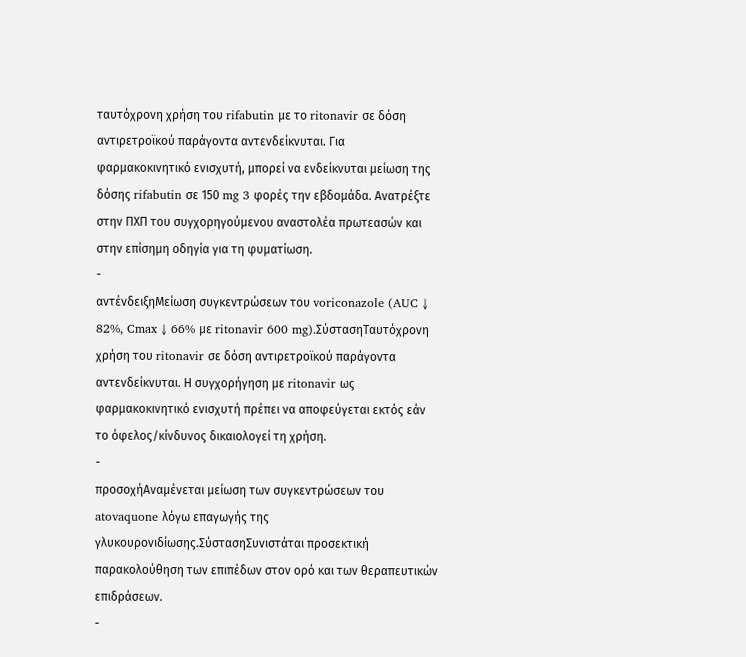ταυτόχρονη χρήση του rifabutin με το ritonavir σε δόση αντιρετροϊκού παράγοντα αντενδείκνυται. Για φαρμακοκινητικό ενισχυτή, μπορεί να ενδείκνυται μείωση της δόσης rifabutin σε 150 mg 3 φορές την εβδομάδα. Ανατρέξτε στην ΠΧΠ του συγχορηγούμενου αναστολέα πρωτεασών και στην επίσημη οδηγία για τη φυματίωση.
-
αντένδειξηΜείωση συγκεντρώσεων του voriconazole (AUC ↓ 82%, Cmax ↓ 66% με ritonavir 600 mg).ΣύστασηΤαυτόχρονη χρήση του ritonavir σε δόση αντιρετροϊκού παράγοντα αντενδείκνυται. Η συγχορήγηση με ritonavir ως φαρμακοκινητικό ενισχυτή πρέπει να αποφεύγεται εκτός εάν το όφελος/κίνδυνος δικαιολογεί τη χρήση.
-
προσοχήΑναμένεται μείωση των συγκεντρώσεων του atovaquone λόγω επαγωγής της γλυκουρονιδίωσης.ΣύστασηΣυνιστάται προσεκτική παρακολούθηση των επιπέδων στον ορό και των θεραπευτικών επιδράσεων.
-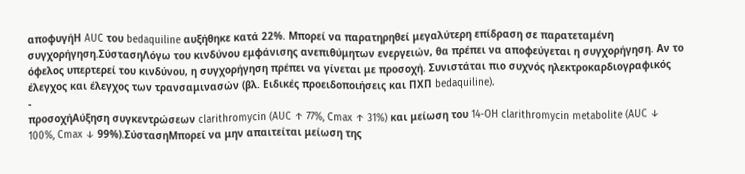αποφυγήΗ AUC του bedaquiline αυξήθηκε κατά 22%. Μπορεί να παρατηρηθεί μεγαλύτερη επίδραση σε παρατεταμένη συγχορήγηση.ΣύστασηΛόγω του κινδύνου εμφάνισης ανεπιθύμητων ενεργειών, θα πρέπει να αποφεύγεται η συγχορήγηση. Αν το όφελος υπερτερεί του κινδύνου, η συγχορήγηση πρέπει να γίνεται με προσοχή. Συνιστάται πιο συχνός ηλεκτροκαρδιογραφικός έλεγχος και έλεγχος των τρανσαμινασών (βλ. Ειδικές προειδοποιήσεις και ΠΧΠ bedaquiline).
-
προσοχήΑύξηση συγκεντρώσεων clarithromycin (AUC ↑ 77%, Cmax ↑ 31%) και μείωση του 14-OH clarithromycin metabolite (AUC ↓ 100%, Cmax ↓ 99%).ΣύστασηΜπορεί να μην απαιτείται μείωση της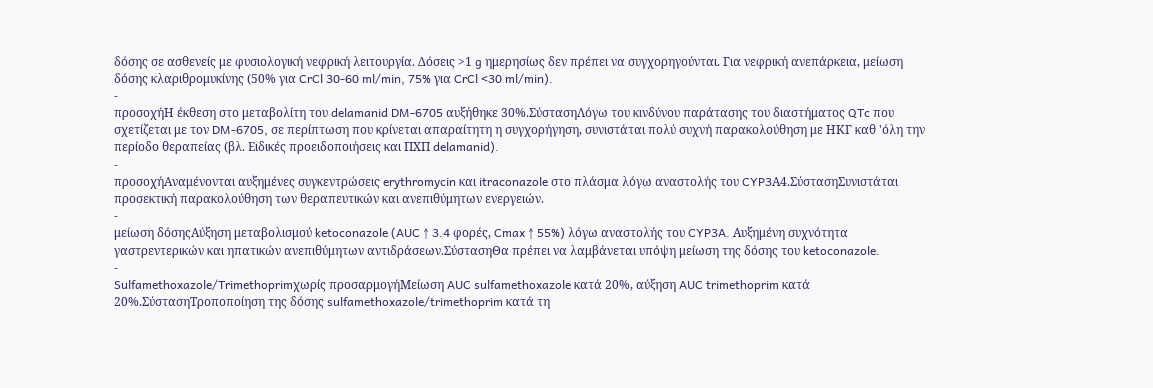δόσης σε ασθενείς με φυσιολογική νεφρική λειτουργία. Δόσεις >1 g ημερησίως δεν πρέπει να συγχορηγούνται. Για νεφρική ανεπάρκεια, μείωση δόσης κλαριθρομυκίνης (50% για CrCl 30-60 ml/min, 75% για CrCl <30 ml/min).
-
προσοχήΗ έκθεση στο μεταβολίτη του delamanid DM-6705 αυξήθηκε 30%.ΣύστασηΛόγω του κινδύνου παράτασης του διαστήματος QTc που σχετίζεται με τον DM-6705, σε περίπτωση που κρίνεται απαραίτητη η συγχορήγηση, συνιστάται πολύ συχνή παρακολούθηση με ΗΚΓ καθ 'όλη την περίοδο θεραπείας (βλ. Ειδικές προειδοποιήσεις και ΠΧΠ delamanid).
-
προσοχήΑναμένονται αυξημένες συγκεντρώσεις erythromycin και itraconazole στο πλάσμα λόγω αναστολής του CYP3Α4.ΣύστασηΣυνιστάται προσεκτική παρακολούθηση των θεραπευτικών και ανεπιθύμητων ενεργειών.
-
μείωση δόσηςΑύξηση μεταβολισμού ketoconazole (AUC ↑ 3.4 φορές, Cmax ↑ 55%) λόγω αναστολής του CYP3A. Αυξημένη συχνότητα γαστρεντερικών και ηπατικών ανεπιθύμητων αντιδράσεων.ΣύστασηΘα πρέπει να λαμβάνεται υπόψη μείωση της δόσης του ketoconazole.
-
Sulfamethoxazole/Trimethoprimχωρίς προσαρμογήΜείωση AUC sulfamethoxazole κατά 20%, αύξηση AUC trimethoprim κατά 20%.ΣύστασηΤροποποίηση της δόσης sulfamethoxazole/trimethoprim κατά τη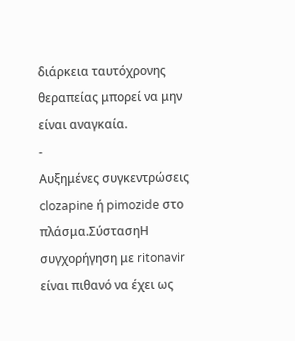διάρκεια ταυτόχρονης θεραπείας μπορεί να μην είναι αναγκαία.
-
Αυξημένες συγκεντρώσεις clozapine ή pimozide στο πλάσμα.ΣύστασηΗ συγχορήγηση με ritonavir είναι πιθανό να έχει ως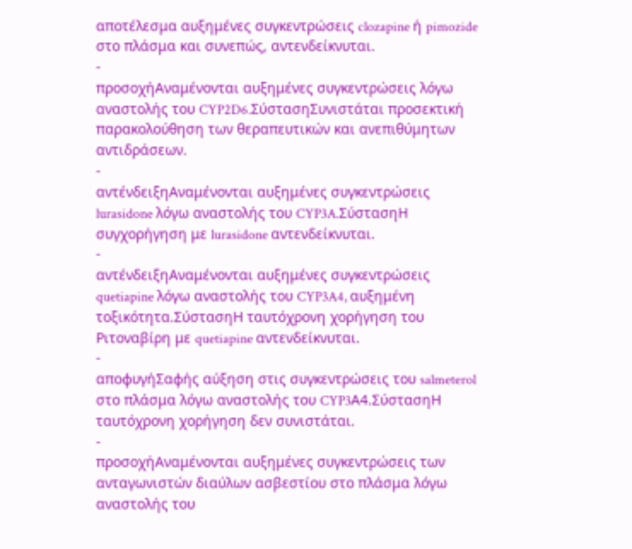αποτέλεσμα αυξημένες συγκεντρώσεις clozapine ή pimozide στο πλάσμα και συνεπώς, αντενδείκνυται.
-
προσοχήΑναμένονται αυξημένες συγκεντρώσεις λόγω αναστολής του CYP2D6.ΣύστασηΣυνιστάται προσεκτική παρακολούθηση των θεραπευτικών και ανεπιθύμητων αντιδράσεων.
-
αντένδειξηΑναμένονται αυξημένες συγκεντρώσεις lurasidone λόγω αναστολής του CYP3A.ΣύστασηΗ συγχορήγηση με lurasidone αντενδείκνυται.
-
αντένδειξηΑναμένονται αυξημένες συγκεντρώσεις quetiapine λόγω αναστολής του CYP3A4, αυξημένη τοξικότητα.ΣύστασηΗ ταυτόχρονη χορήγηση του Ριτοναβίρη με quetiapine αντενδείκνυται.
-
αποφυγήΣαφής αύξηση στις συγκεντρώσεις του salmeterol στο πλάσμα λόγω αναστολής του CYP3Α4.ΣύστασηΗ ταυτόχρονη χορήγηση δεν συνιστάται.
-
προσοχήΑναμένονται αυξημένες συγκεντρώσεις των ανταγωνιστών διαύλων ασβεστίου στο πλάσμα λόγω αναστολής του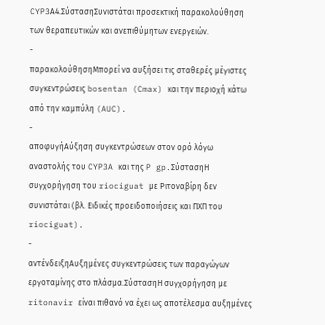CYP3Α4.ΣύστασηΣυνιστάται προσεκτική παρακολούθηση των θεραπευτικών και ανεπιθύμητων ενεργειών.
-
παρακολούθησηΜπορεί να αυξήσει τις σταθερές μέγιστες συγκεντρώσεις bosentan (Cmax) και την περιοχή κάτω από την καμπύλη (AUC).
-
αποφυγήΑύξηση συγκεντρώσεων στον ορό λόγω αναστολής του CYP3A και της P gp.ΣύστασηΗ συγχορήγηση του riociguat με Ριτοναβίρη δεν συνιστάται (βλ. Ειδικές προειδοποιήσεις και ΠΧΠ του riociguat).
-
αντένδειξηΑυξημένες συγκεντρώσεις των παραγώγων εργοταμίνης στο πλάσμα.ΣύστασηΗ συγχορήγηση με ritonavir είναι πιθανό να έχει ως αποτέλεσμα αυξημένες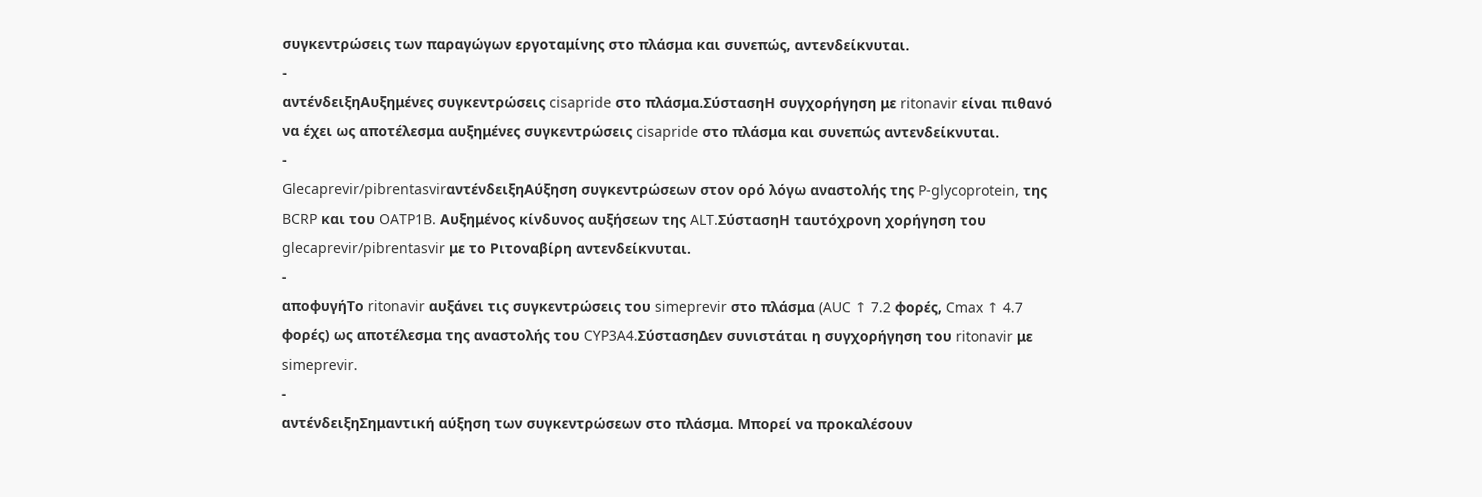συγκεντρώσεις των παραγώγων εργοταμίνης στο πλάσμα και συνεπώς, αντενδείκνυται.
-
αντένδειξηΑυξημένες συγκεντρώσεις cisapride στο πλάσμα.ΣύστασηΗ συγχορήγηση με ritonavir είναι πιθανό να έχει ως αποτέλεσμα αυξημένες συγκεντρώσεις cisapride στο πλάσμα και συνεπώς αντενδείκνυται.
-
Glecaprevir/pibrentasvirαντένδειξηΑύξηση συγκεντρώσεων στον ορό λόγω αναστολής της P-glycoprotein, της BCRP και του OATP1B. Αυξημένος κίνδυνος αυξήσεων της ALT.ΣύστασηΗ ταυτόχρονη χορήγηση του glecaprevir/pibrentasvir με το Ριτοναβίρη αντενδείκνυται.
-
αποφυγήΤο ritonavir αυξάνει τις συγκεντρώσεις του simeprevir στο πλάσμα (AUC ↑ 7.2 φορές, Cmax ↑ 4.7 φορές) ως αποτέλεσμα της αναστολής του CYP3A4.ΣύστασηΔεν συνιστάται η συγχορήγηση του ritonavir με simeprevir.
-
αντένδειξηΣημαντική αύξηση των συγκεντρώσεων στο πλάσμα. Μπορεί να προκαλέσουν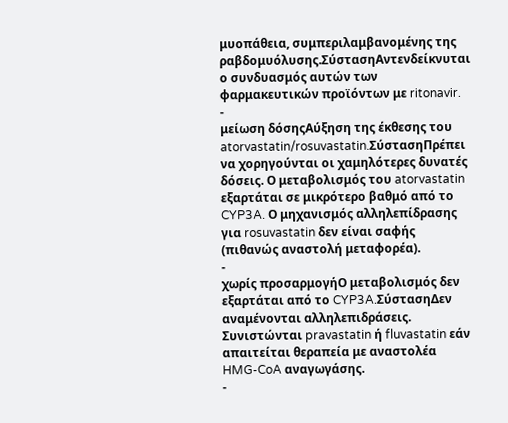μυοπάθεια, συμπεριλαμβανομένης της ραβδομυόλυσης.ΣύστασηΑντενδείκνυται ο συνδυασμός αυτών των φαρμακευτικών προϊόντων με ritonavir.
-
μείωση δόσηςΑύξηση της έκθεσης του atorvastatin/rosuvastatin.ΣύστασηΠρέπει να χορηγούνται οι χαμηλότερες δυνατές δόσεις. Ο μεταβολισμός του atorvastatin εξαρτάται σε μικρότερο βαθμό από το CYP3A. Ο μηχανισμός αλληλεπίδρασης για rosuvastatin δεν είναι σαφής (πιθανώς αναστολή μεταφορέα).
-
χωρίς προσαρμογήΟ μεταβολισμός δεν εξαρτάται από το CYP3A.ΣύστασηΔεν αναμένονται αλληλεπιδράσεις. Συνιστώνται pravastatin ή fluvastatin εάν απαιτείται θεραπεία με αναστολέα HMG-CoA αναγωγάσης.
-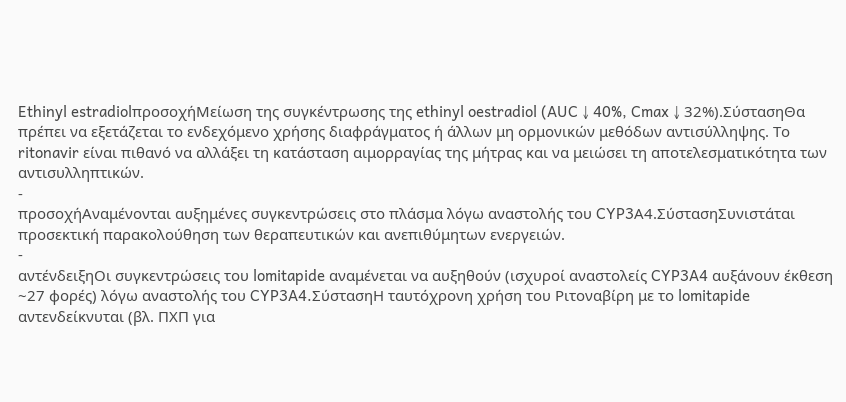Ethinyl estradiolπροσοχήΜείωση της συγκέντρωσης της ethinyl oestradiol (AUC ↓ 40%, Cmax ↓ 32%).ΣύστασηΘα πρέπει να εξετάζεται το ενδεχόμενο χρήσης διαφράγματος ή άλλων μη ορμονικών μεθόδων αντισύλληψης. Το ritonavir είναι πιθανό να αλλάξει τη κατάσταση αιμορραγίας της μήτρας και να μειώσει τη αποτελεσματικότητα των αντισυλληπτικών.
-
προσοχήΑναμένονται αυξημένες συγκεντρώσεις στο πλάσμα λόγω αναστολής του CYP3Α4.ΣύστασηΣυνιστάται προσεκτική παρακολούθηση των θεραπευτικών και ανεπιθύμητων ενεργειών.
-
αντένδειξηΟι συγκεντρώσεις του lomitapide αναμένεται να αυξηθούν (ισχυροί αναστολείς CYP3A4 αυξάνουν έκθεση ~27 φορές) λόγω αναστολής του CYP3A4.ΣύστασηΗ ταυτόχρονη χρήση του Ριτοναβίρη με το lomitapide αντενδείκνυται (βλ. ΠΧΠ για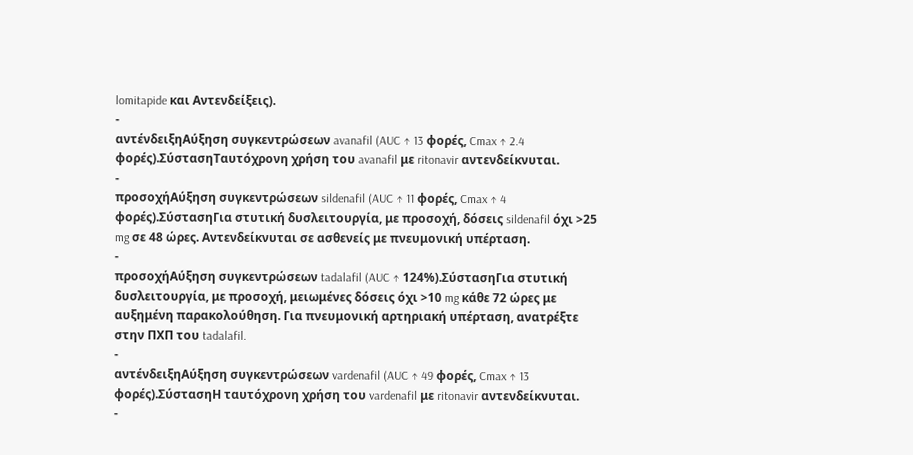lomitapide και Αντενδείξεις).
-
αντένδειξηΑύξηση συγκεντρώσεων avanafil (AUC ↑ 13 φορές, Cmax ↑ 2.4 φορές).ΣύστασηΤαυτόχρονη χρήση του avanafil με ritonavir αντενδείκνυται.
-
προσοχήΑύξηση συγκεντρώσεων sildenafil (AUC ↑ 11 φορές, Cmax ↑ 4 φορές).ΣύστασηΓια στυτική δυσλειτουργία, με προσοχή, δόσεις sildenafil όχι >25 mg σε 48 ώρες. Αντενδείκνυται σε ασθενείς με πνευμονική υπέρταση.
-
προσοχήΑύξηση συγκεντρώσεων tadalafil (AUC ↑ 124%).ΣύστασηΓια στυτική δυσλειτουργία, με προσοχή, μειωμένες δόσεις όχι >10 mg κάθε 72 ώρες με αυξημένη παρακολούθηση. Για πνευμονική αρτηριακή υπέρταση, ανατρέξτε στην ΠΧΠ του tadalafil.
-
αντένδειξηΑύξηση συγκεντρώσεων vardenafil (AUC ↑ 49 φορές, Cmax ↑ 13 φορές).ΣύστασηΗ ταυτόχρονη χρήση του vardenafil με ritonavir αντενδείκνυται.
-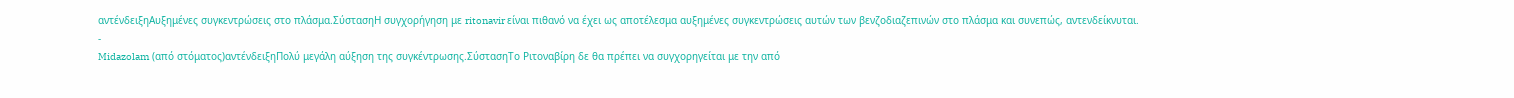αντένδειξηΑυξημένες συγκεντρώσεις στο πλάσμα.ΣύστασηΗ συγχορήγηση με ritonavir είναι πιθανό να έχει ως αποτέλεσμα αυξημένες συγκεντρώσεις αυτών των βενζοδιαζεπινών στο πλάσμα και συνεπώς, αντενδείκνυται.
-
Midazolam (από στόματος)αντένδειξηΠολύ μεγάλη αύξηση της συγκέντρωσης.ΣύστασηΤο Ριτοναβίρη δε θα πρέπει να συγχορηγείται με την από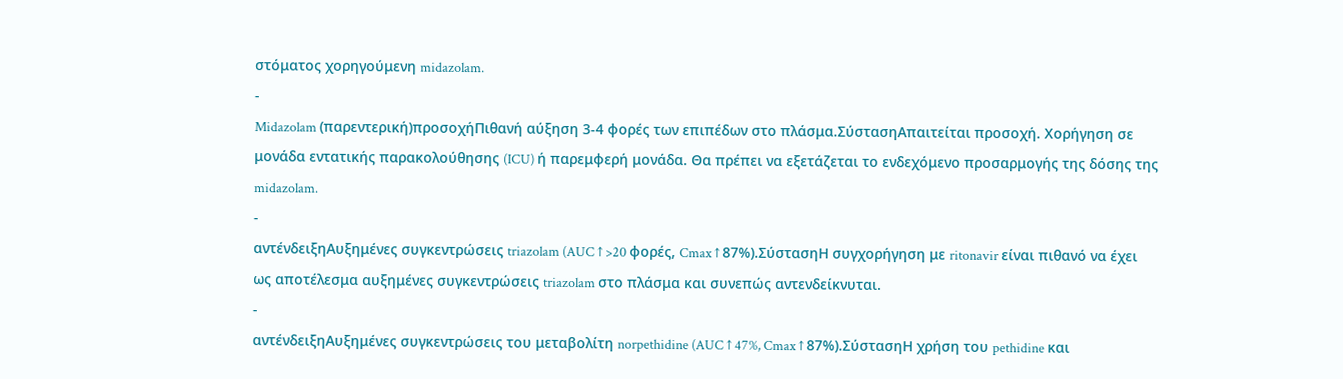στόματος χορηγούμενη midazolam.
-
Midazolam (παρεντερική)προσοχήΠιθανή αύξηση 3-4 φορές των επιπέδων στο πλάσμα.ΣύστασηΑπαιτείται προσοχή. Χορήγηση σε μονάδα εντατικής παρακολούθησης (ICU) ή παρεμφερή μονάδα. Θα πρέπει να εξετάζεται το ενδεχόμενο προσαρμογής της δόσης της midazolam.
-
αντένδειξηΑυξημένες συγκεντρώσεις triazolam (AUC ↑ >20 φορές, Cmax ↑ 87%).ΣύστασηΗ συγχορήγηση με ritonavir είναι πιθανό να έχει ως αποτέλεσμα αυξημένες συγκεντρώσεις triazolam στο πλάσμα και συνεπώς αντενδείκνυται.
-
αντένδειξηΑυξημένες συγκεντρώσεις του μεταβολίτη norpethidine (AUC ↑ 47%, Cmax ↑ 87%).ΣύστασηΗ χρήση του pethidine και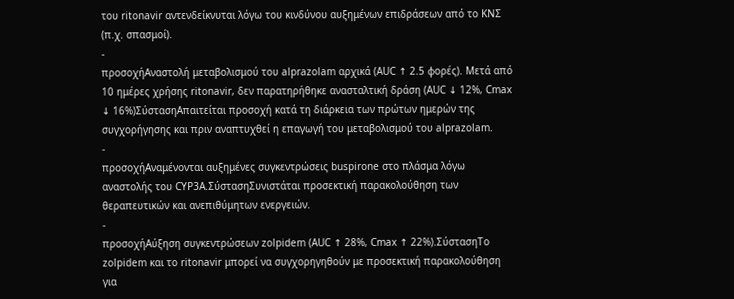του ritonavir αντενδείκνυται λόγω του κινδύνου αυξημένων επιδράσεων από το ΚΝΣ (π.χ. σπασμοί).
-
προσοχήΑναστολή μεταβολισμού του alprazolam αρχικά (AUC ↑ 2.5 φορές). Μετά από 10 ημέρες χρήσης ritonavir, δεν παρατηρήθηκε ανασταλτική δράση (AUC ↓ 12%, Cmax ↓ 16%)ΣύστασηΑπαιτείται προσοχή κατά τη διάρκεια των πρώτων ημερών της συγχορήγησης και πριν αναπτυχθεί η επαγωγή του μεταβολισμού του alprazolam.
-
προσοχήΑναμένονται αυξημένες συγκεντρώσεις buspirone στο πλάσμα λόγω αναστολής του CYP3Α.ΣύστασηΣυνιστάται προσεκτική παρακολούθηση των θεραπευτικών και ανεπιθύμητων ενεργειών.
-
προσοχήΑύξηση συγκεντρώσεων zolpidem (AUC ↑ 28%, Cmax ↑ 22%).ΣύστασηΤο zolpidem και το ritonavir μπορεί να συγχορηγηθούν με προσεκτική παρακολούθηση για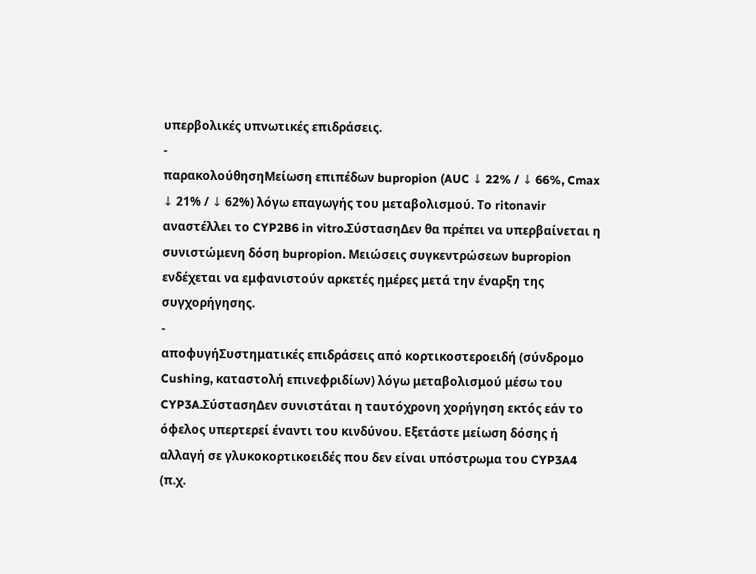υπερβολικές υπνωτικές επιδράσεις.
-
παρακολούθησηΜείωση επιπέδων bupropion (AUC ↓ 22% / ↓ 66%, Cmax ↓ 21% / ↓ 62%) λόγω επαγωγής του μεταβολισμού. Το ritonavir αναστέλλει το CYP2B6 in vitro.ΣύστασηΔεν θα πρέπει να υπερβαίνεται η συνιστώμενη δόση bupropion. Μειώσεις συγκεντρώσεων bupropion ενδέχεται να εμφανιστούν αρκετές ημέρες μετά την έναρξη της συγχορήγησης.
-
αποφυγήΣυστηματικές επιδράσεις από κορτικοστεροειδή (σύνδρομο Cushing, καταστολή επινεφριδίων) λόγω μεταβολισμού μέσω του CYP3A.ΣύστασηΔεν συνιστάται η ταυτόχρονη χορήγηση εκτός εάν το όφελος υπερτερεί έναντι του κινδύνου. Εξετάστε μείωση δόσης ή αλλαγή σε γλυκοκορτικοειδές που δεν είναι υπόστρωμα του CYP3A4 (π.χ.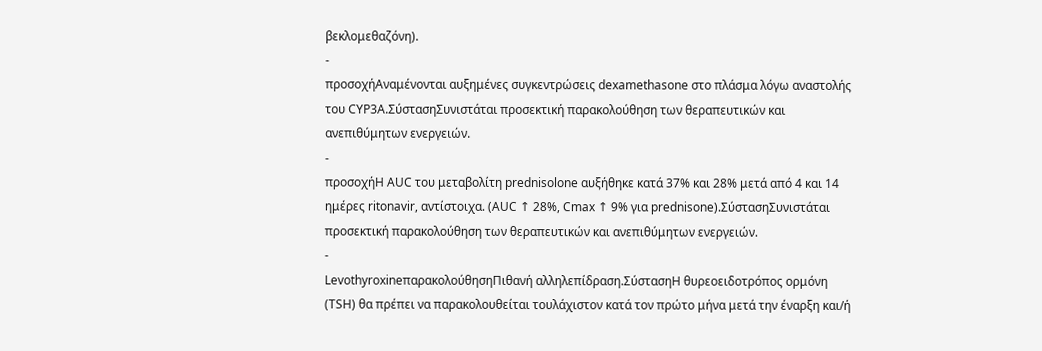βεκλομεθαζόνη).
-
προσοχήΑναμένονται αυξημένες συγκεντρώσεις dexamethasone στο πλάσμα λόγω αναστολής του CYP3Α.ΣύστασηΣυνιστάται προσεκτική παρακολούθηση των θεραπευτικών και ανεπιθύμητων ενεργειών.
-
προσοχήΗ AUC του μεταβολίτη prednisolone αυξήθηκε κατά 37% και 28% μετά από 4 και 14 ημέρες ritonavir, αντίστοιχα. (AUC ↑ 28%, Cmax ↑ 9% για prednisone).ΣύστασηΣυνιστάται προσεκτική παρακολούθηση των θεραπευτικών και ανεπιθύμητων ενεργειών.
-
LevothyroxineπαρακολούθησηΠιθανή αλληλεπίδραση.ΣύστασηΗ θυρεοειδοτρόπος ορμόνη (TSH) θα πρέπει να παρακολουθείται τουλάχιστον κατά τον πρώτο μήνα μετά την έναρξη και/ή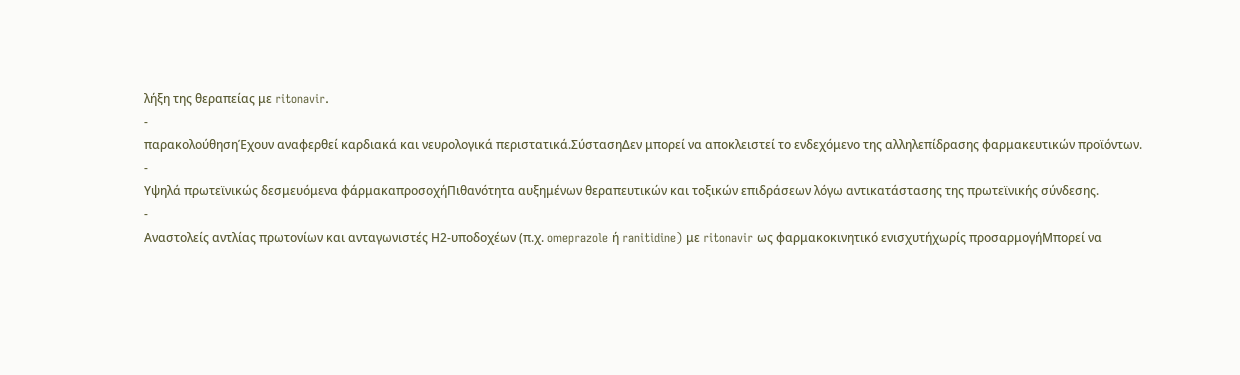λήξη της θεραπείας με ritonavir.
-
παρακολούθησηΈχουν αναφερθεί καρδιακά και νευρολογικά περιστατικά.ΣύστασηΔεν μπορεί να αποκλειστεί το ενδεχόμενο της αλληλεπίδρασης φαρμακευτικών προϊόντων.
-
Υψηλά πρωτεϊνικώς δεσμευόμενα φάρμακαπροσοχήΠιθανότητα αυξημένων θεραπευτικών και τοξικών επιδράσεων λόγω αντικατάστασης της πρωτεϊνικής σύνδεσης.
-
Αναστολείς αντλίας πρωτονίων και ανταγωνιστές Η2-υποδοχέων (π.χ. omeprazole ή ranitidine) με ritonavir ως φαρμακοκινητικό ενισχυτήχωρίς προσαρμογήΜπορεί να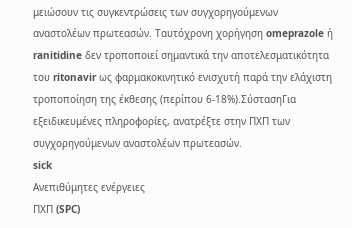μειώσουν τις συγκεντρώσεις των συγχορηγούμενων αναστολέων πρωτεασών. Ταυτόχρονη χορήγηση omeprazole ή ranitidine δεν τροποποιεί σημαντικά την αποτελεσματικότητα του ritonavir ως φαρμακοκινητικό ενισχυτή παρά την ελάχιστη τροποποίηση της έκθεσης (περίπου 6-18%).ΣύστασηΓια εξειδικευμένες πληροφορίες, ανατρέξτε στην ΠΧΠ των συγχορηγούμενων αναστολέων πρωτεασών.
sick
Ανεπιθύμητες ενέργειες
ΠΧΠ (SPC)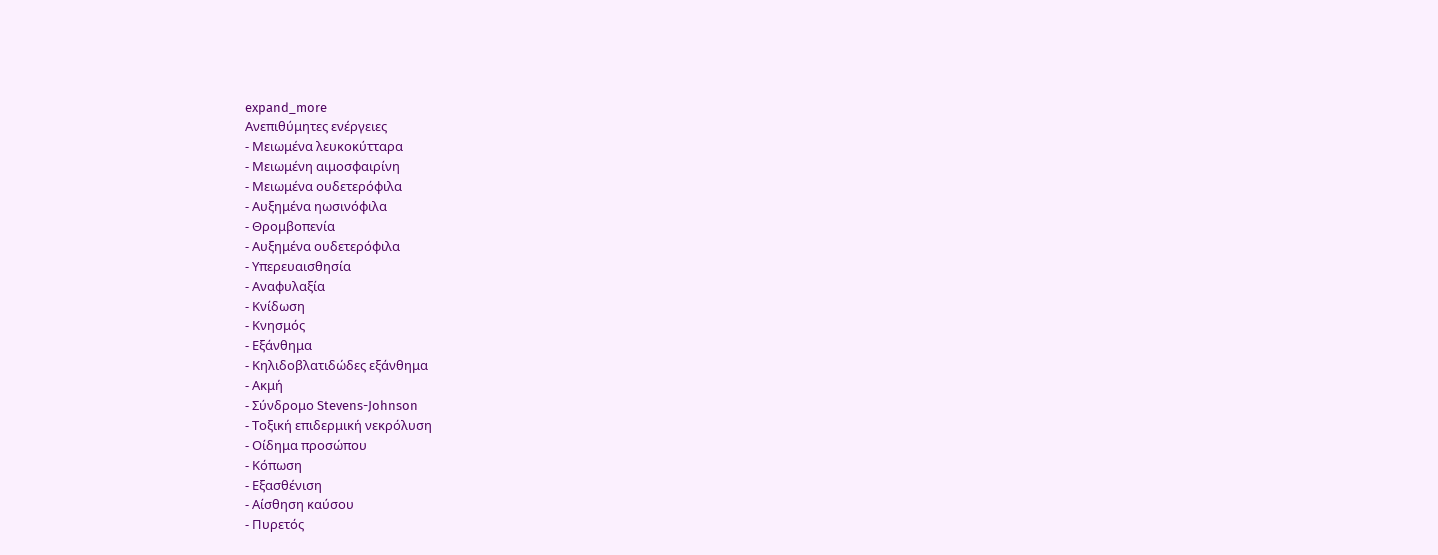expand_more
Ανεπιθύμητες ενέργειες
- Μειωμένα λευκοκύτταρα
- Μειωμένη αιμοσφαιρίνη
- Μειωμένα ουδετερόφιλα
- Αυξημένα ηωσινόφιλα
- Θρομβοπενία
- Αυξημένα ουδετερόφιλα
- Υπερευαισθησία
- Αναφυλαξία
- Κνίδωση
- Κνησμός
- Εξάνθημα
- Κηλιδοβλατιδώδες εξάνθημα
- Ακμή
- Σύνδρομο Stevens-Johnson
- Τοξική επιδερμική νεκρόλυση
- Οίδημα προσώπου
- Κόπωση
- Εξασθένιση
- Αίσθηση καύσου
- Πυρετός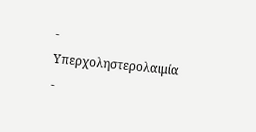- Υπερχοληστερολαιμία
-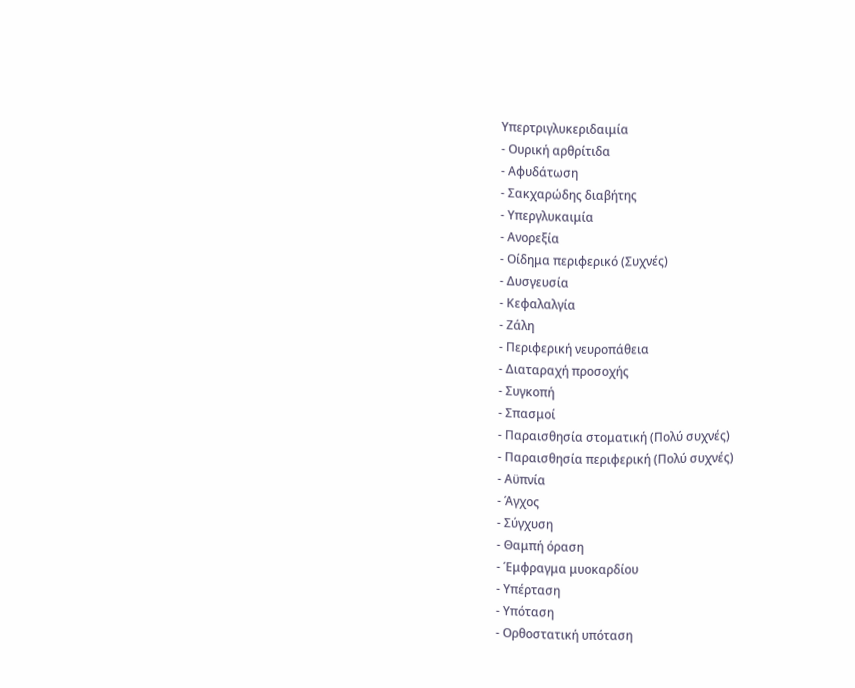Υπερτριγλυκεριδαιμία
- Ουρική αρθρίτιδα
- Αφυδάτωση
- Σακχαρώδης διαβήτης
- Υπεργλυκαιμία
- Ανορεξία
- Οίδημα περιφερικό (Συχνές)
- Δυσγευσία
- Κεφαλαλγία
- Ζάλη
- Περιφερική νευροπάθεια
- Διαταραχή προσοχής
- Συγκοπή
- Σπασμοί
- Παραισθησία στοματική (Πολύ συχνές)
- Παραισθησία περιφερική (Πολύ συχνές)
- Αϋπνία
- Άγχος
- Σύγχυση
- Θαμπή όραση
- Έμφραγμα μυοκαρδίου
- Υπέρταση
- Υπόταση
- Ορθοστατική υπόταση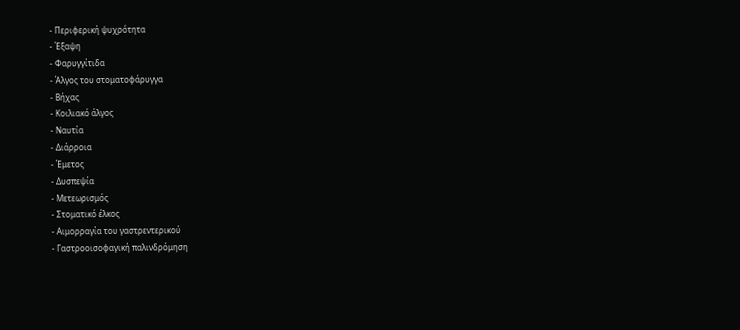- Περιφερική ψυχρότητα
- Έξαψη
- Φαρυγγίτιδα
- Άλγος του στοματοφάρυγγα
- Βήχας
- Κοιλιακό άλγος
- Ναυτία
- Διάρροια
- Έμετος
- Δυσπεψία
- Μετεωρισμός
- Στοματικό έλκος
- Αιμορραγία του γαστρεντερικού
- Γαστροοισοφαγική παλινδρόμηση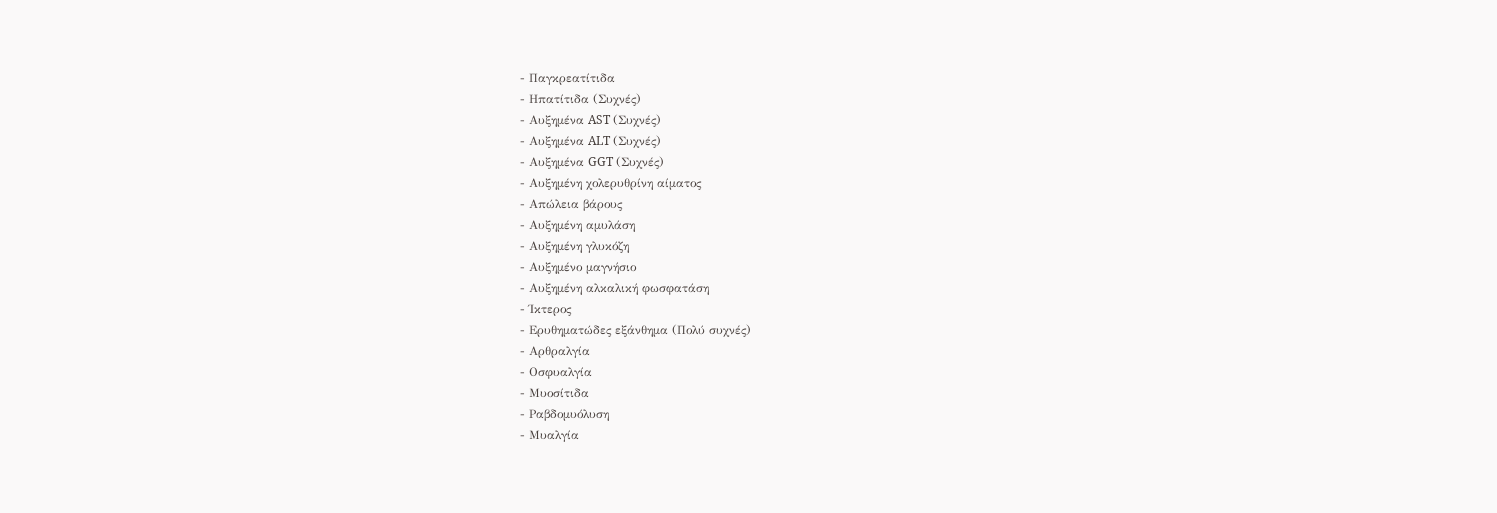- Παγκρεατίτιδα
- Ηπατίτιδα (Συχνές)
- Αυξημένα AST (Συχνές)
- Αυξημένα ALT (Συχνές)
- Αυξημένα GGT (Συχνές)
- Αυξημένη χολερυθρίνη αίματος
- Απώλεια βάρους
- Αυξημένη αμυλάση
- Αυξημένη γλυκόζη
- Αυξημένο μαγνήσιο
- Αυξημένη αλκαλική φωσφατάση
- Ίκτερος
- Ερυθηματώδες εξάνθημα (Πολύ συχνές)
- Αρθραλγία
- Οσφυαλγία
- Μυοσίτιδα
- Ραβδομυόλυση
- Μυαλγία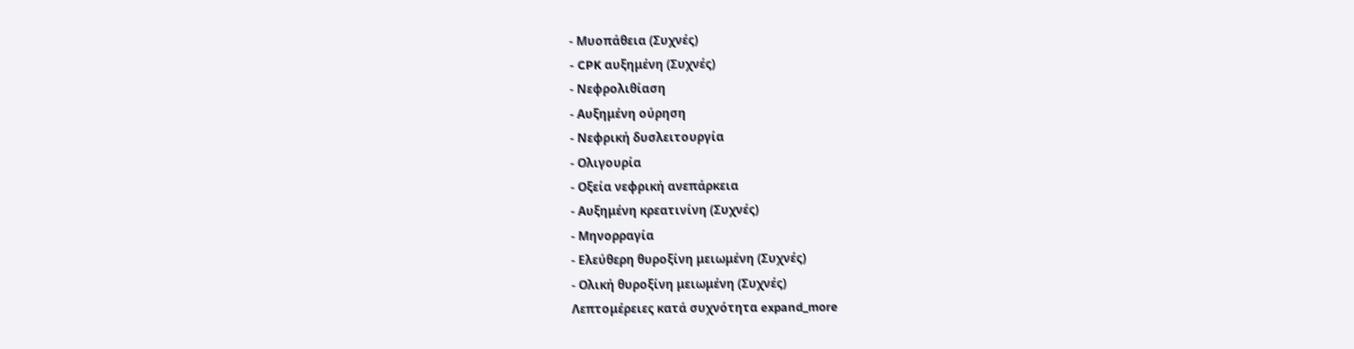- Μυοπάθεια (Συχνές)
- CPK αυξημένη (Συχνές)
- Νεφρολιθίαση
- Αυξημένη ούρηση
- Νεφρική δυσλειτουργία
- Ολιγουρία
- Οξεία νεφρική ανεπάρκεια
- Αυξημένη κρεατινίνη (Συχνές)
- Μηνορραγία
- Ελεύθερη θυροξίνη μειωμένη (Συχνές)
- Ολική θυροξίνη μειωμένη (Συχνές)
Λεπτομέρειες κατά συχνότητα expand_more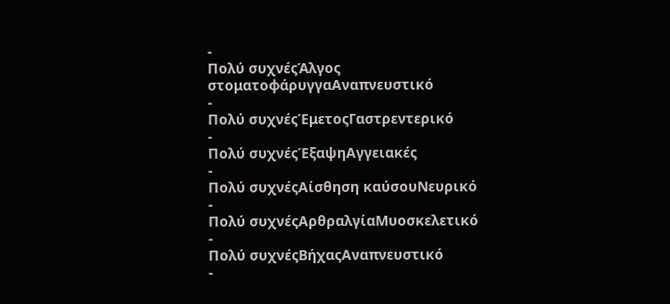-
Πολύ συχνέςΆλγος στοματοφάρυγγαΑναπνευστικό
-
Πολύ συχνέςΈμετοςΓαστρεντερικό
-
Πολύ συχνέςΈξαψηΑγγειακές
-
Πολύ συχνέςΑίσθηση καύσουΝευρικό
-
Πολύ συχνέςΑρθραλγίαΜυοσκελετικό
-
Πολύ συχνέςΒήχαςΑναπνευστικό
-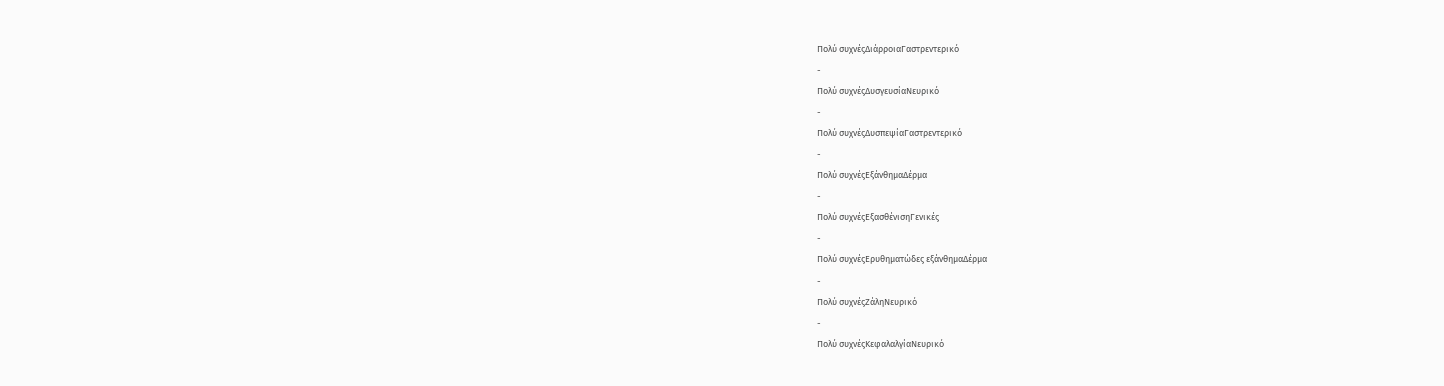Πολύ συχνέςΔιάρροιαΓαστρεντερικό
-
Πολύ συχνέςΔυσγευσίαΝευρικό
-
Πολύ συχνέςΔυσπεψίαΓαστρεντερικό
-
Πολύ συχνέςΕξάνθημαΔέρμα
-
Πολύ συχνέςΕξασθένισηΓενικές
-
Πολύ συχνέςΕρυθηματώδες εξάνθημαΔέρμα
-
Πολύ συχνέςΖάληΝευρικό
-
Πολύ συχνέςΚεφαλαλγίαΝευρικό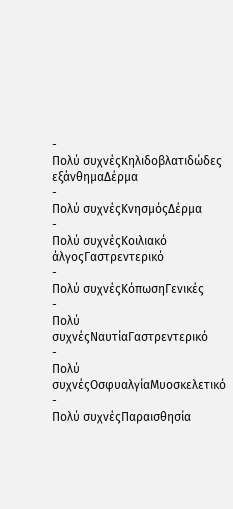-
Πολύ συχνέςΚηλιδοβλατιδώδες εξάνθημαΔέρμα
-
Πολύ συχνέςΚνησμόςΔέρμα
-
Πολύ συχνέςΚοιλιακό άλγοςΓαστρεντερικό
-
Πολύ συχνέςΚόπωσηΓενικές
-
Πολύ συχνέςΝαυτίαΓαστρεντερικό
-
Πολύ συχνέςΟσφυαλγίαΜυοσκελετικό
-
Πολύ συχνέςΠαραισθησία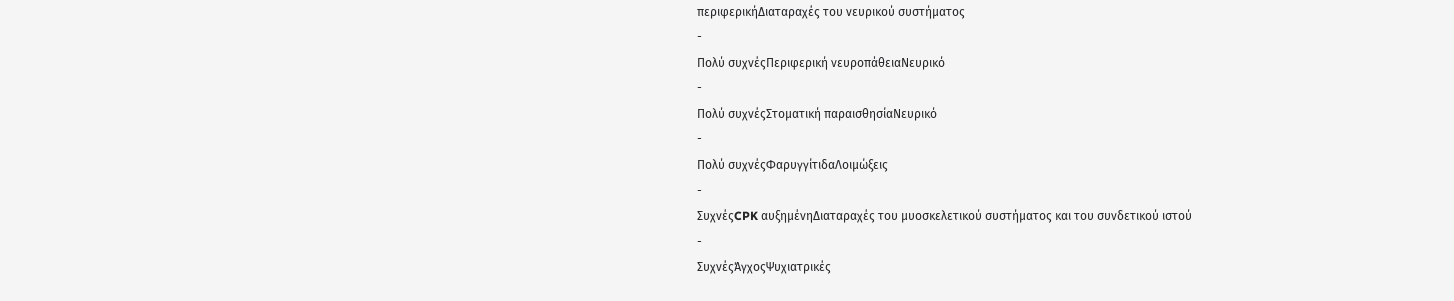περιφερικήΔιαταραχές του νευρικού συστήματος
-
Πολύ συχνέςΠεριφερική νευροπάθειαΝευρικό
-
Πολύ συχνέςΣτοματική παραισθησίαΝευρικό
-
Πολύ συχνέςΦαρυγγίτιδαΛοιμώξεις
-
ΣυχνέςCPK αυξημένηΔιαταραχές του μυοσκελετικού συστήματος και του συνδετικού ιστού
-
ΣυχνέςΆγχοςΨυχιατρικές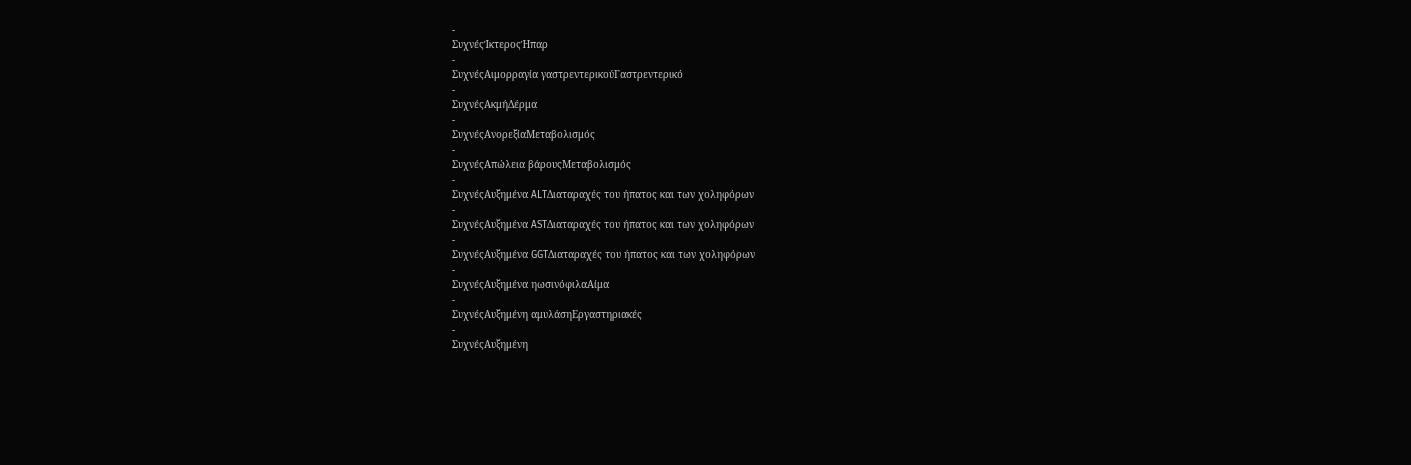-
ΣυχνέςΊκτεροςΉπαρ
-
ΣυχνέςΑιμορραγία γαστρεντερικούΓαστρεντερικό
-
ΣυχνέςΑκμήΔέρμα
-
ΣυχνέςΑνορεξίαΜεταβολισμός
-
ΣυχνέςΑπώλεια βάρουςΜεταβολισμός
-
ΣυχνέςΑυξημένα ALTΔιαταραχές του ήπατος και των χοληφόρων
-
ΣυχνέςΑυξημένα ASTΔιαταραχές του ήπατος και των χοληφόρων
-
ΣυχνέςΑυξημένα GGTΔιαταραχές του ήπατος και των χοληφόρων
-
ΣυχνέςΑυξημένα ηωσινόφιλαΑίμα
-
ΣυχνέςΑυξημένη αμυλάσηΕργαστηριακές
-
ΣυχνέςΑυξημένη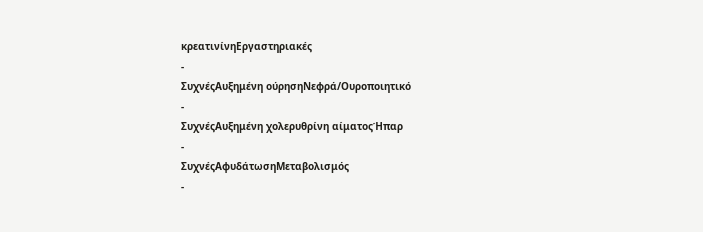κρεατινίνηΕργαστηριακές
-
ΣυχνέςΑυξημένη ούρησηΝεφρά/Ουροποιητικό
-
ΣυχνέςΑυξημένη χολερυθρίνη αίματοςΉπαρ
-
ΣυχνέςΑφυδάτωσηΜεταβολισμός
-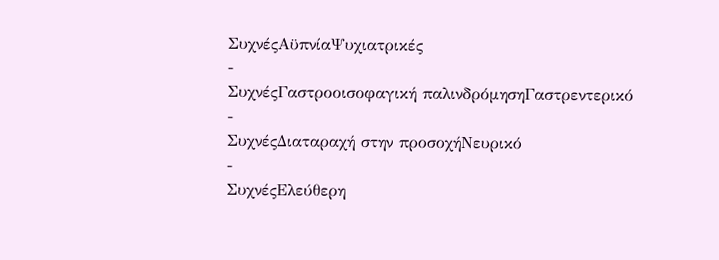ΣυχνέςΑϋπνίαΨυχιατρικές
-
ΣυχνέςΓαστροοισοφαγική παλινδρόμησηΓαστρεντερικό
-
ΣυχνέςΔιαταραχή στην προσοχήΝευρικό
-
ΣυχνέςΕλεύθερη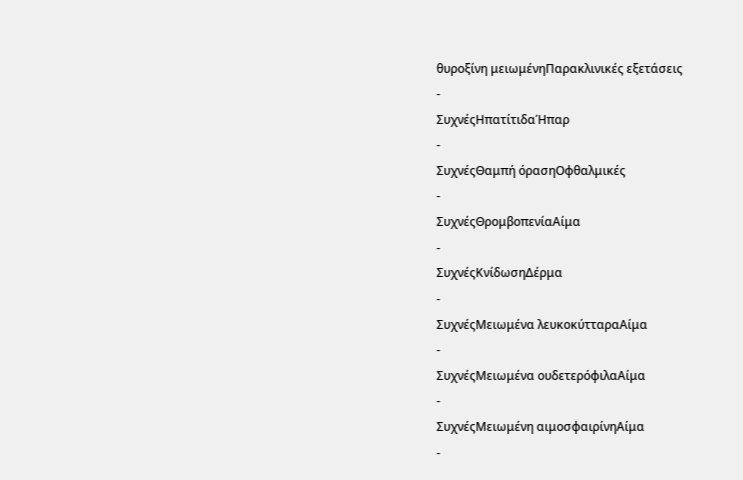θυροξίνη μειωμένηΠαρακλινικές εξετάσεις
-
ΣυχνέςΗπατίτιδαΉπαρ
-
ΣυχνέςΘαμπή όρασηΟφθαλμικές
-
ΣυχνέςΘρομβοπενίαΑίμα
-
ΣυχνέςΚνίδωσηΔέρμα
-
ΣυχνέςΜειωμένα λευκοκύτταραΑίμα
-
ΣυχνέςΜειωμένα ουδετερόφιλαΑίμα
-
ΣυχνέςΜειωμένη αιμοσφαιρίνηΑίμα
-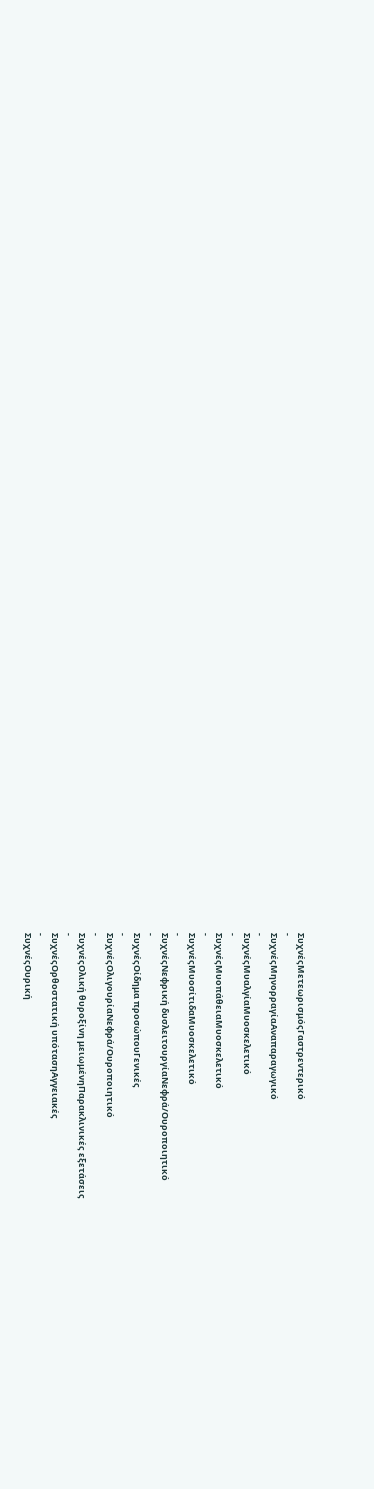ΣυχνέςΜετεωρισμόςΓαστρεντερικό
-
ΣυχνέςΜηνορραγίαΑναπαραγωγικό
-
ΣυχνέςΜυαλγίαΜυοσκελετικό
-
ΣυχνέςΜυοπάθειαΜυοσκελετικό
-
ΣυχνέςΜυοσίτιδαΜυοσκελετικό
-
ΣυχνέςΝεφρική δυσλειτουργίαΝεφρά/Ουροποιητικό
-
ΣυχνέςΟίδημα προσώπουΓενικές
-
ΣυχνέςΟλιγουρίαΝεφρά/Ουροποιητικό
-
ΣυχνέςΟλική θυροξίνη μειωμένηΠαρακλινικές εξετάσεις
-
ΣυχνέςΟρθοστατική υπότασηΑγγειακές
-
ΣυχνέςΟυρική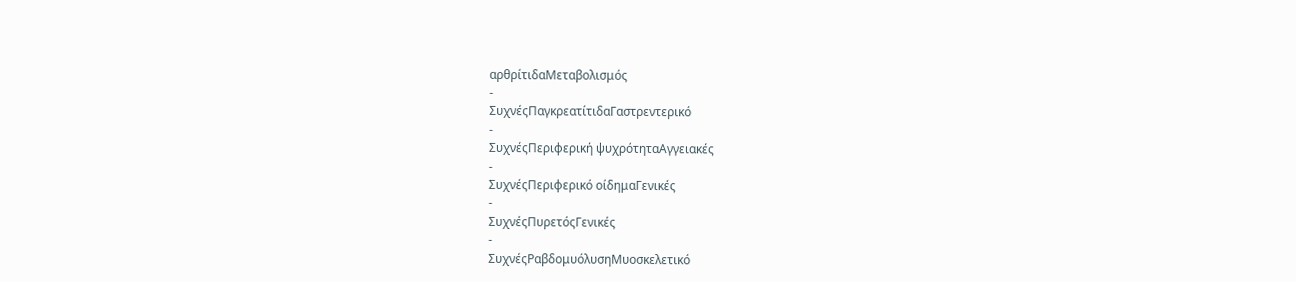αρθρίτιδαΜεταβολισμός
-
ΣυχνέςΠαγκρεατίτιδαΓαστρεντερικό
-
ΣυχνέςΠεριφερική ψυχρότηταΑγγειακές
-
ΣυχνέςΠεριφερικό οίδημαΓενικές
-
ΣυχνέςΠυρετόςΓενικές
-
ΣυχνέςΡαβδομυόλυσηΜυοσκελετικό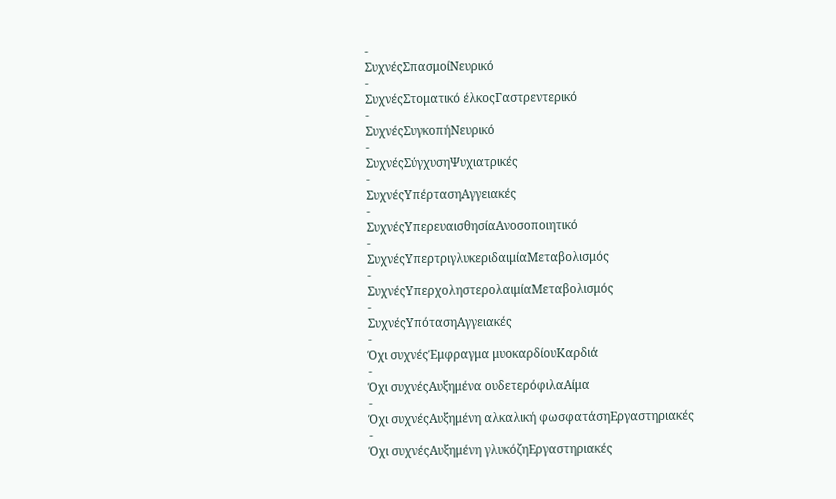-
ΣυχνέςΣπασμοίΝευρικό
-
ΣυχνέςΣτοματικό έλκοςΓαστρεντερικό
-
ΣυχνέςΣυγκοπήΝευρικό
-
ΣυχνέςΣύγχυσηΨυχιατρικές
-
ΣυχνέςΥπέρτασηΑγγειακές
-
ΣυχνέςΥπερευαισθησίαΑνοσοποιητικό
-
ΣυχνέςΥπερτριγλυκεριδαιμίαΜεταβολισμός
-
ΣυχνέςΥπερχοληστερολαιμίαΜεταβολισμός
-
ΣυχνέςΥπότασηΑγγειακές
-
Όχι συχνέςΈμφραγμα μυοκαρδίουΚαρδιά
-
Όχι συχνέςΑυξημένα ουδετερόφιλαΑίμα
-
Όχι συχνέςΑυξημένη αλκαλική φωσφατάσηΕργαστηριακές
-
Όχι συχνέςΑυξημένη γλυκόζηΕργαστηριακές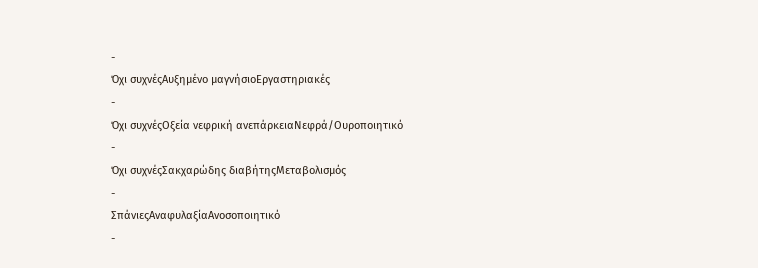-
Όχι συχνέςΑυξημένο μαγνήσιοΕργαστηριακές
-
Όχι συχνέςΟξεία νεφρική ανεπάρκειαΝεφρά/Ουροποιητικό
-
Όχι συχνέςΣακχαρώδης διαβήτηςΜεταβολισμός
-
ΣπάνιεςΑναφυλαξίαΑνοσοποιητικό
-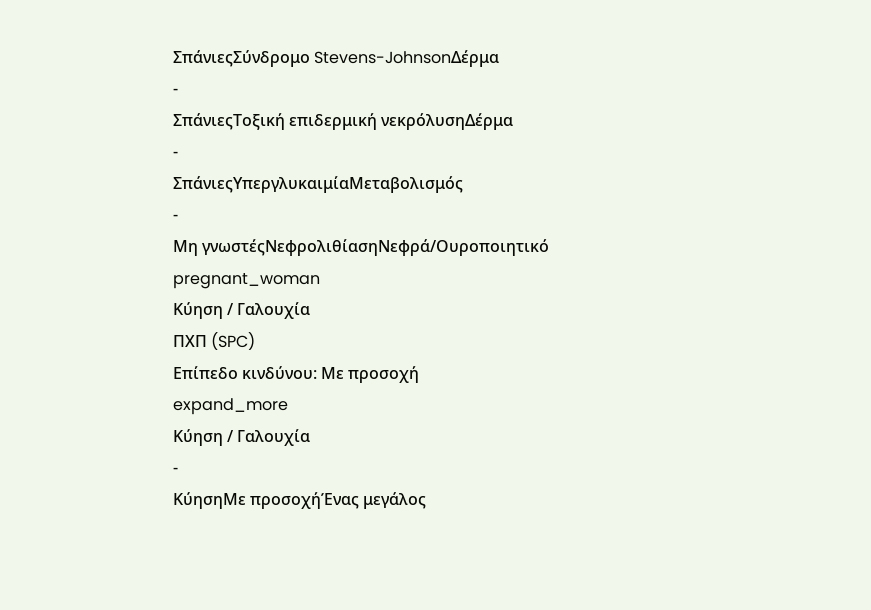ΣπάνιεςΣύνδρομο Stevens-JohnsonΔέρμα
-
ΣπάνιεςΤοξική επιδερμική νεκρόλυσηΔέρμα
-
ΣπάνιεςΥπεργλυκαιμίαΜεταβολισμός
-
Μη γνωστέςΝεφρολιθίασηΝεφρά/Ουροποιητικό
pregnant_woman
Κύηση / Γαλουχία
ΠΧΠ (SPC)
Επίπεδο κινδύνου: Με προσοχή
expand_more
Κύηση / Γαλουχία
-
ΚύησηΜε προσοχήΈνας μεγάλος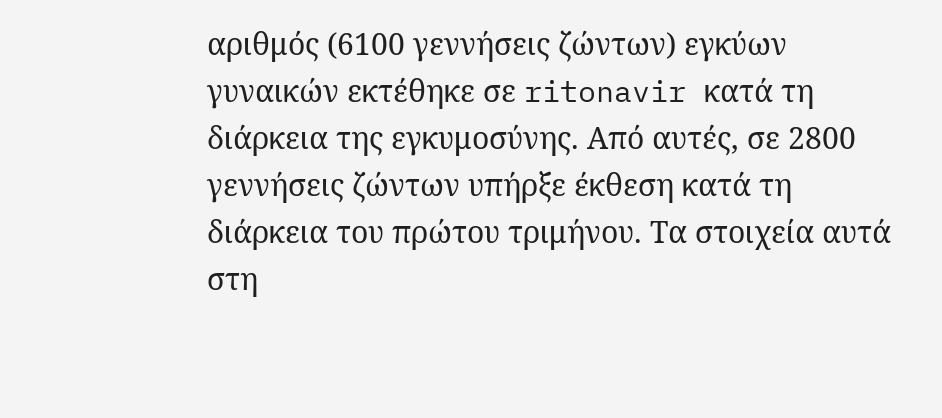αριθμός (6100 γεννήσεις ζώντων) εγκύων γυναικών εκτέθηκε σε ritonavir κατά τη διάρκεια της εγκυμοσύνης. Από αυτές, σε 2800 γεννήσεις ζώντων υπήρξε έκθεση κατά τη διάρκεια του πρώτου τριμήνου. Τα στοιχεία αυτά στη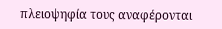πλειοψηφία τους αναφέρονται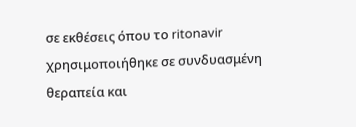σε εκθέσεις όπου το ritonavir χρησιμοποιήθηκε σε συνδυασμένη θεραπεία και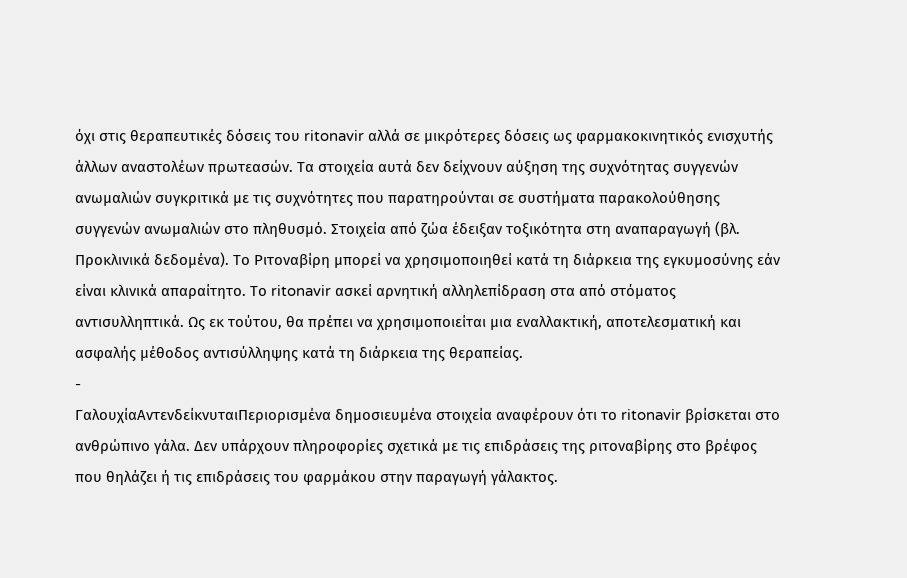όχι στις θεραπευτικές δόσεις του ritonavir αλλά σε μικρότερες δόσεις ως φαρμακοκινητικός ενισχυτής άλλων αναστολέων πρωτεασών. Τα στοιχεία αυτά δεν δείχνουν αύξηση της συχνότητας συγγενών ανωμαλιών συγκριτικά με τις συχνότητες που παρατηρούνται σε συστήματα παρακολούθησης συγγενών ανωμαλιών στο πληθυσμό. Στοιχεία από ζώα έδειξαν τοξικότητα στη αναπαραγωγή (βλ. Προκλινικά δεδομένα). Το Ριτοναβίρη μπορεί να χρησιμοποιηθεί κατά τη διάρκεια της εγκυμοσύνης εάν είναι κλινικά απαραίτητο. Το ritonavir ασκεί αρνητική αλληλεπίδραση στα από στόματος αντισυλληπτικά. Ως εκ τούτου, θα πρέπει να χρησιμοποιείται μια εναλλακτική, αποτελεσματική και ασφαλής μέθοδος αντισύλληψης κατά τη διάρκεια της θεραπείας.
-
ΓαλουχίαΑντενδείκνυταιΠεριορισμένα δημοσιευμένα στοιχεία αναφέρουν ότι το ritonavir βρίσκεται στο ανθρώπινο γάλα. Δεν υπάρχουν πληροφορίες σχετικά με τις επιδράσεις της ριτοναβίρης στο βρέφος που θηλάζει ή τις επιδράσεις του φαρμάκου στην παραγωγή γάλακτος.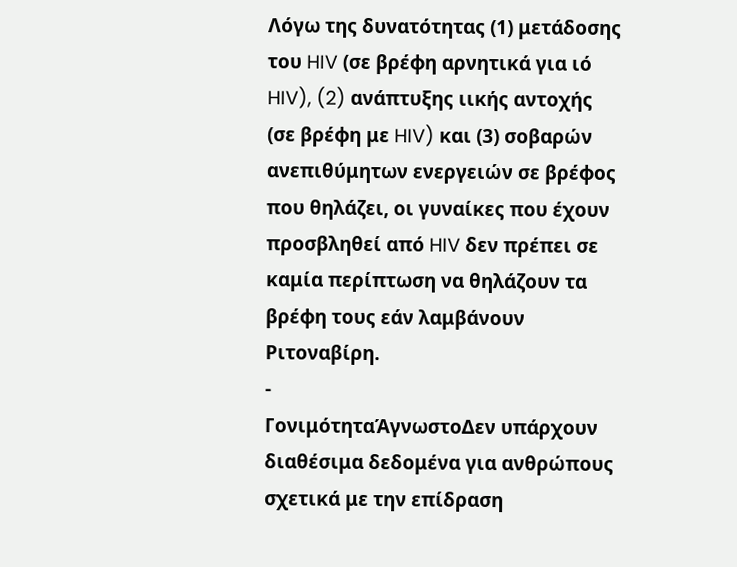Λόγω της δυνατότητας (1) μετάδοσης του HIV (σε βρέφη αρνητικά για ιό HIV), (2) ανάπτυξης ιικής αντοχής (σε βρέφη με HIV) και (3) σοβαρών ανεπιθύμητων ενεργειών σε βρέφος που θηλάζει, οι γυναίκες που έχουν προσβληθεί από HIV δεν πρέπει σε καμία περίπτωση να θηλάζουν τα βρέφη τους εάν λαμβάνουν Ριτοναβίρη.
-
ΓονιμότηταΆγνωστοΔεν υπάρχουν διαθέσιμα δεδομένα για ανθρώπους σχετικά με την επίδραση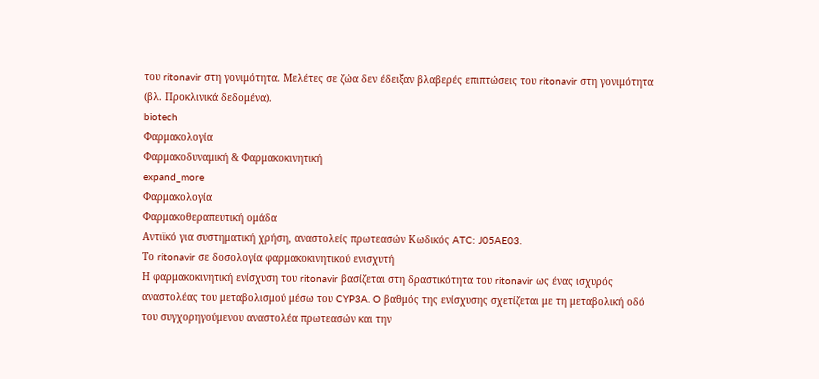του ritonavir στη γονιμότητα. Μελέτες σε ζώα δεν έδειξαν βλαβερές επιπτώσεις του ritonavir στη γονιμότητα (βλ. Προκλινικά δεδομένα).
biotech
Φαρμακολογία
Φαρμακοδυναμική & Φαρμακοκινητική
expand_more
Φαρμακολογία
Φαρμακοθεραπευτική ομάδα
Αντιϊκό για συστηματική χρήση, αναστολείς πρωτεασών Κωδικός ATC: J05AE03.
Το ritonavir σε δοσολογία φαρμακοκινητικού ενισχυτή
Η φαρμακοκινητική ενίσχυση του ritonavir βασίζεται στη δραστικότητα του ritonavir ως ένας ισχυρός αναστολέας του μεταβολισμού μέσω του CYP3A. O βαθμός της ενίσχυσης σχετίζεται με τη μεταβολική οδό του συγχορηγούμενου αναστολέα πρωτεασών και την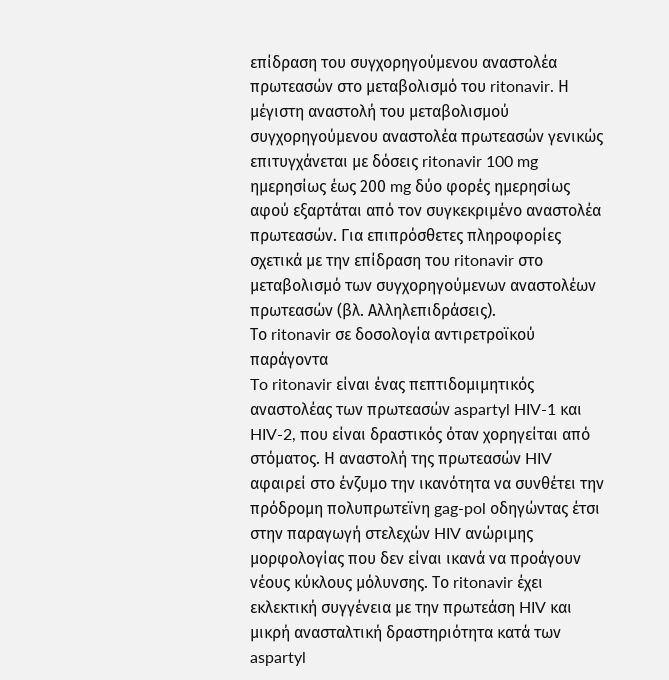επίδραση του συγχορηγούμενου αναστολέα πρωτεασών στο μεταβολισμό του ritonavir. Η μέγιστη αναστολή του μεταβολισμού συγχορηγούμενου αναστολέα πρωτεασών γενικώς επιτυγχάνεται με δόσεις ritonavir 100 mg ημερησίως έως 200 mg δύο φορές ημερησίως αφού εξαρτάται από τον συγκεκριμένο αναστολέα πρωτεασών. Για επιπρόσθετες πληροφορίες σχετικά με την επίδραση του ritonavir στο μεταβολισμό των συγχορηγούμενων αναστολέων πρωτεασών (βλ. Αλληλεπιδράσεις).
Το ritonavir σε δοσολογία αντιρετροϊκού παράγοντα
To ritonavir είναι ένας πεπτιδομιμητικός αναστολέας των πρωτεασών aspartyl HIV-1 και HIV-2, που είναι δραστικός όταν χορηγείται από στόματος. Η αναστολή της πρωτεασών HIV αφαιρεί στο ένζυμο την ικανότητα να συνθέτει την πρόδρομη πολυπρωτεϊνη gag-pol οδηγώντας έτσι στην παραγωγή στελεχών HIV ανώριμης μορφολογίας που δεν είναι ικανά να προάγουν νέους κύκλους μόλυνσης. Το ritonavir έχει εκλεκτική συγγένεια με την πρωτεάση HIV και μικρή ανασταλτική δραστηριότητα κατά των aspartyl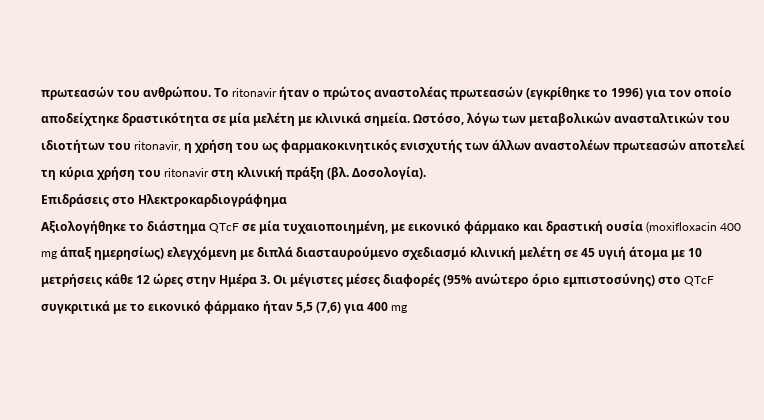πρωτεασών του ανθρώπου. Το ritonavir ήταν ο πρώτος αναστολέας πρωτεασών (εγκρίθηκε το 1996) για τον οποίο αποδείχτηκε δραστικότητα σε μία μελέτη με κλινικά σημεία. Ωστόσο, λόγω των μεταβολικών ανασταλτικών του ιδιοτήτων του ritonavir, η χρήση του ως φαρμακοκινητικός ενισχυτής των άλλων αναστολέων πρωτεασών αποτελεί τη κύρια χρήση του ritonavir στη κλινική πράξη (βλ. Δοσολογία).
Επιδράσεις στο Ηλεκτροκαρδιογράφημα
Αξιολογήθηκε το διάστημα QTcF σε μία τυχαιοποιημένη, με εικονικό φάρμακο και δραστική ουσία (moxifloxacin 400 mg άπαξ ημερησίως) ελεγχόμενη με διπλά διασταυρούμενο σχεδιασμό κλινική μελέτη σε 45 υγιή άτομα με 10 μετρήσεις κάθε 12 ώρες στην Ημέρα 3. Οι μέγιστες μέσες διαφορές (95% ανώτερο όριο εμπιστοσύνης) στο QTcF συγκριτικά με το εικονικό φάρμακο ήταν 5,5 (7,6) για 400 mg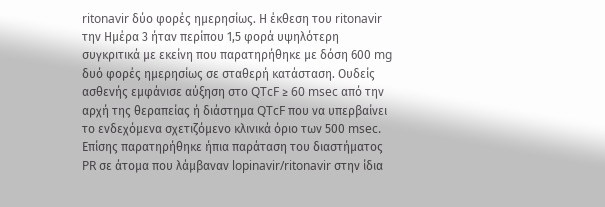ritonavir δύο φορές ημερησίως. Η έκθεση του ritonavir την Ημέρα 3 ήταν περίπου 1,5 φορά υψηλότερη συγκριτικά με εκείνη που παρατηρήθηκε με δόση 600 mg δυό φορές ημερησίως σε σταθερή κατάσταση. Ουδείς ασθενής εμφάνισε αύξηση στο QTcF ≥ 60 msec από την αρχή της θεραπείας ή διάστημα QTcF που να υπερβαίνει το ενδεχόμενα σχετιζόμενο κλινικά όριο των 500 msec. Επίσης παρατηρήθηκε ήπια παράταση του διαστήματος PR σε άτομα που λάμβαναν lopinavir/ritonavir στην ίδια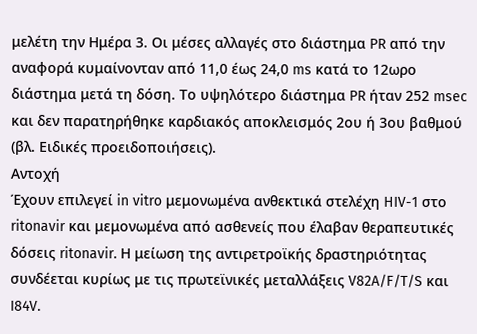μελέτη την Ημέρα 3. Οι μέσες αλλαγές στο διάστημα PR από την αναφορά κυμαίνονταν από 11,0 έως 24,0 ms κατά το 12ωρο διάστημα μετά τη δόση. Το υψηλότερο διάστημα PR ήταν 252 msec και δεν παρατηρήθηκε καρδιακός αποκλεισμός 2ου ή 3ου βαθμού (βλ. Ειδικές προειδοποιήσεις).
Αντοχή
Έχουν επιλεγεί in vitro μεμονωμένα ανθεκτικά στελέχη HIV-1 στο ritonavir και μεμονωμένα από ασθενείς που έλαβαν θεραπευτικές δόσεις ritonavir. Η μείωση της αντιρετροϊκής δραστηριότητας συνδέεται κυρίως με τις πρωτεϊνικές μεταλλάξεις V82A/F/T/S και I84V.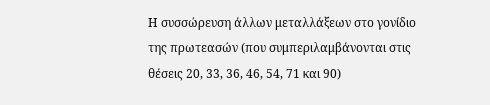Η συσσώρευση άλλων μεταλλάξεων στο γονίδιο της πρωτεασών (που συμπεριλαμβάνονται στις θέσεις 20, 33, 36, 46, 54, 71 και 90)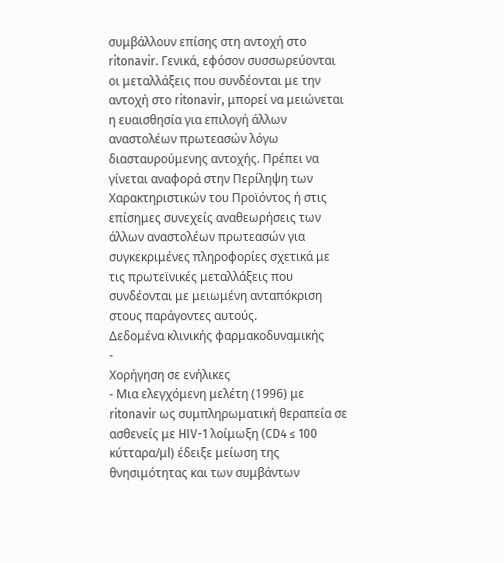συμβάλλουν επίσης στη αντοχή στο ritonavir. Γενικά, εφόσον συσσωρεύονται οι μεταλλάξεις που συνδέονται με την αντοχή στο ritonavir, μπορεί να μειώνεται η ευαισθησία για επιλογή άλλων αναστολέων πρωτεασών λόγω διασταυρούμενης αντοχής. Πρέπει να γίνεται αναφορά στην Περίληψη των Χαρακτηριστικών του Προϊόντος ή στις επίσημες συνεχείς αναθεωρήσεις των άλλων αναστολέων πρωτεασών για συγκεκριμένες πληροφορίες σχετικά με τις πρωτεϊνικές μεταλλάξεις που συνδέονται με μειωμένη ανταπόκριση στους παράγοντες αυτούς.
Δεδομένα κλινικής φαρμακοδυναμικής
-
Χορήγηση σε ενήλικες
- Μια ελεγχόμενη μελέτη (1996) με ritonavir ως συμπληρωματική θεραπεία σε ασθενείς με HIV-1 λοίμωξη (CD4 ≤ 100 κύτταρα/μl) έδειξε μείωση της θνησιμότητας και των συμβάντων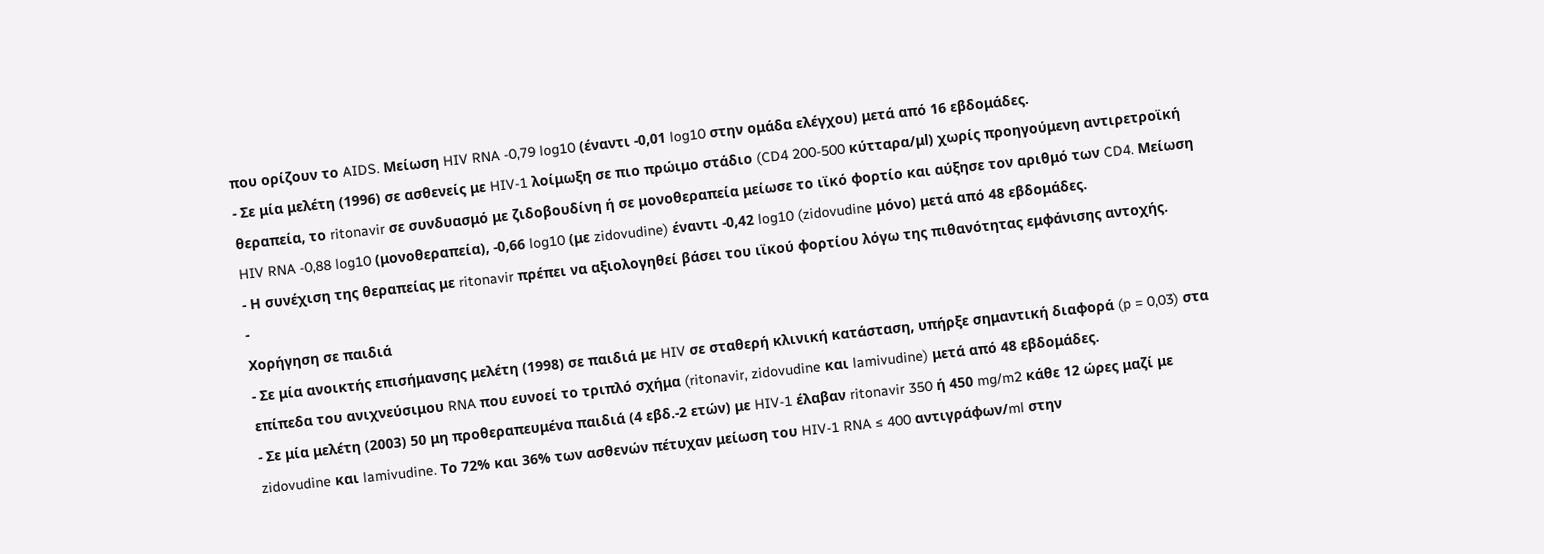που ορίζουν το AIDS. Μείωση HIV RNA -0,79 log10 (έναντι -0,01 log10 στην ομάδα ελέγχου) μετά από 16 εβδομάδες.
- Σε μία μελέτη (1996) σε ασθενείς με HIV-1 λοίμωξη σε πιο πρώιμο στάδιο (CD4 200-500 κύτταρα/μl) χωρίς προηγούμενη αντιρετροϊκή θεραπεία, το ritonavir σε συνδυασμό με ζιδοβουδίνη ή σε μονοθεραπεία μείωσε το ιϊκό φορτίο και αύξησε τον αριθμό των CD4. Μείωση HIV RNA -0,88 log10 (μονοθεραπεία), -0,66 log10 (με zidovudine) έναντι -0,42 log10 (zidovudine μόνο) μετά από 48 εβδομάδες.
- Η συνέχιση της θεραπείας με ritonavir πρέπει να αξιολογηθεί βάσει του ιϊκού φορτίου λόγω της πιθανότητας εμφάνισης αντοχής.
-
Χορήγηση σε παιδιά
- Σε μία ανοικτής επισήμανσης μελέτη (1998) σε παιδιά με HIV σε σταθερή κλινική κατάσταση, υπήρξε σημαντική διαφορά (p = 0,03) στα επίπεδα του ανιχνεύσιμου RNA που ευνοεί το τριπλό σχήμα (ritonavir, zidovudine και lamivudine) μετά από 48 εβδομάδες.
- Σε μία μελέτη (2003) 50 μη προθεραπευμένα παιδιά (4 εβδ.-2 ετών) με HIV-1 έλαβαν ritonavir 350 ή 450 mg/m2 κάθε 12 ώρες μαζί με zidovudine και lamivudine. Το 72% και 36% των ασθενών πέτυχαν μείωση του HIV-1 RNA ≤ 400 αντιγράφων/ml στην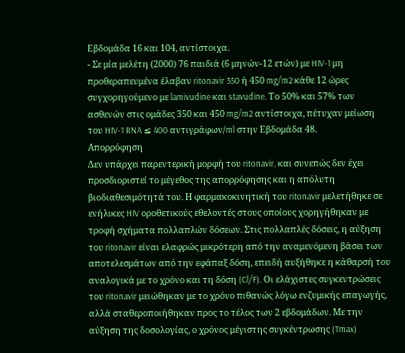Εβδομάδα 16 και 104, αντίστοιχα.
- Σε μία μελέτη (2000) 76 παιδιά (6 μηνών-12 ετών) με HIV-1 μη προθεραπευμένα έλαβαν ritonavir 350 ή 450 mg/m2 κάθε 12 ώρες συγχορηγούμενο με lamivudine και stavudine. Το 50% και 57% των ασθενών στις ομάδες 350 και 450 mg/m2 αντίστοιχα, πέτυχαν μείωση του HIV-1 RNA ≤ 400 αντιγράφων/ml στην Εβδομάδα 48.
Απορρόφηση
Δεν υπάρχει παρεντερική μορφή του ritonavir, και συνεπώς δεν έχει προσδιοριστεί το μέγεθος της απορρόφησης και η απόλυτη βιοδιαθεσιμότητά του. Η φαρμακοκινητική του ritonavir μελετήθηκε σε ενήλικες HIV οροθετικούς εθελοντές στους οποίους χορηγήθηκαν με τροφή σχήματα πολλαπλών δόσεων. Στις πολλαπλές δόσεις, η αύξηση του ritonavir είναι ελαφρώς μικρότερη από την αναμενόμενη βάσει των αποτελεσμάτων από την εφάπαξ δόση, επειδή αυξήθηκε η κάθαρσή του αναλογικά με το χρόνο και τη δόση (Cl/F). Οι ελάχιστες συγκεντρώσεις του ritonavir μειώθηκαν με το χρόνο πιθανώς λόγω ενζυμικής επαγωγής, αλλά σταθεροποιήθηκαν προς το τέλος των 2 εβδομάδων. Με την αύξηση της δοσολογίας, ο χρόνος μέγιστης συγκέντρωσης (Tmax)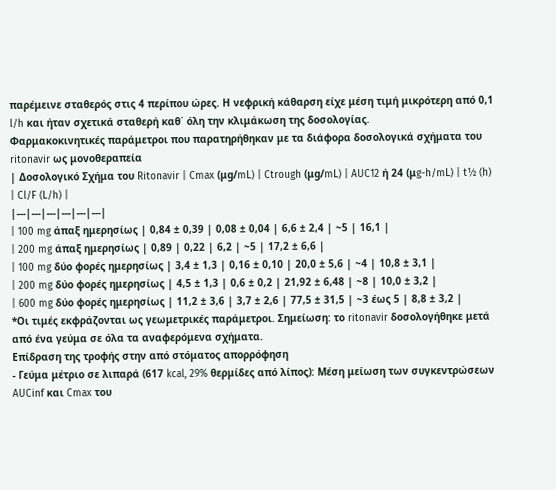παρέμεινε σταθερός στις 4 περίπου ώρες. Η νεφρική κάθαρση είχε μέση τιμή μικρότερη από 0,1 l/h και ήταν σχετικά σταθερή καθ΄ όλη την κλιμάκωση της δοσολογίας.
Φαρμακοκινητικές παράμετροι που παρατηρήθηκαν με τα διάφορα δοσολογικά σχήματα του ritonavir ως μονοθεραπεία
| Δοσολογικό Σχήμα του Ritonavir | Cmax (μg/mL) | Ctrough (μg/mL) | AUC12 ή 24 (μg-h/mL) | t½ (h) | Cl/F (L/h) |
|---|---|---|---|---|---|
| 100 mg άπαξ ημερησίως | 0,84 ± 0,39 | 0,08 ± 0,04 | 6,6 ± 2,4 | ~5 | 16,1 |
| 200 mg άπαξ ημερησίως | 0,89 | 0,22 | 6,2 | ~5 | 17,2 ± 6,6 |
| 100 mg δύο φορές ημερησίως | 3,4 ± 1,3 | 0,16 ± 0,10 | 20,0 ± 5,6 | ~4 | 10,8 ± 3,1 |
| 200 mg δύο φορές ημερησίως | 4,5 ± 1,3 | 0,6 ± 0,2 | 21,92 ± 6,48 | ~8 | 10,0 ± 3,2 |
| 600 mg δύο φορές ημερησίως | 11,2 ± 3,6 | 3,7 ± 2,6 | 77,5 ± 31,5 | ~3 έως 5 | 8,8 ± 3,2 |
*Οι τιμές εκφράζονται ως γεωμετρικές παράμετροι. Σημείωση: το ritonavir δοσολογήθηκε μετά από ένα γεύμα σε όλα τα αναφερόμενα σχήματα.
Επίδραση της τροφής στην από στόματος απορρόφηση
- Γεύμα μέτριο σε λιπαρά (617 kcal, 29% θερμίδες από λίπος): Μέση μείωση των συγκεντρώσεων AUCinf και Cmax του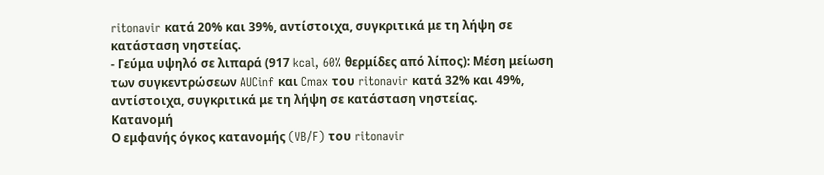ritonavir κατά 20% και 39%, αντίστοιχα, συγκριτικά με τη λήψη σε κατάσταση νηστείας.
- Γεύμα υψηλό σε λιπαρά (917 kcal, 60% θερμίδες από λίπος): Μέση μείωση των συγκεντρώσεων AUCinf και Cmax του ritonavir κατά 32% και 49%, αντίστοιχα, συγκριτικά με τη λήψη σε κατάσταση νηστείας.
Κατανομή
Ο εμφανής όγκος κατανομής (VB/F) του ritonavir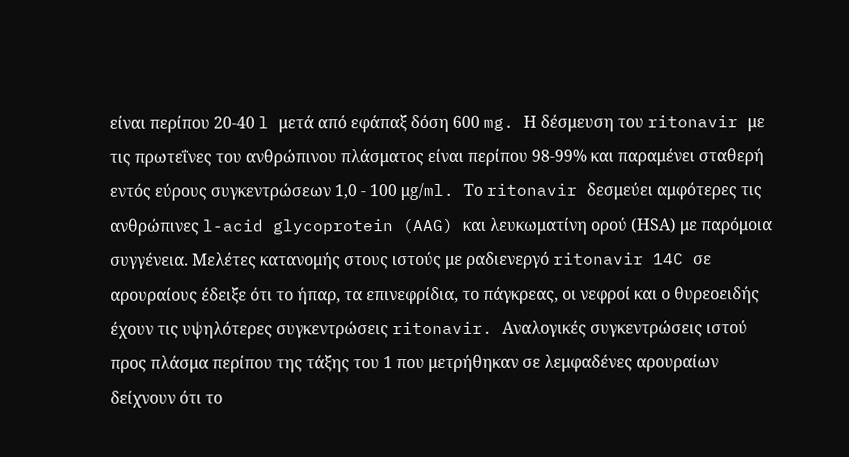είναι περίπου 20-40 l μετά από εφάπαξ δόση 600 mg. Η δέσμευση του ritonavir με τις πρωτεΐνες του ανθρώπινου πλάσματος είναι περίπου 98-99% και παραμένει σταθερή εντός εύρους συγκεντρώσεων 1,0 - 100 μg/ml. Το ritonavir δεσμεύει αμφότερες τις ανθρώπινες l-acid glycoprotein (AAG) και λευκωματίνη ορού (ΗSΑ) με παρόμοια συγγένεια. Μελέτες κατανομής στους ιστούς με ραδιενεργό ritonavir 14C σε αρουραίους έδειξε ότι το ήπαρ, τα επινεφρίδια, το πάγκρεας, οι νεφροί και ο θυρεοειδής έχουν τις υψηλότερες συγκεντρώσεις ritonavir. Αναλογικές συγκεντρώσεις ιστού προς πλάσμα περίπου της τάξης του 1 που μετρήθηκαν σε λεμφαδένες αρουραίων δείχνουν ότι το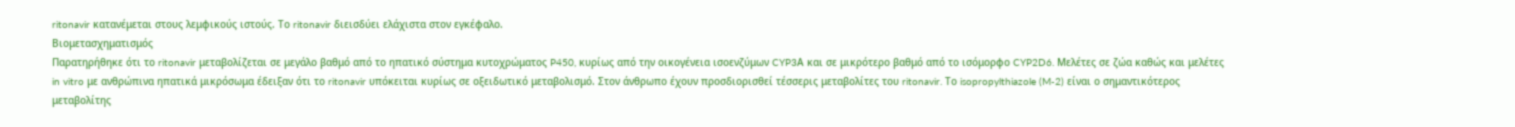ritonavir κατανέμεται στους λεμφικούς ιστούς. Το ritonavir διεισδύει ελάχιστα στον εγκέφαλο.
Βιομετασχηματισμός
Παρατηρήθηκε ότι το ritonavir μεταβολίζεται σε μεγάλο βαθμό από το ηπατικό σύστημα κυτοχρώματος P450, κυρίως από την οικογένεια ισοενζύμων CYP3Α και σε μικρότερο βαθμό από το ισόμορφο CYP2D6. Μελέτες σε ζώα καθώς και μελέτες in vitro με ανθρώπινα ηπατικά μικρόσωμα έδειξαν ότι το ritonavir υπόκειται κυρίως σε οξειδωτικό μεταβολισμό. Στον άνθρωπο έχουν προσδιορισθεί τέσσερις μεταβολίτες του ritonavir. Το isopropylthiazole (M-2) είναι ο σημαντικότερος μεταβολίτης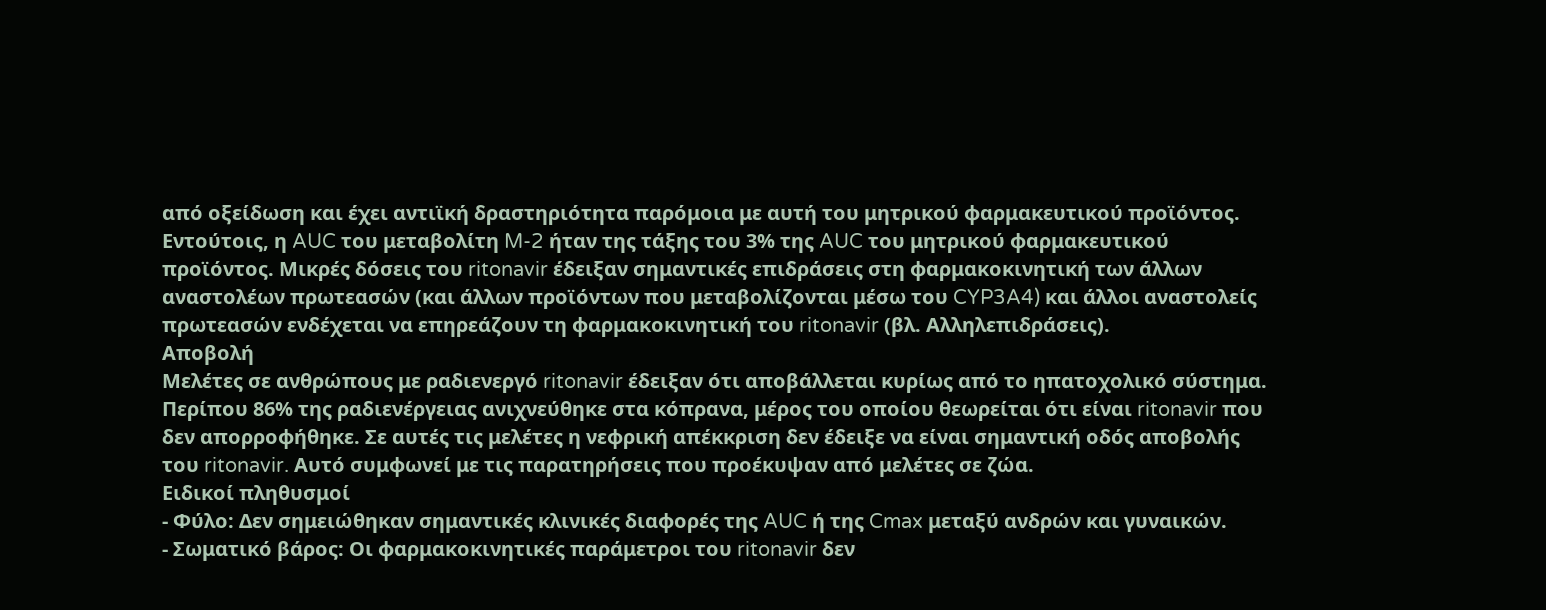από οξείδωση και έχει αντιϊκή δραστηριότητα παρόμοια με αυτή του μητρικού φαρμακευτικού προϊόντος. Εντούτοις, η AUC του μεταβολίτη M-2 ήταν της τάξης του 3% της AUC του μητρικού φαρμακευτικού προϊόντος. Μικρές δόσεις του ritonavir έδειξαν σημαντικές επιδράσεις στη φαρμακοκινητική των άλλων αναστολέων πρωτεασών (και άλλων προϊόντων που μεταβολίζονται μέσω του CYP3A4) και άλλοι αναστολείς πρωτεασών ενδέχεται να επηρεάζουν τη φαρμακοκινητική του ritonavir (βλ. Αλληλεπιδράσεις).
Αποβολή
Μελέτες σε ανθρώπους με ραδιενεργό ritonavir έδειξαν ότι αποβάλλεται κυρίως από το ηπατοχολικό σύστημα. Περίπου 86% της ραδιενέργειας ανιχνεύθηκε στα κόπρανα, μέρος του οποίου θεωρείται ότι είναι ritonavir που δεν απορροφήθηκε. Σε αυτές τις μελέτες η νεφρική απέκκριση δεν έδειξε να είναι σημαντική οδός αποβολής του ritonavir. Αυτό συμφωνεί με τις παρατηρήσεις που προέκυψαν από μελέτες σε ζώα.
Ειδικοί πληθυσμοί
- Φύλο: Δεν σημειώθηκαν σημαντικές κλινικές διαφορές της AUC ή της Cmax μεταξύ ανδρών και γυναικών.
- Σωματικό βάρος: Οι φαρμακοκινητικές παράμετροι του ritonavir δεν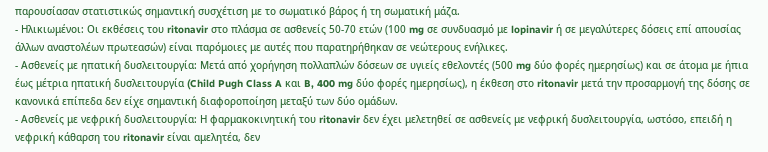παρουσίασαν στατιστικώς σημαντική συσχέτιση με το σωματικό βάρος ή τη σωματική μάζα.
- Ηλικιωμένοι: Οι εκθέσεις του ritonavir στο πλάσμα σε ασθενείς 50-70 ετών (100 mg σε συνδυασμό με lopinavir ή σε μεγαλύτερες δόσεις επί απουσίας άλλων αναστολέων πρωτεασών) είναι παρόμοιες με αυτές που παρατηρήθηκαν σε νεώτερους ενήλικες.
- Ασθενείς με ηπατική δυσλειτουργία: Μετά από χορήγηση πολλαπλών δόσεων σε υγιείς εθελοντές (500 mg δύο φορές ημερησίως) και σε άτομα με ήπια έως μέτρια ηπατική δυσλειτουργία (Child Pugh Class A και B, 400 mg δύο φορές ημερησίως), η έκθεση στο ritonavir μετά την προσαρμογή της δόσης σε κανονικά επίπεδα δεν είχε σημαντική διαφοροποίηση μεταξύ των δύο ομάδων.
- Ασθενείς με νεφρική δυσλειτουργία: Η φαρμακοκινητική του ritonavir δεν έχει μελετηθεί σε ασθενείς με νεφρική δυσλειτουργία, ωστόσο, επειδή η νεφρική κάθαρση του ritonavir είναι αμελητέα, δεν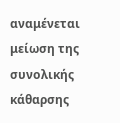αναμένεται μείωση της συνολικής κάθαρσης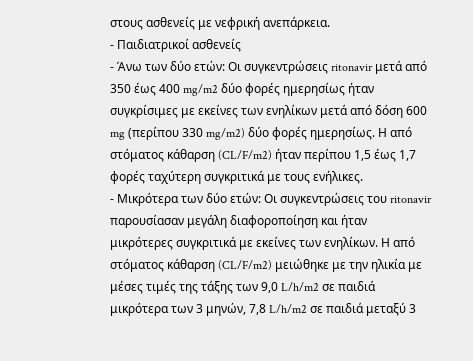στους ασθενείς με νεφρική ανεπάρκεια.
- Παιδιατρικοί ασθενείς
- Άνω των δύο ετών: Οι συγκεντρώσεις ritonavir μετά από 350 έως 400 mg/m2 δύο φορές ημερησίως ήταν συγκρίσιμες με εκείνες των ενηλίκων μετά από δόση 600 mg (περίπου 330 mg/m2) δύο φορές ημερησίως. Η από στόματος κάθαρση (CL/F/m2) ήταν περίπου 1,5 έως 1,7 φορές ταχύτερη συγκριτικά με τους ενήλικες.
- Μικρότερα των δύο ετών: Οι συγκεντρώσεις του ritonavir παρουσίασαν μεγάλη διαφοροποίηση και ήταν μικρότερες συγκριτικά με εκείνες των ενηλίκων. Η από στόματος κάθαρση (CL/F/m2) μειώθηκε με την ηλικία με μέσες τιμές της τάξης των 9,0 L/h/m2 σε παιδιά μικρότερα των 3 μηνών, 7,8 L/h/m2 σε παιδιά μεταξύ 3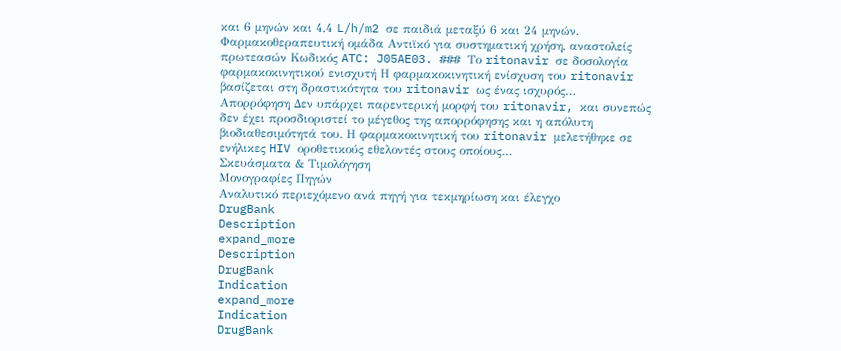και 6 μηνών και 4,4 L/h/m2 σε παιδιά μεταξύ 6 και 24 μηνών.
Φαρμακοθεραπευτική ομάδα Αντιϊκό για συστηματική χρήση, αναστολείς πρωτεασών Κωδικός ATC: J05AE03. ### Το ritonavir σε δοσολογία φαρμακοκινητικού ενισχυτή Η φαρμακοκινητική ενίσχυση του ritonavir βασίζεται στη δραστικότητα του ritonavir ως ένας ισχυρός…
Απορρόφηση Δεν υπάρχει παρεντερική μορφή του ritonavir, και συνεπώς δεν έχει προσδιοριστεί το μέγεθος της απορρόφησης και η απόλυτη βιοδιαθεσιμότητά του. Η φαρμακοκινητική του ritonavir μελετήθηκε σε ενήλικες HIV οροθετικούς εθελοντές στους οποίους…
Σκευάσματα & Τιμολόγηση
Μονογραφίες Πηγών
Αναλυτικό περιεχόμενο ανά πηγή για τεκμηρίωση και έλεγχο
DrugBank
Description
expand_more
Description
DrugBank
Indication
expand_more
Indication
DrugBank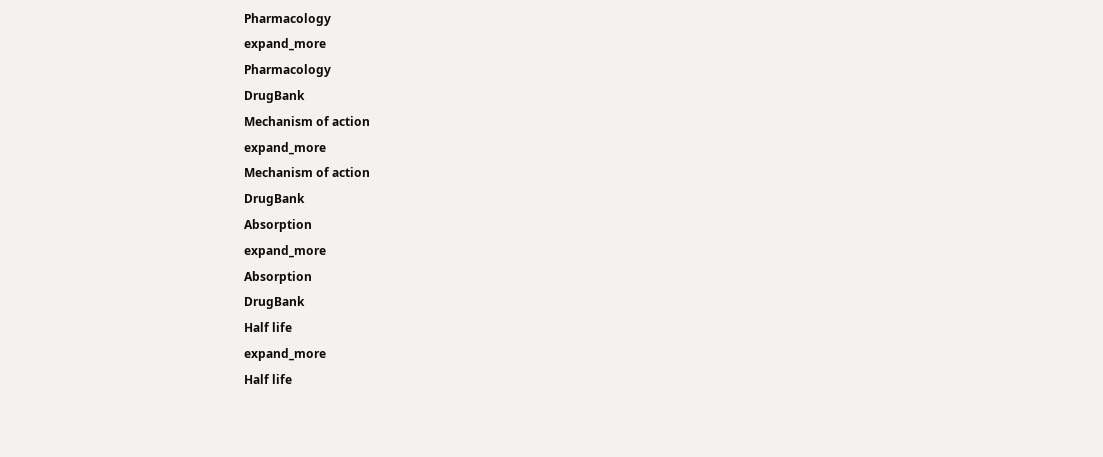Pharmacology
expand_more
Pharmacology
DrugBank
Mechanism of action
expand_more
Mechanism of action
DrugBank
Absorption
expand_more
Absorption
DrugBank
Half life
expand_more
Half life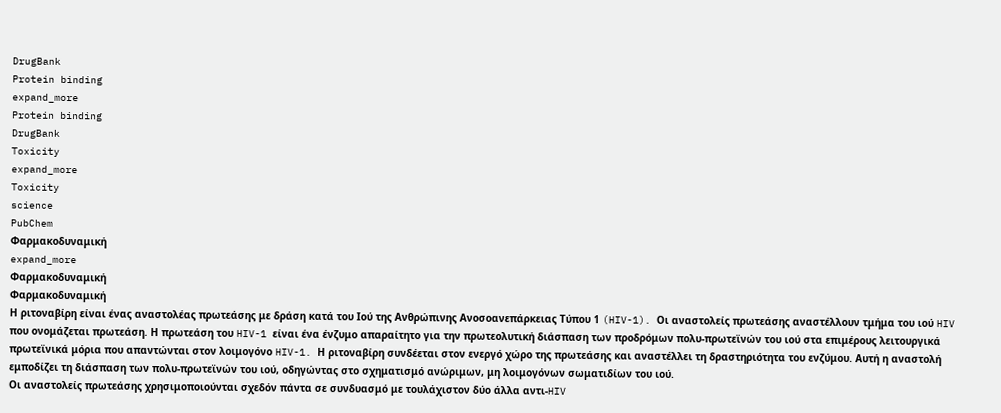DrugBank
Protein binding
expand_more
Protein binding
DrugBank
Toxicity
expand_more
Toxicity
science
PubChem
Φαρμακοδυναμική
expand_more
Φαρμακοδυναμική
Φαρμακοδυναμική
Η ριτοναβίρη είναι ένας αναστολέας πρωτεάσης με δράση κατά του Ιού της Ανθρώπινης Ανοσοανεπάρκειας Τύπου 1 (HIV-1). Οι αναστολείς πρωτεάσης αναστέλλουν τμήμα του ιού HIV που ονομάζεται πρωτεάση. Η πρωτεάση του HIV-1 είναι ένα ένζυμο απαραίτητο για την πρωτεολυτική διάσπαση των προδρόμων πολυ-πρωτεϊνών του ιού στα επιμέρους λειτουργικά πρωτεϊνικά μόρια που απαντώνται στον λοιμογόνο HIV-1. Η ριτοναβίρη συνδέεται στον ενεργό χώρο της πρωτεάσης και αναστέλλει τη δραστηριότητα του ενζύμου. Αυτή η αναστολή εμποδίζει τη διάσπαση των πολυ-πρωτεϊνών του ιού, οδηγώντας στο σχηματισμό ανώριμων, μη λοιμογόνων σωματιδίων του ιού.
Οι αναστολείς πρωτεάσης χρησιμοποιούνται σχεδόν πάντα σε συνδυασμό με τουλάχιστον δύο άλλα αντι-HIV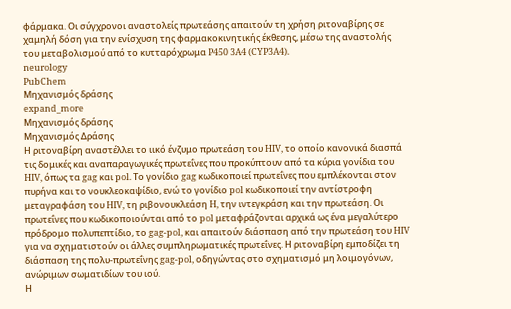φάρμακα. Οι σύγχρονοι αναστολείς πρωτεάσης απαιτούν τη χρήση ριτοναβίρης σε χαμηλή δόση για την ενίσχυση της φαρμακοκινητικής έκθεσης, μέσω της αναστολής του μεταβολισμού από το κυτταρόχρωμα P450 3A4 (CYP3A4).
neurology
PubChem
Μηχανισμός δράσης
expand_more
Μηχανισμός δράσης
Μηχανισμός Δράσης
Η ριτοναβίρη αναστέλλει το ιικό ένζυμο πρωτεάση του HIV, το οποίο κανονικά διασπά τις δομικές και αναπαραγωγικές πρωτεΐνες που προκύπτουν από τα κύρια γονίδια του HIV, όπως τα gag και pol. Το γονίδιο gag κωδικοποιεί πρωτεΐνες που εμπλέκονται στον πυρήνα και το νουκλεοκαψίδιο, ενώ το γονίδιο pol κωδικοποιεί την αντίστροφη μεταγραφάση του HIV, τη ριβονουκλεάση H, την ιντεγκράση και την πρωτεάση. Οι πρωτεΐνες που κωδικοποιούνται από το pol μεταφράζονται αρχικά ως ένα μεγαλύτερο πρόδρομο πολυπεπτίδιο, το gag-pol, και απαιτούν διάσπαση από την πρωτεάση του HIV για να σχηματιστούν οι άλλες συμπληρωματικές πρωτεΐνες. Η ριτοναβίρη εμποδίζει τη διάσπαση της πολυ-πρωτεΐνης gag-pol, οδηγώντας στο σχηματισμό μη λοιμογόνων, ανώριμων σωματιδίων του ιού.
Η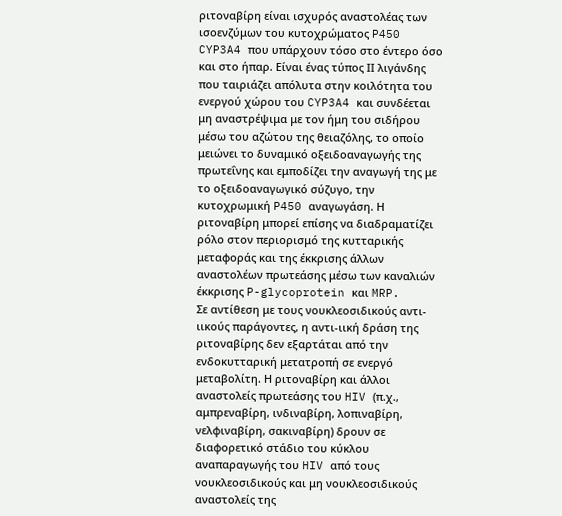ριτοναβίρη είναι ισχυρός αναστολέας των ισοενζύμων του κυτοχρώματος P450 CYP3A4 που υπάρχουν τόσο στο έντερο όσο και στο ήπαρ. Είναι ένας τύπος ΙΙ λιγάνδης που ταιριάζει απόλυτα στην κοιλότητα του ενεργού χώρου του CYP3A4 και συνδέεται μη αναστρέψιμα με τον ήμη του σιδήρου μέσω του αζώτου της θειαζόλης, το οποίο μειώνει το δυναμικό οξειδοαναγωγής της πρωτεΐνης και εμποδίζει την αναγωγή της με το οξειδοαναγωγικό σύζυγο, την κυτοχρωμική P450 αναγωγάση. Η ριτοναβίρη μπορεί επίσης να διαδραματίζει ρόλο στον περιορισμό της κυτταρικής μεταφοράς και της έκκρισης άλλων αναστολέων πρωτεάσης μέσω των καναλιών έκκρισης P-glycoprotein και MRP.
Σε αντίθεση με τους νουκλεοσιδικούς αντι-ιικούς παράγοντες, η αντι-ιική δράση της ριτοναβίρης δεν εξαρτάται από την ενδοκυτταρική μετατροπή σε ενεργό μεταβολίτη. Η ριτοναβίρη και άλλοι αναστολείς πρωτεάσης του HIV (π.χ., αμπρεναβίρη, ινδιναβίρη, λοπιναβίρη, νελφιναβίρη, σακιναβίρη) δρουν σε διαφορετικό στάδιο του κύκλου αναπαραγωγής του HIV από τους νουκλεοσιδικούς και μη νουκλεοσιδικούς αναστολείς της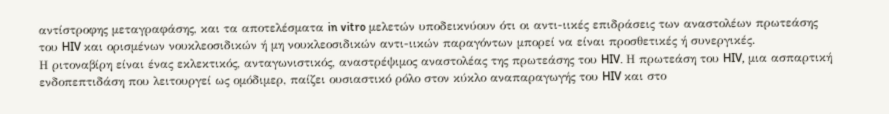αντίστροφης μεταγραφάσης, και τα αποτελέσματα in vitro μελετών υποδεικνύουν ότι οι αντι-ιικές επιδράσεις των αναστολέων πρωτεάσης του HIV και ορισμένων νουκλεοσιδικών ή μη νουκλεοσιδικών αντι-ιικών παραγόντων μπορεί να είναι προσθετικές ή συνεργικές.
Η ριτοναβίρη είναι ένας εκλεκτικός, ανταγωνιστικός, αναστρέψιμος αναστολέας της πρωτεάσης του HIV. Η πρωτεάση του HIV, μια ασπαρτική ενδοπεπτιδάση που λειτουργεί ως ομόδιμερ, παίζει ουσιαστικό ρόλο στον κύκλο αναπαραγωγής του HIV και στο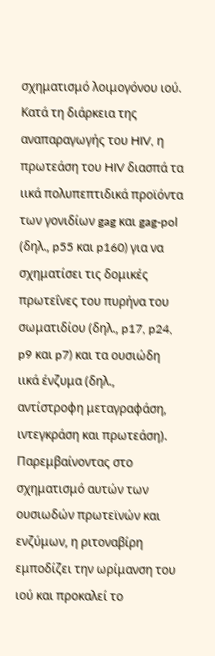σχηματισμό λοιμογόνου ιού. Κατά τη διάρκεια της αναπαραγωγής του HIV, η πρωτεάση του HIV διασπά τα ιικά πολυπεπτιδικά προϊόντα των γονιδίων gag και gag-pol (δηλ., p55 και p160) για να σχηματίσει τις δομικές πρωτεΐνες του πυρήνα του σωματιδίου (δηλ., p17, p24, p9 και p7) και τα ουσιώδη ιικά ένζυμα (δηλ., αντίστροφη μεταγραφάση, ιντεγκράση και πρωτεάση). Παρεμβαίνοντας στο σχηματισμό αυτών των ουσιωδών πρωτεϊνών και ενζύμων, η ριτοναβίρη εμποδίζει την ωρίμανση του ιού και προκαλεί το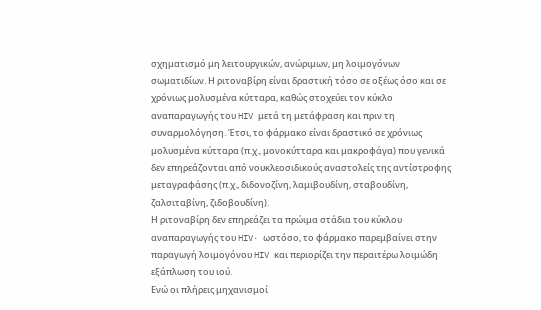σχηματισμό μη λειτουργικών, ανώριμων, μη λοιμογόνων σωματιδίων. Η ριτοναβίρη είναι δραστική τόσο σε οξέως όσο και σε χρόνιως μολυσμένα κύτταρα, καθώς στοχεύει τον κύκλο αναπαραγωγής του HIV μετά τη μετάφραση και πριν τη συναρμολόγηση. Έτσι, το φάρμακο είναι δραστικό σε χρόνιως μολυσμένα κύτταρα (π.χ., μονοκύτταρα και μακροφάγα) που γενικά δεν επηρεάζονται από νουκλεοσιδικούς αναστολείς της αντίστροφης μεταγραφάσης (π.χ., διδονοζίνη, λαμιβουδίνη, σταβουδίνη, ζαλσιταβίνη, ζιδοβουδίνη).
Η ριτοναβίρη δεν επηρεάζει τα πρώιμα στάδια του κύκλου αναπαραγωγής του HIV· ωστόσο, το φάρμακο παρεμβαίνει στην παραγωγή λοιμογόνου HIV και περιορίζει την περαιτέρω λοιμώδη εξάπλωση του ιού.
Ενώ οι πλήρεις μηχανισμοί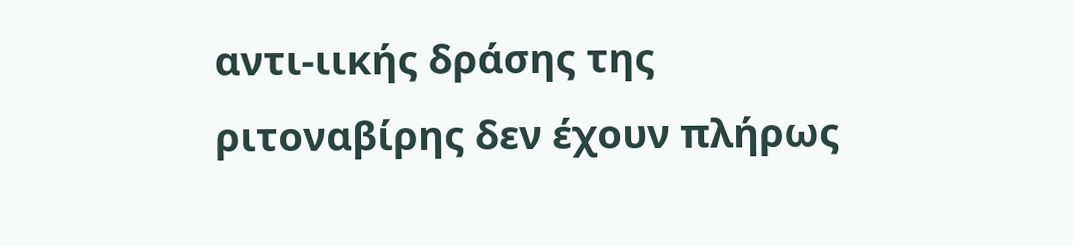αντι-ιικής δράσης της ριτοναβίρης δεν έχουν πλήρως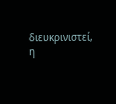διευκρινιστεί, η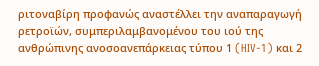ριτοναβίρη προφανώς αναστέλλει την αναπαραγωγή ρετροϊών, συμπεριλαμβανομένου του ιού της ανθρώπινης ανοσοανεπάρκειας τύπου 1 (HIV-1) και 2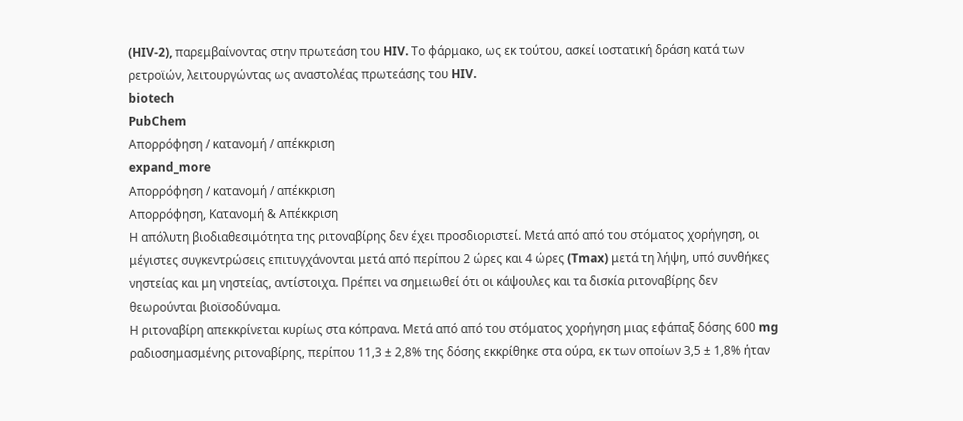(HIV-2), παρεμβαίνοντας στην πρωτεάση του HIV. Το φάρμακο, ως εκ τούτου, ασκεί ιοστατική δράση κατά των ρετροϊών, λειτουργώντας ως αναστολέας πρωτεάσης του HIV.
biotech
PubChem
Απορρόφηση / κατανομή / απέκκριση
expand_more
Απορρόφηση / κατανομή / απέκκριση
Απορρόφηση, Κατανομή & Απέκκριση
Η απόλυτη βιοδιαθεσιμότητα της ριτοναβίρης δεν έχει προσδιοριστεί. Μετά από από του στόματος χορήγηση, οι μέγιστες συγκεντρώσεις επιτυγχάνονται μετά από περίπου 2 ώρες και 4 ώρες (Tmax) μετά τη λήψη, υπό συνθήκες νηστείας και μη νηστείας, αντίστοιχα. Πρέπει να σημειωθεί ότι οι κάψουλες και τα δισκία ριτοναβίρης δεν θεωρούνται βιοϊσοδύναμα.
Η ριτοναβίρη απεκκρίνεται κυρίως στα κόπρανα. Μετά από από του στόματος χορήγηση μιας εφάπαξ δόσης 600 mg ραδιοσημασμένης ριτοναβίρης, περίπου 11,3 ± 2,8% της δόσης εκκρίθηκε στα ούρα, εκ των οποίων 3,5 ± 1,8% ήταν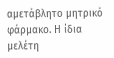αμετάβλητο μητρικό φάρμακο. Η ίδια μελέτη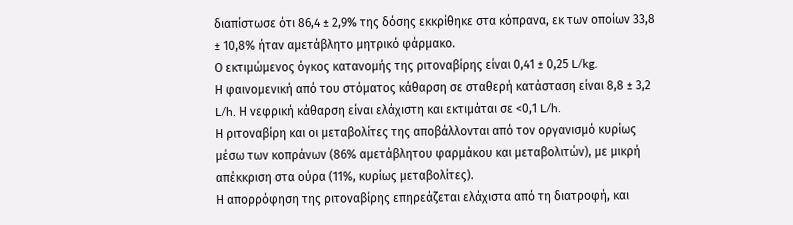διαπίστωσε ότι 86,4 ± 2,9% της δόσης εκκρίθηκε στα κόπρανα, εκ των οποίων 33,8 ± 10,8% ήταν αμετάβλητο μητρικό φάρμακο.
Ο εκτιμώμενος όγκος κατανομής της ριτοναβίρης είναι 0,41 ± 0,25 L/kg.
Η φαινομενική από του στόματος κάθαρση σε σταθερή κατάσταση είναι 8,8 ± 3,2 L/h. Η νεφρική κάθαρση είναι ελάχιστη και εκτιμάται σε <0,1 L/h.
Η ριτοναβίρη και οι μεταβολίτες της αποβάλλονται από τον οργανισμό κυρίως μέσω των κοπράνων (86% αμετάβλητου φαρμάκου και μεταβολιτών), με μικρή απέκκριση στα ούρα (11%, κυρίως μεταβολίτες).
Η απορρόφηση της ριτοναβίρης επηρεάζεται ελάχιστα από τη διατροφή, και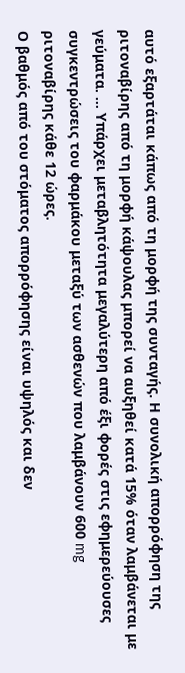αυτό εξαρτάται κάπως από τη μορφή της συνταγής. Η συνολική απορρόφηση της ριτοναβίρης από τη μορφή κάψουλας μπορεί να αυξηθεί κατά 15% όταν λαμβάνεται με γεύματα. … Υπάρχει μεταβλητότητα μεγαλύτερη από έξι φορές στις εφημερεύουσες συγκεντρώσεις του φαρμάκου μεταξύ των ασθενών που λαμβάνουν 600 mg ριτοναβίρης κάθε 12 ώρες.
Ο βαθμός από του στόματος απορρόφησης είναι υψηλός και δεν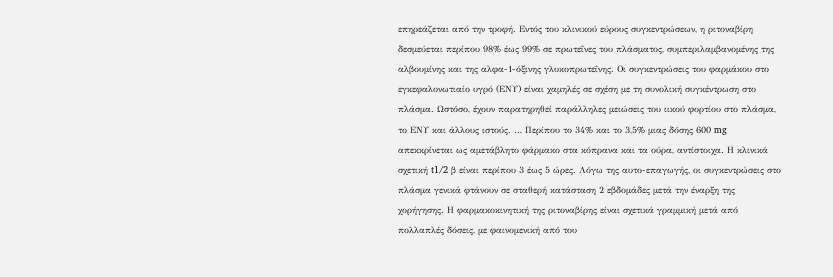επηρεάζεται από την τροφή. Εντός του κλινικού εύρους συγκεντρώσεων, η ριτοναβίρη δεσμεύεται περίπου 98% έως 99% σε πρωτεΐνες του πλάσματος, συμπεριλαμβανομένης της αλβουμίνης και της αλφα-1-όξινης γλυκοπρωτεΐνης. Οι συγκεντρώσεις του φαρμάκου στο εγκεφαλονωτιαίο υγρό (ΕΝΥ) είναι χαμηλές σε σχέση με τη συνολική συγκέντρωση στο πλάσμα. Ωστόσο, έχουν παρατηρηθεί παράλληλες μειώσεις του ιικού φορτίου στο πλάσμα, το ΕΝΥ και άλλους ιστούς. … Περίπου το 34% και το 3,5% μιας δόσης 600 mg απεκκρίνεται ως αμετάβλητο φάρμακο στα κόπρανα και τα ούρα, αντίστοιχα. Η κλινικά σχετική t1/2 β είναι περίπου 3 έως 5 ώρες. Λόγω της αυτο-επαγωγής, οι συγκεντρώσεις στο πλάσμα γενικά φτάνουν σε σταθερή κατάσταση 2 εβδομάδες μετά την έναρξη της χορήγησης. Η φαρμακοκινητική της ριτοναβίρης είναι σχετικά γραμμική μετά από πολλαπλές δόσεις, με φαινομενική από του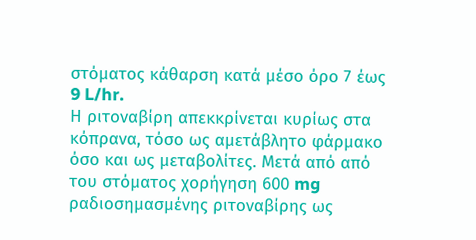στόματος κάθαρση κατά μέσο όρο 7 έως 9 L/hr.
Η ριτοναβίρη απεκκρίνεται κυρίως στα κόπρανα, τόσο ως αμετάβλητο φάρμακο όσο και ως μεταβολίτες. Μετά από από του στόματος χορήγηση 600 mg ραδιοσημασμένης ριτοναβίρης ως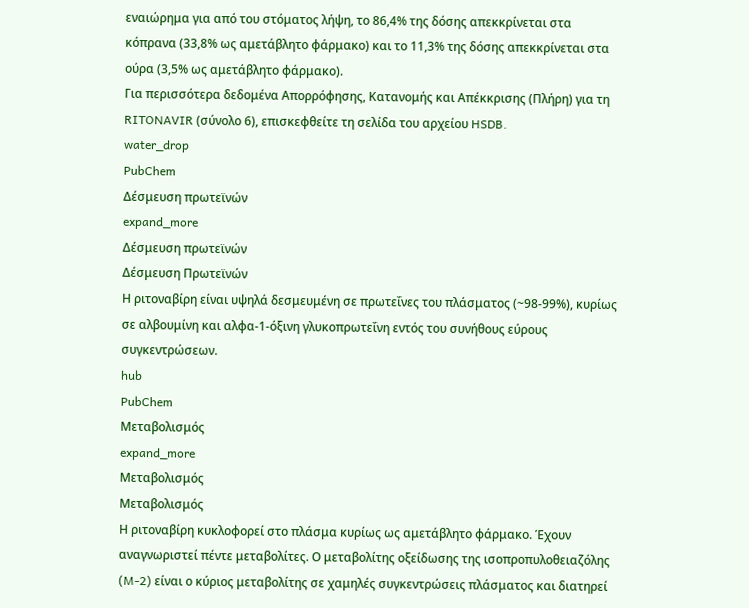εναιώρημα για από του στόματος λήψη, το 86,4% της δόσης απεκκρίνεται στα κόπρανα (33,8% ως αμετάβλητο φάρμακο) και το 11,3% της δόσης απεκκρίνεται στα ούρα (3,5% ως αμετάβλητο φάρμακο).
Για περισσότερα δεδομένα Απορρόφησης, Κατανομής και Απέκκρισης (Πλήρη) για τη RITONAVIR (σύνολο 6), επισκεφθείτε τη σελίδα του αρχείου HSDB.
water_drop
PubChem
Δέσμευση πρωτεϊνών
expand_more
Δέσμευση πρωτεϊνών
Δέσμευση Πρωτεϊνών
Η ριτοναβίρη είναι υψηλά δεσμευμένη σε πρωτεΐνες του πλάσματος (~98-99%), κυρίως σε αλβουμίνη και αλφα-1-όξινη γλυκοπρωτεΐνη εντός του συνήθους εύρους συγκεντρώσεων.
hub
PubChem
Μεταβολισμός
expand_more
Μεταβολισμός
Μεταβολισμός
Η ριτοναβίρη κυκλοφορεί στο πλάσμα κυρίως ως αμετάβλητο φάρμακο. Έχουν αναγνωριστεί πέντε μεταβολίτες. Ο μεταβολίτης οξείδωσης της ισοπροπυλοθειαζόλης (M-2) είναι ο κύριος μεταβολίτης σε χαμηλές συγκεντρώσεις πλάσματος και διατηρεί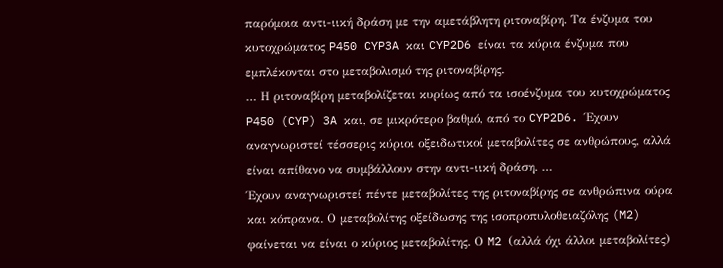παρόμοια αντι-ιική δράση με την αμετάβλητη ριτοναβίρη. Τα ένζυμα του κυτοχρώματος P450 CYP3A και CYP2D6 είναι τα κύρια ένζυμα που εμπλέκονται στο μεταβολισμό της ριτοναβίρης.
… Η ριτοναβίρη μεταβολίζεται κυρίως από τα ισοένζυμα του κυτοχρώματος P450 (CYP) 3A και, σε μικρότερο βαθμό, από το CYP2D6. Έχουν αναγνωριστεί τέσσερις κύριοι οξειδωτικοί μεταβολίτες σε ανθρώπους, αλλά είναι απίθανο να συμβάλλουν στην αντι-ιική δράση. …
Έχουν αναγνωριστεί πέντε μεταβολίτες της ριτοναβίρης σε ανθρώπινα ούρα και κόπρανα. Ο μεταβολίτης οξείδωσης της ισοπροπυλοθειαζόλης (M2) φαίνεται να είναι ο κύριος μεταβολίτης. Ο M2 (αλλά όχι άλλοι μεταβολίτες)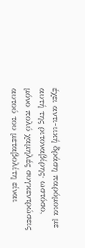έχει αντι-ιική δράση παρόμοια με αυτή της ριτοναβίρης· ωστόσο, μόνο πολύ χαμηλές συγκεντρώσεις αυτού του μεταβολίτη είναι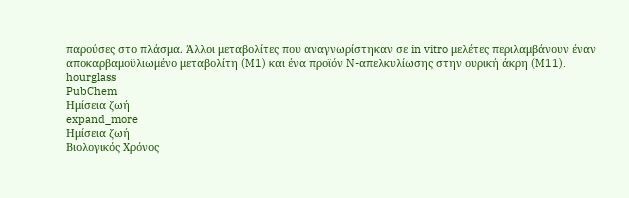παρούσες στο πλάσμα. Άλλοι μεταβολίτες που αναγνωρίστηκαν σε in vitro μελέτες περιλαμβάνουν έναν αποκαρβαμοϋλιωμένο μεταβολίτη (M1) και ένα προϊόν N-απελκυλίωσης στην ουρική άκρη (M11).
hourglass
PubChem
Ημίσεια ζωή
expand_more
Ημίσεια ζωή
Βιολογικός Χρόνος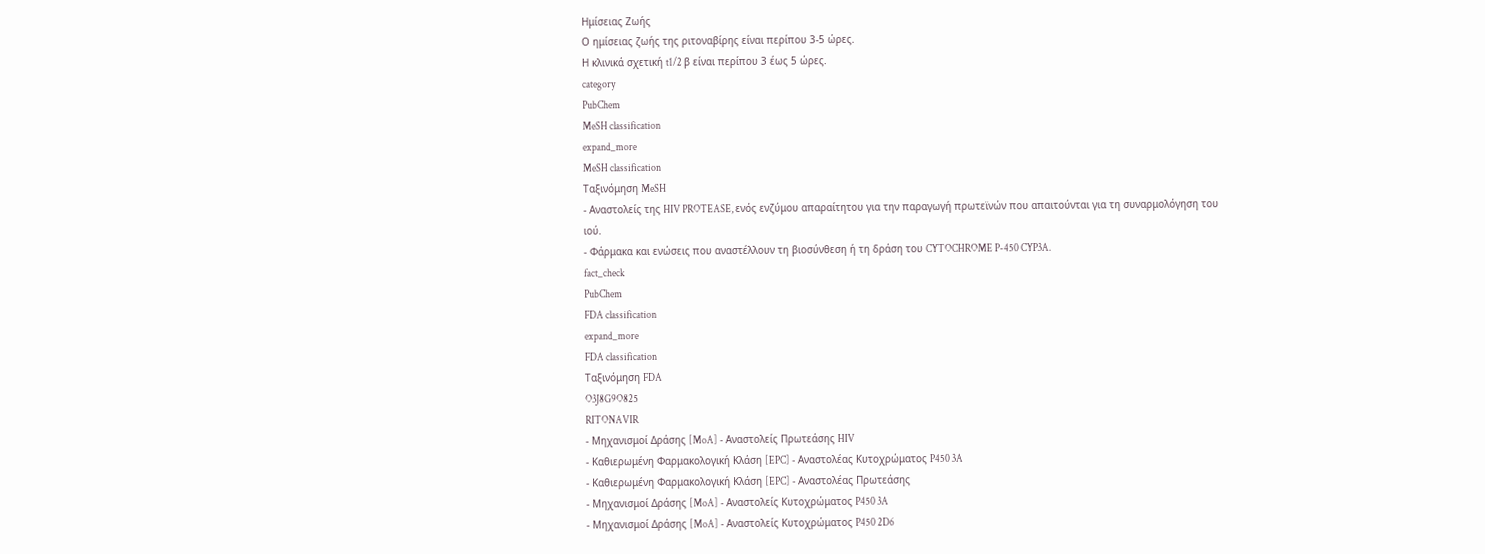Ημίσειας Ζωής
Ο ημίσειας ζωής της ριτοναβίρης είναι περίπου 3-5 ώρες.
Η κλινικά σχετική t1/2 β είναι περίπου 3 έως 5 ώρες.
category
PubChem
MeSH classification
expand_more
MeSH classification
Ταξινόμηση MeSH
- Αναστολείς της HIV PROTEASE, ενός ενζύμου απαραίτητου για την παραγωγή πρωτεϊνών που απαιτούνται για τη συναρμολόγηση του ιού.
- Φάρμακα και ενώσεις που αναστέλλουν τη βιοσύνθεση ή τη δράση του CYTOCHROME P-450 CYP3A.
fact_check
PubChem
FDA classification
expand_more
FDA classification
Ταξινόμηση FDA
O3J8G9O825
RITONAVIR
- Μηχανισμοί Δράσης [MoA] - Αναστολείς Πρωτεάσης HIV
- Καθιερωμένη Φαρμακολογική Κλάση [EPC] - Αναστολέας Κυτοχρώματος P450 3A
- Καθιερωμένη Φαρμακολογική Κλάση [EPC] - Αναστολέας Πρωτεάσης
- Μηχανισμοί Δράσης [MoA] - Αναστολείς Κυτοχρώματος P450 3A
- Μηχανισμοί Δράσης [MoA] - Αναστολείς Κυτοχρώματος P450 2D6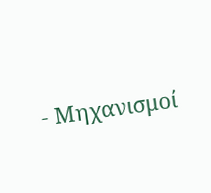- Μηχανισμοί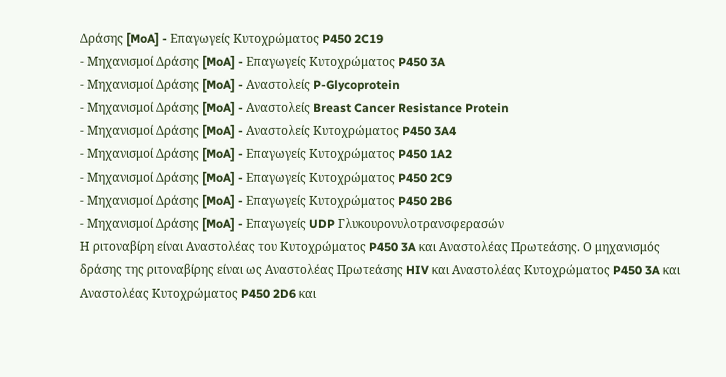Δράσης [MoA] - Επαγωγείς Κυτοχρώματος P450 2C19
- Μηχανισμοί Δράσης [MoA] - Επαγωγείς Κυτοχρώματος P450 3A
- Μηχανισμοί Δράσης [MoA] - Αναστολείς P-Glycoprotein
- Μηχανισμοί Δράσης [MoA] - Αναστολείς Breast Cancer Resistance Protein
- Μηχανισμοί Δράσης [MoA] - Αναστολείς Κυτοχρώματος P450 3A4
- Μηχανισμοί Δράσης [MoA] - Επαγωγείς Κυτοχρώματος P450 1A2
- Μηχανισμοί Δράσης [MoA] - Επαγωγείς Κυτοχρώματος P450 2C9
- Μηχανισμοί Δράσης [MoA] - Επαγωγείς Κυτοχρώματος P450 2B6
- Μηχανισμοί Δράσης [MoA] - Επαγωγείς UDP Γλυκουρονυλοτρανσφερασών
Η ριτοναβίρη είναι Αναστολέας του Κυτοχρώματος P450 3A και Αναστολέας Πρωτεάσης. Ο μηχανισμός δράσης της ριτοναβίρης είναι ως Αναστολέας Πρωτεάσης HIV και Αναστολέας Κυτοχρώματος P450 3A και Αναστολέας Κυτοχρώματος P450 2D6 και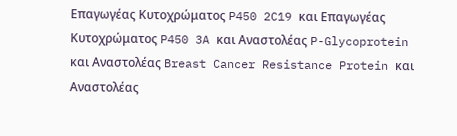Επαγωγέας Κυτοχρώματος P450 2C19 και Επαγωγέας Κυτοχρώματος P450 3A και Αναστολέας P-Glycoprotein και Αναστολέας Breast Cancer Resistance Protein και Αναστολέας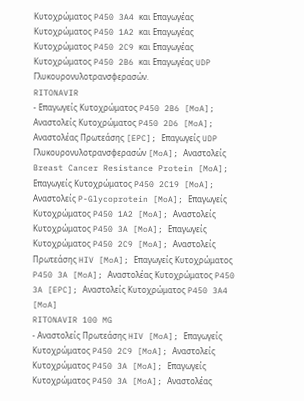Κυτοχρώματος P450 3A4 και Επαγωγέας Κυτοχρώματος P450 1A2 και Επαγωγέας Κυτοχρώματος P450 2C9 και Επαγωγέας Κυτοχρώματος P450 2B6 και Επαγωγέας UDP Γλυκουρονυλοτρανσφερασών.
RITONAVIR
- Επαγωγείς Κυτοχρώματος P450 2B6 [MoA]; Αναστολείς Κυτοχρώματος P450 2D6 [MoA]; Αναστολέας Πρωτεάσης [EPC]; Επαγωγείς UDP Γλυκουρονυλοτρανσφερασών [MoA]; Αναστολείς Breast Cancer Resistance Protein [MoA]; Επαγωγείς Κυτοχρώματος P450 2C19 [MoA]; Αναστολείς P-Glycoprotein [MoA]; Επαγωγείς Κυτοχρώματος P450 1A2 [MoA]; Αναστολείς Κυτοχρώματος P450 3A [MoA]; Επαγωγείς Κυτοχρώματος P450 2C9 [MoA]; Αναστολείς Πρωτεάσης HIV [MoA]; Επαγωγείς Κυτοχρώματος P450 3A [MoA]; Αναστολέας Κυτοχρώματος P450 3A [EPC]; Αναστολείς Κυτοχρώματος P450 3A4 [MoA]
RITONAVIR 100 MG
- Αναστολείς Πρωτεάσης HIV [MoA]; Επαγωγείς Κυτοχρώματος P450 2C9 [MoA]; Αναστολείς Κυτοχρώματος P450 3A [MoA]; Επαγωγείς Κυτοχρώματος P450 3A [MoA]; Αναστολέας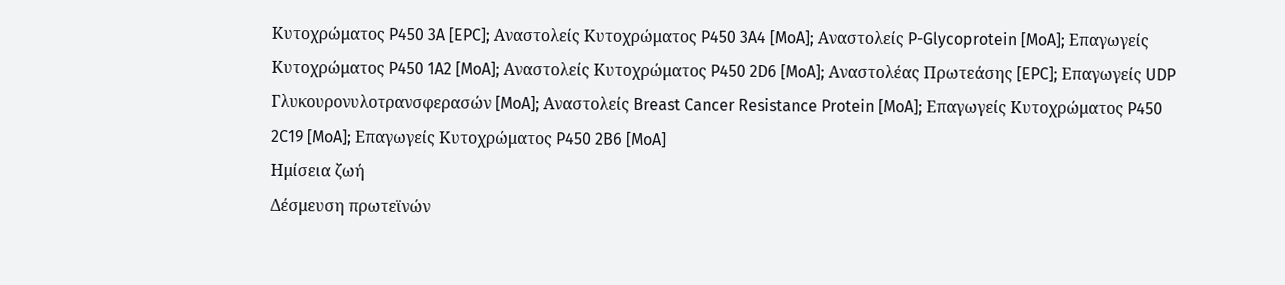Κυτοχρώματος P450 3A [EPC]; Αναστολείς Κυτοχρώματος P450 3A4 [MoA]; Αναστολείς P-Glycoprotein [MoA]; Επαγωγείς Κυτοχρώματος P450 1A2 [MoA]; Αναστολείς Κυτοχρώματος P450 2D6 [MoA]; Αναστολέας Πρωτεάσης [EPC]; Επαγωγείς UDP Γλυκουρονυλοτρανσφερασών [MoA]; Αναστολείς Breast Cancer Resistance Protein [MoA]; Επαγωγείς Κυτοχρώματος P450 2C19 [MoA]; Επαγωγείς Κυτοχρώματος P450 2B6 [MoA]
Ημίσεια ζωή
Δέσμευση πρωτεϊνών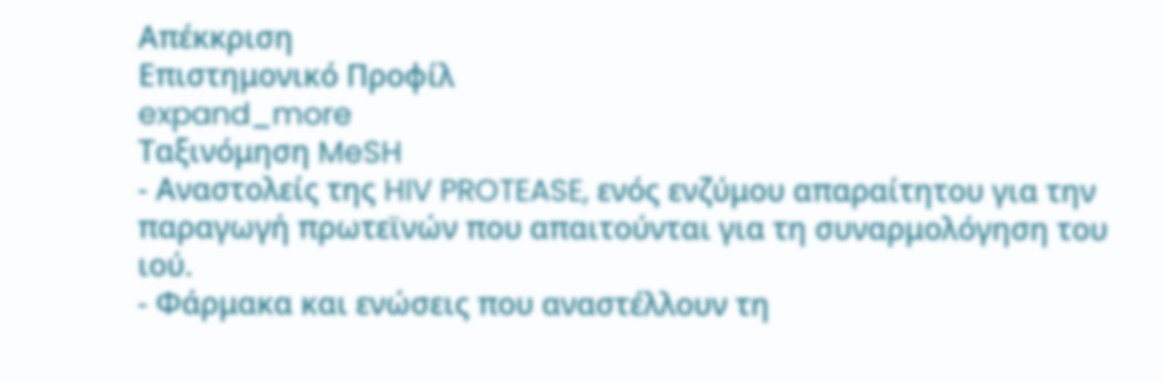Απέκκριση
Επιστημονικό Προφίλ
expand_more
Ταξινόμηση MeSH
- Αναστολείς της HIV PROTEASE, ενός ενζύμου απαραίτητου για την παραγωγή πρωτεϊνών που απαιτούνται για τη συναρμολόγηση του ιού.
- Φάρμακα και ενώσεις που αναστέλλουν τη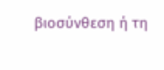βιοσύνθεση ή τη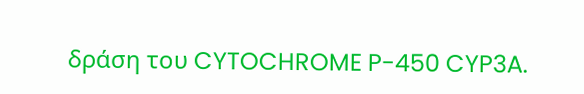δράση του CYTOCHROME P-450 CYP3A.